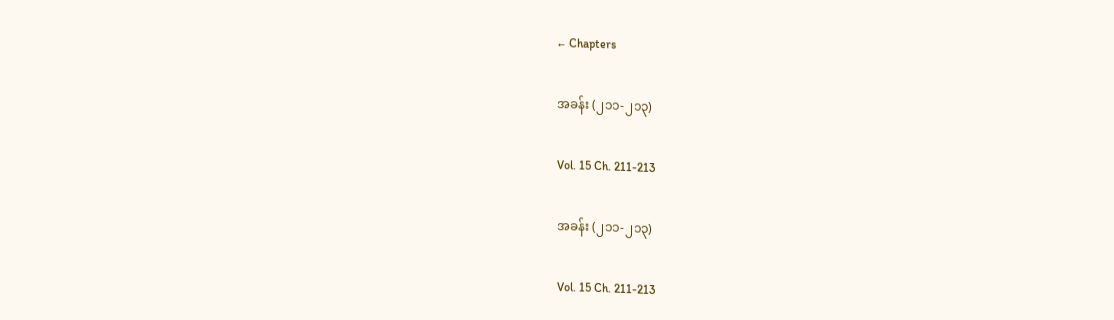← Chapters

အခန်း (၂၁၁-၂၁၃)

Vol. 15 Ch. 211-213

အခန်း (၂၁၁-၂၁၃)

Vol. 15 Ch. 211-213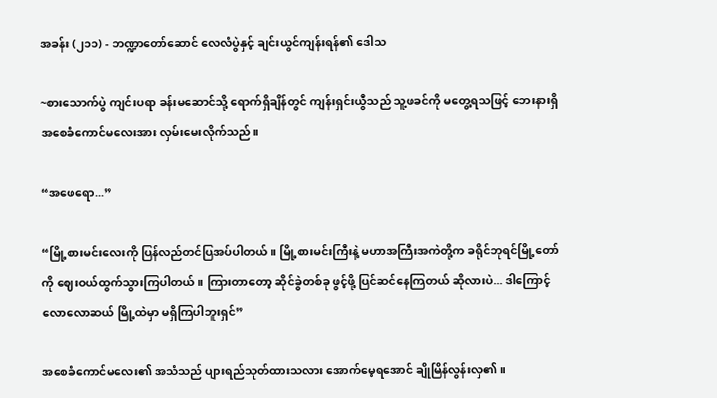အခန်း (၂၁၁) - ဘဏ္ဍာတော်ဆောင် လေလံပွဲနှင့် ချင်းယွင်ကျန်းရန်၏ ဒေါသ

~စားသောက်ပွဲ ကျင်းပရာ ခန်းမဆောင်သို့ ရောက်ရှိချိန်တွင် ကျန်းရှင်းယွီသည် သူ့ဖခင်ကို မတွေ့ရသဖြင့် ဘေးနားရှိ အစေခံကောင်မလေးအား လှမ်းမေးလိုက်သည်။

“အဖေရော...”

“မြို့စားမင်းလေးကို ပြန်လည်တင်ပြအပ်ပါတယ်။ မြို့စားမင်းကြီးနဲ့ မဟာအကြီးအကဲတို့က ခရိုင်ဘုရင်မြို့တော်ကို ဈေးဝယ်ထွက်သွားကြပါတယ်။ ကြားတာတော့ ဆိုင်ခွဲတစ်ခု ဖွင့်ဖို့ ပြင်ဆင်နေကြတယ် ဆိုလားပဲ... ဒါကြောင့် လောလောဆယ် မြို့ထဲမှာ မရှိကြပါဘူးရှင်”

အစေခံကောင်မလေး၏ အသံသည် ပျားရည်သုတ်ထားသလား အောက်မေ့ရအောင် ချိုမြိန်လွန်းလှ၏။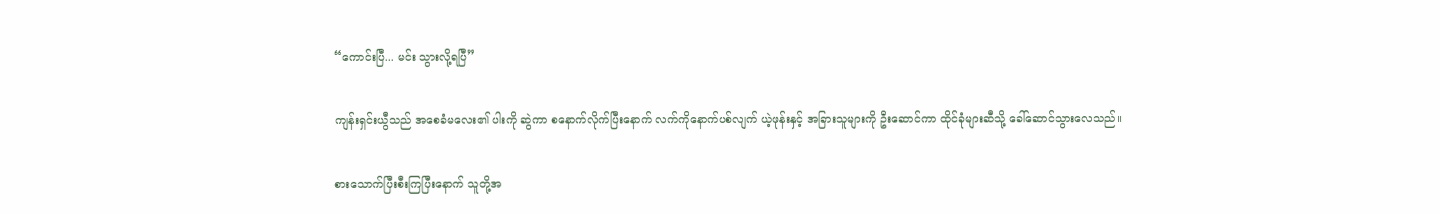“ကောင်းပြီ... မင်း သွားလို့ရပြီ”

ကျန်းရှင်းယွီသည် အစေခံမလေး၏ ပါးကို ဆွဲကာ စနောက်လိုက်ပြီးနောက် လက်ကိုနောက်ပစ်လျက် ယဲ့ဖုန်းနှင့် အခြားသူများကို ဦးဆောင်ကာ ထိုင်ခုံများဆီသို့ ခေါ်ဆောင်သွားလေသည်။

စားသောက်ပြီးစီးကြပြီးနောက် သူတို့အ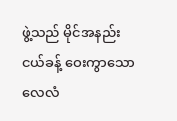ဖွဲ့သည် မိုင်အနည်းငယ်ခန့် ဝေးကွာသော လေလံ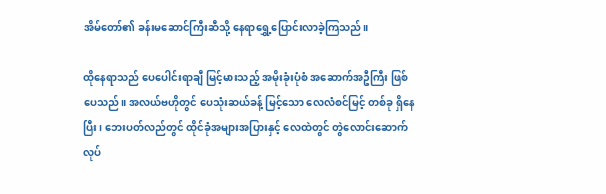အိမ်တော်၏ ခန်းမဆောင်ကြီးဆီသို့ နေရာရွှေ့ပြောင်းလာခဲ့ကြသည်။

ထိုနေရာသည် ပေပေါင်းရာချီ မြင့်မားသည့် အမိုးခုံးပုံစံ အဆောက်အဦကြီး ဖြစ်ပေသည်။ အလယ်ဗဟိုတွင် ပေသုံးဆယ်ခန့် မြင့်သော လေလံစင်မြင့် တစ်ခု ရှိနေပြီး၊ ဘေးပတ်လည်တွင် ထိုင်ခုံအများအပြားနှင့် လေထဲတွင် တွဲလောင်းဆောက်လုပ်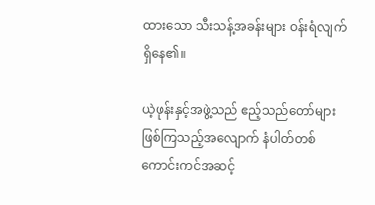ထားသော သီးသန့်အခန်းများ ဝန်းရံလျက် ရှိနေ၏။

ယဲ့ဖုန်းနှင့်အဖွဲ့သည် ဧည့်သည်တော်များ ဖြစ်ကြသည့်အလျောက် နံပါတ်တစ် ကောင်းကင်အဆင့်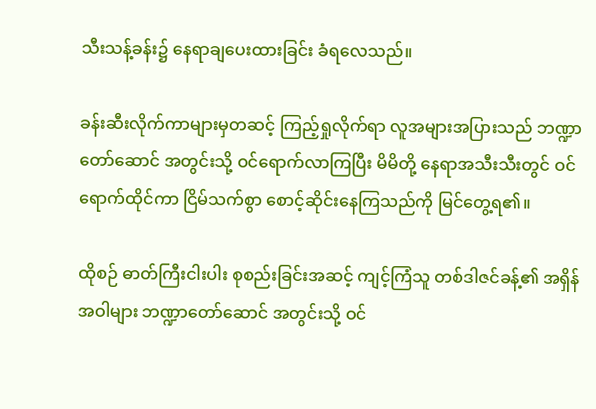သီးသန့်ခန်း၌ နေရာချပေးထားခြင်း ခံရလေသည်။

ခန်းဆီးလိုက်ကာများမှတဆင့် ကြည့်ရှုလိုက်ရာ လူအများအပြားသည် ဘဏ္ဍာတော်ဆောင် အတွင်းသို့ ဝင်ရောက်လာကြပြီး မိမိတို့ နေရာအသီးသီးတွင် ဝင်ရောက်ထိုင်ကာ ငြိမ်သက်စွာ စောင့်ဆိုင်းနေကြသည်ကို မြင်တွေ့ရ၏။

ထိုစဉ် ဓာတ်ကြီးငါးပါး စုစည်းခြင်းအဆင့် ကျင့်ကြံသူ တစ်ဒါဇင်ခန့်၏ အရှိန်အဝါများ ဘဏ္ဍာတော်ဆောင် အတွင်းသို့ ဝင်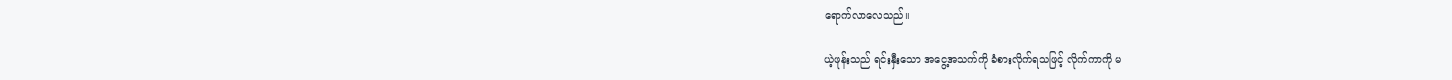ရောက်လာလေသည်။

ယဲ့ဖုန်းသည် ရင်းနှီးသော အငွေ့အသက်ကို ခံစားလိုက်ရသဖြင့် လိုက်ကာကို မ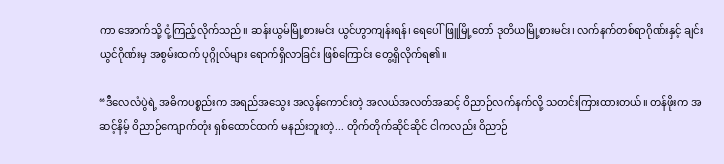ကာ အောက်သို့ ငုံ့ကြည့်လိုက်သည်။ ဆန်းယွမ်မြို့စားမင်း ယွင်ဟွာကျန်းရန်၊ ရေပေါ်ဖြူမြို့တော် ဒုတိယမြို့စားမင်း၊ လက်နက်တစ်ရာဂိုဏ်းနှင့် ချင်းယွင်ဂိုဏ်းမှ အစွမ်းထက် ပုဂ္ဂိုလ်များ ရောက်ရှိလာခြင်း ဖြစ်ကြောင်း တွေ့ရှိလိုက်ရ၏။

“ဒီလေလံပွဲရဲ့ အဓိကပစ္စည်းက အရည်အသွေး အလွန်ကောင်းတဲ့ အလယ်အလတ်အဆင့် ဝိညာဉ်လက်နက်လို့ သတင်းကြားထားတယ်။ တန်ဖိုးက အဆင့်နိမ့် ဝိညာဉ်ကျောက်တုံး ရှစ်ထောင်ထက် မနည်းဘူးတဲ့... တိုက်တိုက်ဆိုင်ဆိုင် ငါကလည်း ဝိညာဉ်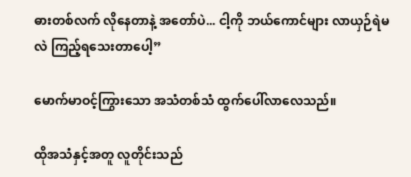ဓားတစ်လက် လိုနေတာနဲ့ အတော်ပဲ... ငါ့ကို ဘယ်ကောင်များ လာယှဉ်ရဲမလဲ ကြည့်ရသေးတာပေါ့”

မောက်မာဝင့်ကြွားသော အသံတစ်သံ ထွက်ပေါ်လာလေသည်။

ထိုအသံနှင့်အတူ လူတိုင်းသည်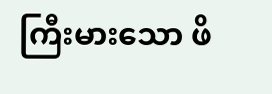ကြီးမားသော ဖိ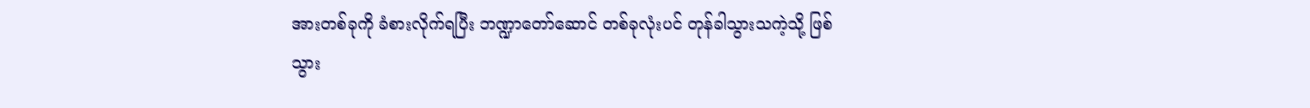အားတစ်ခုကို ခံစားလိုက်ရပြီး ဘဏ္ဍာတော်ဆောင် တစ်ခုလုံးပင် တုန်ခါသွားသကဲ့သို့ ဖြစ်သွား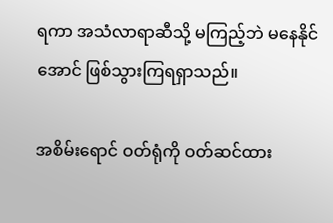ရကာ အသံလာရာဆီသို့ မကြည့်ဘဲ မနေနိုင်အောင် ဖြစ်သွားကြရရှာသည်။

အစိမ်းရောင် ဝတ်ရုံကို ဝတ်ဆင်ထား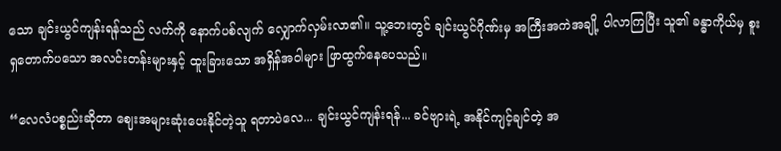သော ချင်းယွင်ကျန်းရန်သည် လက်ကို နောက်ပစ်လျက် လျှောက်လှမ်းလာ၏။ သူ့ဘေးတွင် ချင်းယွင်ဂိုဏ်းမှ အကြီးအကဲအချို့ ပါလာကြပြီး သူ၏ ခန္ဓာကိုယ်မှ စူးရှတောက်ပသော အလင်းတန်းများနှင့် ထူးခြားသော အရှိန်အဝါများ ဖြာထွက်နေပေသည်။

“လေလံပစ္စည်းဆိုတာ ဈေးအများဆုံးပေးနိုင်တဲ့သူ ရတာပဲလေ... ချင်းယွင်ကျန်းရန်... ခင်ဗျားရဲ့ အနိုင်ကျင့်ချင်တဲ့ အ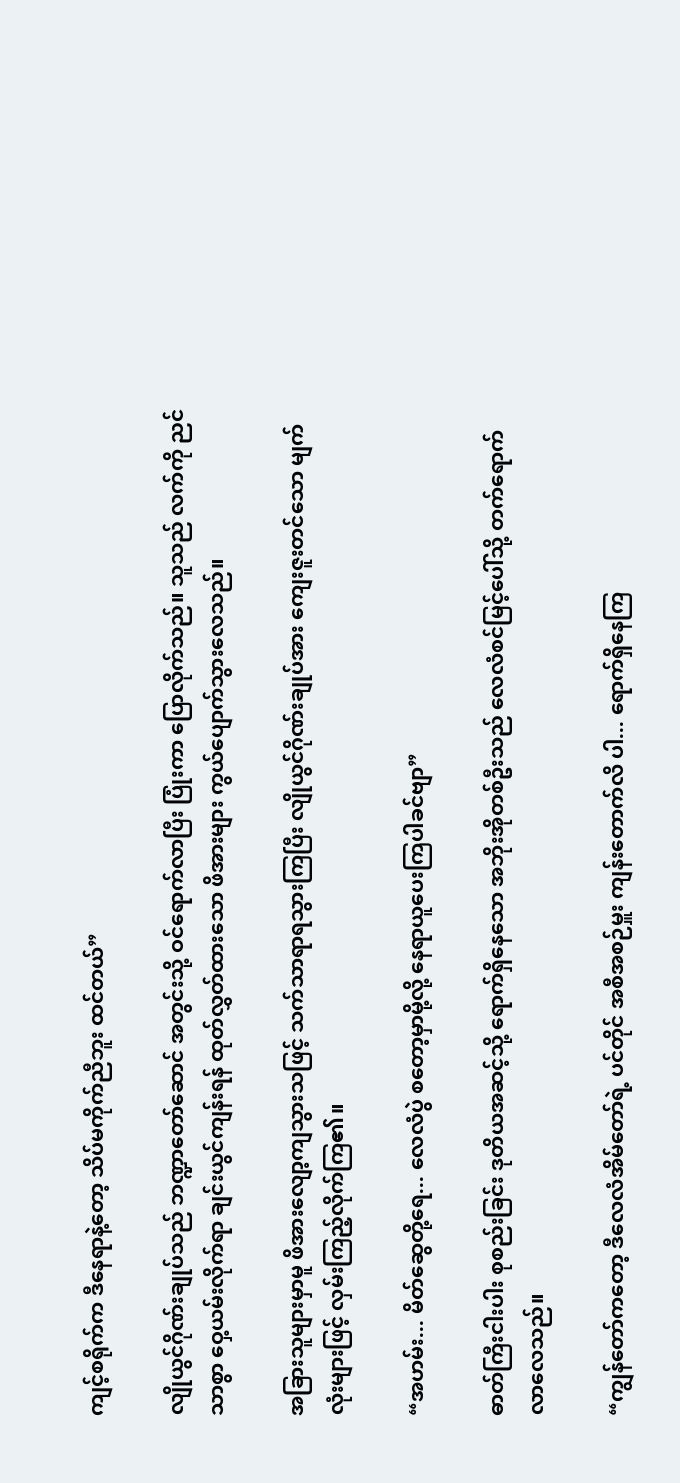ကျင့်စရိုက်က ဒီနေရာနဲ့တော့ သိပ်မကိုက်ညီဘူး ထင်တယ်”

လျိုယွင်ဂိုဏ်းချုပ်သည် ဘဏ္ဍာတော်ဆောင် အတွင်းသို့ ဝင်ရောက်လာပြီး ပြုံးကာ ပြောလိုက်သည်။ သူသည် လက်ကို ညင်သာစွာ ဝှေ့ယမ်းလိုက်ရာ ချင်းယွင်ကျန်းရန် ထုတ်လွှတ်ထားသော ဖိအားများ ကွယ်ပျောက်သွားလေသည်။

အခြားသူများမှာမူ ဖိအားလျော့ကျသွားသဖြင့် သက်သာရာရသွားကြပြီး လျိုယွင်ဂိုဏ်းချုပ်အား ကျေးဇူးတင်သော မျက်လုံးများဖြင့် လှမ်းကြည့်လိုက်ကြ၏။

“အဟမ်း... မိတ်ဆွေတို့ရေ... လေလံပွဲ စတော့မှာမို့လို့ နေရာယူပေးကြပါခင်ဗျာ”

ဓာတ်ကြီးငါးပါး စုစည်းခြင်း ဒုတိယအဆင့်သို့ ရောက်ရှိနေသော အဘိုးအိုတစ်ဦးသည် လေလံစင်မြင့်ပေါ်သို့ တက်ရောက်လာလေသည်။

“ကျွန်တော်ကတော့ ဒီလေလံအိမ်တော်ရဲ့ ပင်တိုင် အစီအစဉ်မှူး ကျန်းတောက်လိ ပါ... ရောက်ရှိနေကြ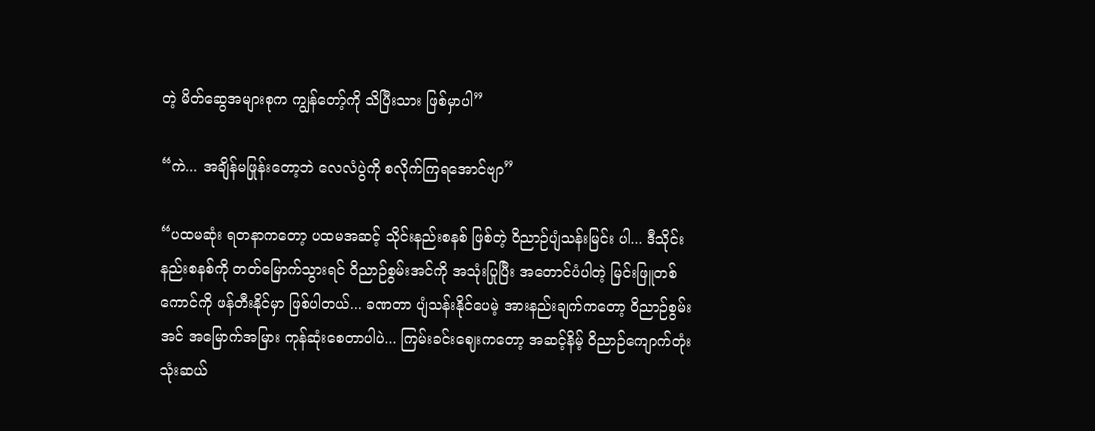တဲ့ မိတ်ဆွေအများစုက ကျွန်တော့်ကို သိပြီးသား ဖြစ်မှာပါ”

“ကဲ... အချိန်မဖြုန်းတော့ဘဲ လေလံပွဲကို စလိုက်ကြရအောင်ဗျာ”

“ပထမဆုံး ရတနာကတော့ ပထမအဆင့် သိုင်းနည်းစနစ် ဖြစ်တဲ့ ဝိညာဉ်ပျံသန်းမြင်း ပါ... ဒီသိုင်းနည်းစနစ်ကို တတ်မြောက်သွားရင် ဝိညာဉ်စွမ်းအင်ကို အသုံးပြုပြီး အတောင်ပံပါတဲ့ မြင်းဖြူတစ်ကောင်ကို ဖန်တီးနိုင်မှာ ဖြစ်ပါတယ်... ခဏတာ ပျံသန်းနိုင်ပေမဲ့ အားနည်းချက်ကတော့ ဝိညာဉ်စွမ်းအင် အမြောက်အမြား ကုန်ဆုံးစေတာပါပဲ... ကြမ်းခင်းဈေးကတော့ အဆင့်နိမ့် ဝိညာဉ်ကျောက်တုံး သုံးဆယ်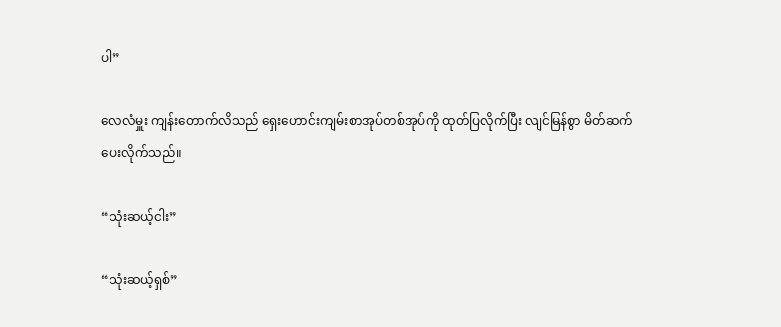ပါ”

လေလံမှူး ကျန်းတောက်လိသည် ရှေးဟောင်းကျမ်းစာအုပ်တစ်အုပ်ကို ထုတ်ပြလိုက်ပြီး လျင်မြန်စွာ မိတ်ဆက်ပေးလိုက်သည်။

“သုံးဆယ့်ငါး”

“သုံးဆယ့်ရှစ်”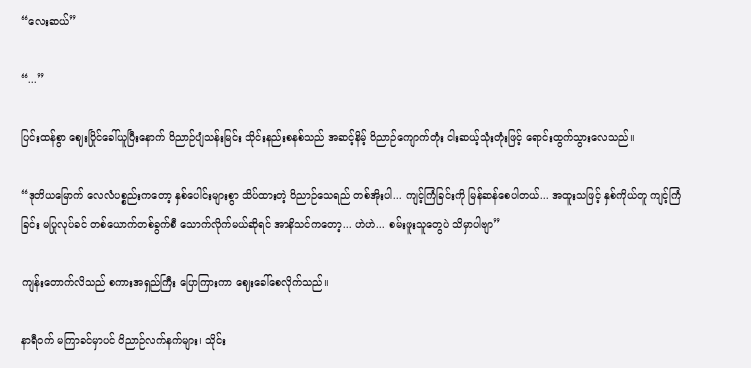“လေးဆယ်”

“...”

ပြင်းထန်စွာ ဈေးပြိုင်ခေါ်ယူပြီးနောက် ဝိညာဉ်ပျံသန်းမြင်း သိုင်းနည်းစနစ်သည် အဆင့်နိမ့် ဝိညာဉ်ကျောက်တုံး ငါးဆယ့်သုံးတုံးဖြင့် ရောင်းထွက်သွားလေသည်။

“ဒုတိယမြောက် လေလံပစ္စည်းကတော့ နှစ်ပေါင်းများစွာ သိပ်ထားတဲ့ ဝိညာဉ်သေရည် တစ်အိုးပါ... ကျင့်ကြံခြင်းကို မြန်ဆန်စေပါတယ်... အထူးသဖြင့် နှစ်ကိုယ်တူ ကျင့်ကြံခြင်း မပြုလုပ်ခင် တစ်ယောက်တစ်ခွက်စီ သောက်လိုက်မယ်ဆိုရင် အာနိသင်ကတော့... ဟဲဟဲ... စမ်းဖူးသူတွေပဲ သိမှာပါဗျာ”

ကျန်းတောက်လိသည် စကားအရှည်ကြီး ပြောကြားကာ ဈေးခေါ်စေလိုက်သည်။

နာရီဝက် မကြာခင်မှာပင် ဝိညာဉ်လက်နက်များ၊ သိုင်း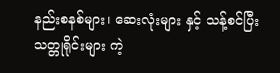နည်းစနစ်များ၊ ဆေးလုံးများ နှင့် သန့်စင်ပြီး သတ္တုရိုင်းများ ကဲ့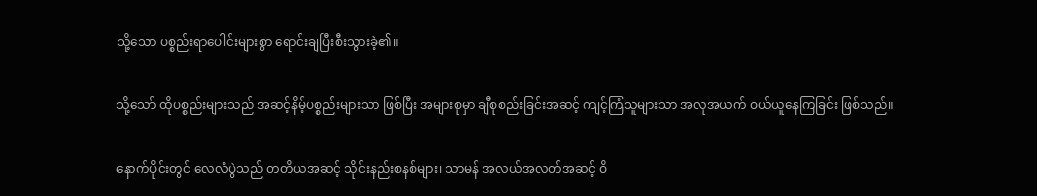သို့သော ပစ္စည်းရာပေါင်းများစွာ ရောင်းချပြီးစီးသွားခဲ့၏။

သို့သော် ထိုပစ္စည်းများသည် အဆင့်နိမ့်ပစ္စည်းများသာ ဖြစ်ပြီး အများစုမှာ ချီစုစည်းခြင်းအဆင့် ကျင့်ကြံသူများသာ အလုအယက် ဝယ်ယူနေကြခြင်း ဖြစ်သည်။

နောက်ပိုင်းတွင် လေလံပွဲသည် တတိယအဆင့် သိုင်းနည်းစနစ်များ၊ သာမန် အလယ်အလတ်အဆင့် ဝိ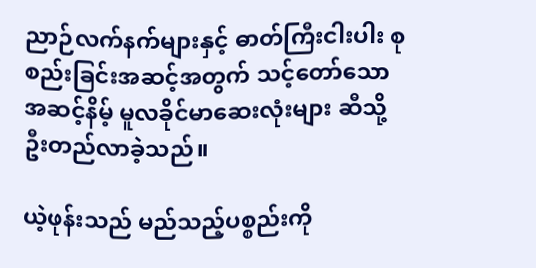ညာဉ်လက်နက်များနှင့် ဓာတ်ကြီးငါးပါး စုစည်းခြင်းအဆင့်အတွက် သင့်တော်သော အဆင့်နိမ့် မူလခိုင်မာဆေးလုံးများ ဆီသို့ ဦးတည်လာခဲ့သည်။

ယဲ့ဖုန်းသည် မည်သည့်ပစ္စည်းကို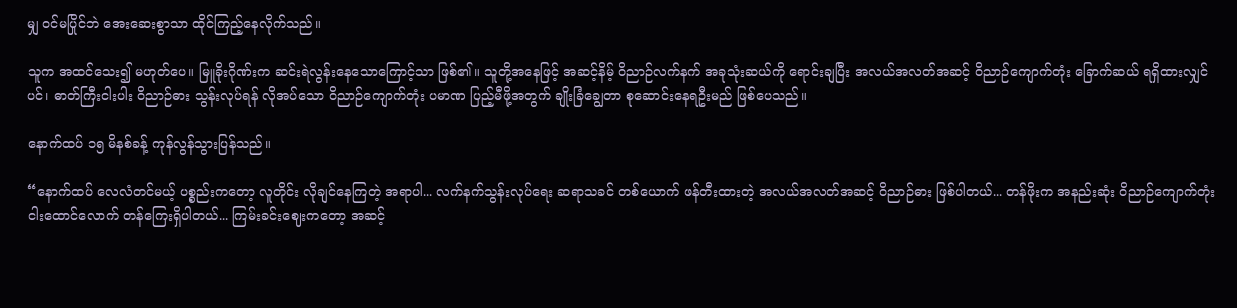မျှ ဝင်မပြိုင်ဘဲ အေးဆေးစွာသာ ထိုင်ကြည့်နေလိုက်သည်။

သူက အထင်သေး၍ မဟုတ်ပေ။ မြူခိုးဂိုဏ်းက ဆင်းရဲလွန်းနေသောကြောင့်သာ ဖြစ်၏။ သူတို့အနေဖြင့် အဆင့်နိမ့် ဝိညာဉ်လက်နက် အခုသုံးဆယ်ကို ရောင်းချပြီး အလယ်အလတ်အဆင့် ဝိညာဉ်ကျောက်တုံး ခြောက်ဆယ် ရရှိထားလျှင်ပင်၊ ဓာတ်ကြီးငါးပါး ဝိညာဉ်ဓား သွန်းလုပ်ရန် လိုအပ်သော ဝိညာဉ်ကျောက်တုံး ပမာဏ ပြည့်မီဖို့အတွက် ချိုးခြံချွေတာ စုဆောင်းနေရဦးမည် ဖြစ်ပေသည်။

နောက်ထပ် ၁၅ မိနစ်ခန့် ကုန်လွန်သွားပြန်သည်။

“နောက်ထပ် လေလံတင်မယ့် ပစ္စည်းကတော့ လူတိုင်း လိုချင်နေကြတဲ့ အရာပါ... လက်နက်သွန်းလုပ်ရေး ဆရာသခင် တစ်ယောက် ဖန်တီးထားတဲ့ အလယ်အလတ်အဆင့် ဝိညာဉ်ဓား ဖြစ်ပါတယ်... တန်ဖိုးက အနည်းဆုံး ဝိညာဉ်ကျောက်တုံး ငါးထောင်လောက် တန်ကြေးရှိပါတယ်... ကြမ်းခင်းဈေးကတော့ အဆင့်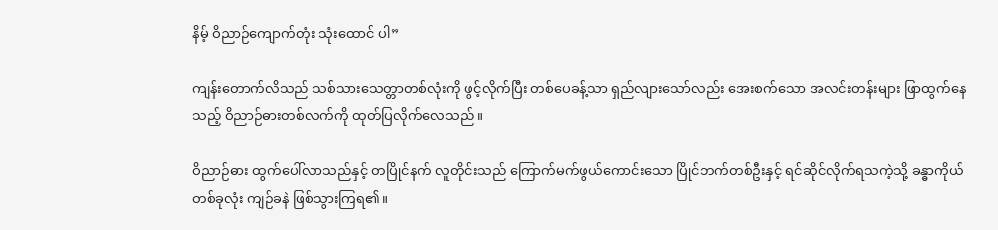နိမ့် ဝိညာဉ်ကျောက်တုံး သုံးထောင် ပါ”

ကျန်းတောက်လိသည် သစ်သားသေတ္တာတစ်လုံးကို ဖွင့်လိုက်ပြီး တစ်ပေခန့်သာ ရှည်လျားသော်လည်း အေးစက်သော အလင်းတန်းများ ဖြာထွက်နေသည့် ဝိညာဉ်ဓားတစ်လက်ကို ထုတ်ပြလိုက်လေသည်။

ဝိညာဉ်ဓား ထွက်ပေါ်လာသည်နှင့် တပြိုင်နက် လူတိုင်းသည် ကြောက်မက်ဖွယ်ကောင်းသော ပြိုင်ဘက်တစ်ဦးနှင့် ရင်ဆိုင်လိုက်ရသကဲ့သို့ ခန္ဓာကိုယ်တစ်ခုလုံး ကျဉ်ခနဲ ဖြစ်သွားကြရ၏။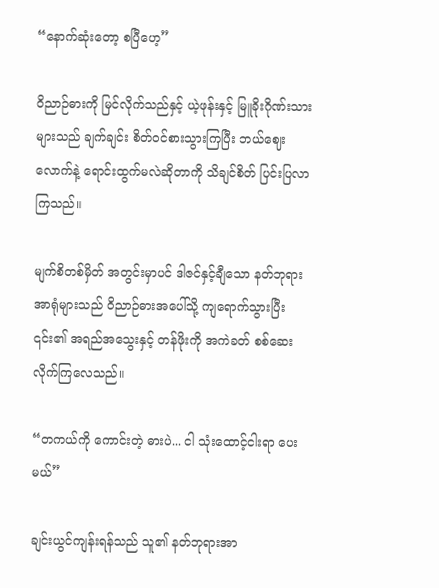“နောက်ဆုံးတော့ စပြီဟေ့”

ဝိညာဉ်ဓားကို မြင်လိုက်သည်နှင့် ယဲ့ဖုန်းနှင့် မြူခိုးဂိုဏ်းသားများသည် ချက်ချင်း စိတ်ဝင်စားသွားကြပြီး ဘယ်ဈေးလောက်နဲ့ ရောင်းထွက်မလဲဆိုတာကို သိချင်စိတ် ပြင်းပြလာကြသည်။

မျက်စိတစ်မှိတ် အတွင်းမှာပင် ဒါဇင်နှင့်ချီသော နတ်ဘုရားအာရုံများသည် ဝိညာဉ်ဓားအပေါ်သို့ ကျရောက်သွားပြီး ၎င်း၏ အရည်အသွေးနှင့် တန်ဖိုးကို အကဲခတ် စစ်ဆေးလိုက်ကြလေသည်။

“တကယ်ကို ကောင်းတဲ့ ဓားပဲ... ငါ သုံးထောင့်ငါးရာ ပေးမယ်”

ချင်းယွင်ကျန်းရန်သည် သူ၏ နတ်ဘုရားအာ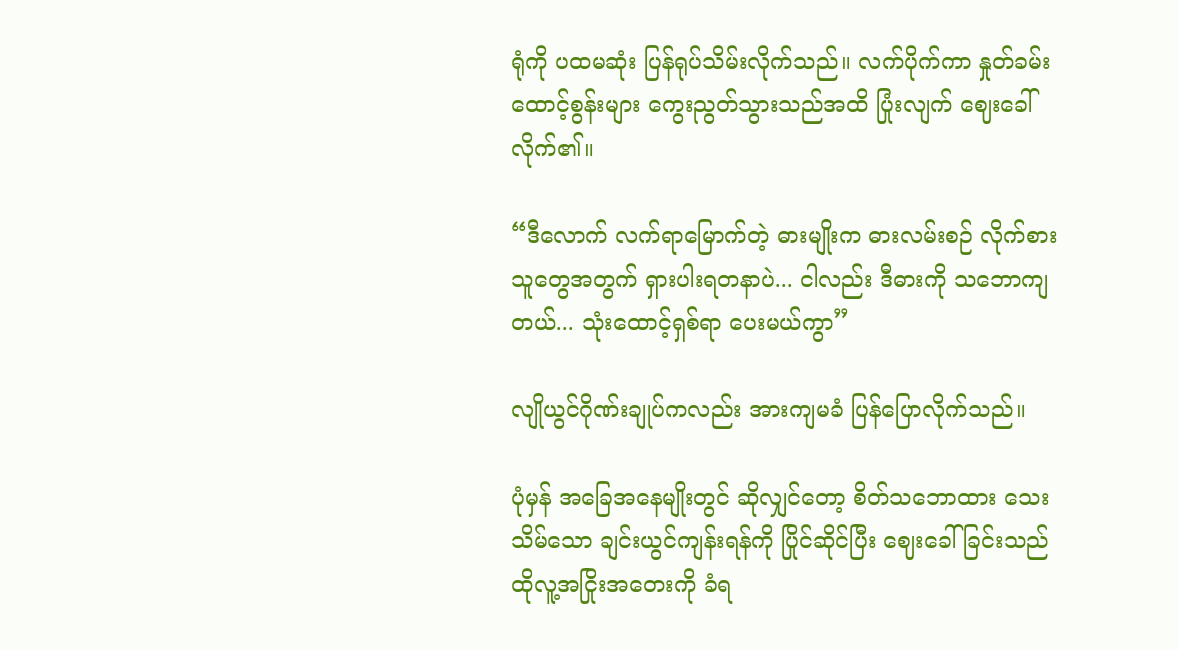ရုံကို ပထမဆုံး ပြန်ရုပ်သိမ်းလိုက်သည်။ လက်ပိုက်ကာ နှုတ်ခမ်းထောင့်စွန်းများ ကွေးညွတ်သွားသည်အထိ ပြုံးလျက် ဈေးခေါ်လိုက်၏။

“ဒီလောက် လက်ရာမြောက်တဲ့ ဓားမျိုးက ဓားလမ်းစဉ် လိုက်စားသူတွေအတွက် ရှားပါးရတနာပဲ... ငါလည်း ဒီဓားကို သဘောကျတယ်... သုံးထောင့်ရှစ်ရာ ပေးမယ်ကွာ”

လျိုယွင်ဂိုဏ်းချုပ်ကလည်း အားကျမခံ ပြန်ပြောလိုက်သည်။

ပုံမှန် အခြေအနေမျိုးတွင် ဆိုလျှင်တော့ စိတ်သဘောထား သေးသိမ်သော ချင်းယွင်ကျန်းရန်ကို ပြိုင်ဆိုင်ပြီး ဈေးခေါ်ခြင်းသည် ထိုလူ့အငြိုးအတေးကို ခံရ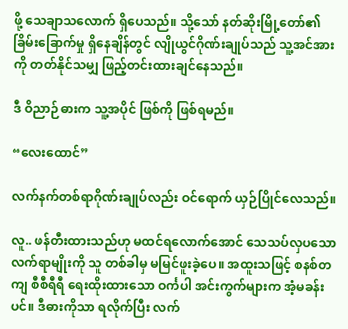ဖို့ သေချာသလောက် ရှိပေသည်။ သို့သော် နတ်ဆိုးမြို့တော်၏ ခြိမ်းခြောက်မှု ရှိနေချိန်တွင် လျိုယွင်ဂိုဏ်းချုပ်သည် သူ့အင်အားကို တတ်နိုင်သမျှ ဖြည့်တင်းထားချင်နေသည်။

ဒီ ဝိညာဉ်ဓားက သူ့အပိုင် ဖြစ်ကို ဖြစ်ရမည်။

“လေးထောင်”

လက်နက်တစ်ရာဂိုဏ်းချုပ်လည်း ဝင်ရောက် ယှဉ်ပြိုင်လေသည်။

လူ.. ဖန်တီးထားသည်ဟု မထင်ရလောက်အောင် သေသပ်လှပသော လက်ရာမျိုးကို သူ တစ်ခါမှ မမြင်ဖူးခဲ့ပေ။ အထူးသဖြင့် စနစ်တကျ စီစီရီရီ ရေးထိုးထားသော ဝင်္ကပါ အင်းကွက်များက အံ့မခန်းပင်။ ဒီဓားကိုသာ ရလိုက်ပြီး လက်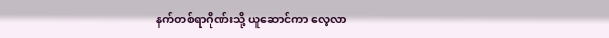နက်တစ်ရာဂိုဏ်းသို့ ယူဆောင်ကာ လေ့လာ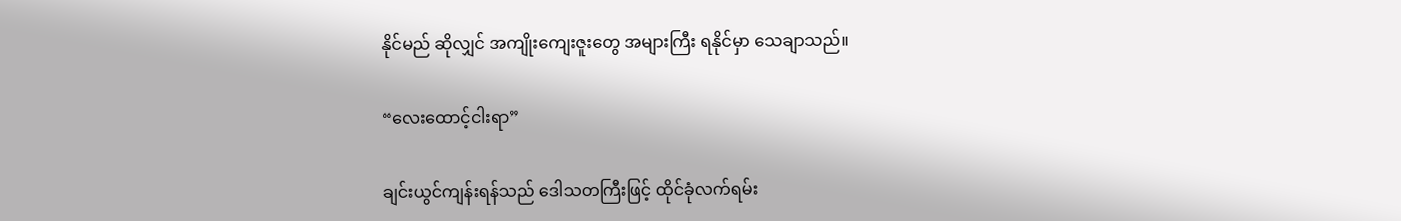နိုင်မည် ဆိုလျှင် အကျိုးကျေးဇူးတွေ အများကြီး ရနိုင်မှာ သေချာသည်။

“လေးထောင့်ငါးရာ”

ချင်းယွင်ကျန်းရန်သည် ဒေါသတကြီးဖြင့် ထိုင်ခုံလက်ရမ်း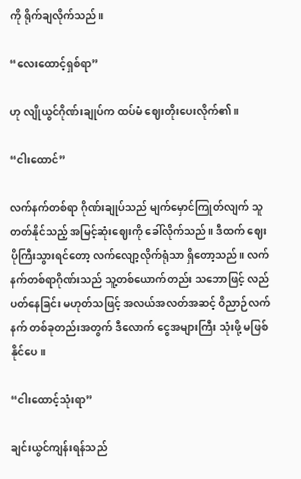ကို ရိုက်ချလိုက်သည်။

“လေးထောင့်ရှစ်ရာ”

ဟု လျိုယွင်ဂိုဏ်းချုပ်က ထပ်မံ ဈေးတိုးပေးလိုက်၏။

“ငါးထောင်”

လက်နက်တစ်ရာ ဂိုဏ်းချုပ်သည် မျက်မှောင်ကြုတ်လျက် သူ တတ်နိုင်သည့် အမြင့်ဆုံးဈေးကို ခေါ်လိုက်သည်။ ဒီထက် ဈေးပိုကြီးသွားရင်တော့ လက်လျော့လိုက်ရုံသာ ရှိတော့သည်။ လက်နက်တစ်ရာဂိုဏ်းသည် သူ့တစ်ယောက်တည်း သဘောဖြင့် လည်ပတ်နေခြင်း မဟုတ်သဖြင့် အလယ်အလတ်အဆင့် ဝိညာဉ်လက်နက် တစ်ခုတည်းအတွက် ဒီလောက် ငွေအများကြီး သုံးဖို့ မဖြစ်နိုင်ပေ။

“ငါးထောင့်သုံးရာ”

ချင်းယွင်ကျန်းရန်သည်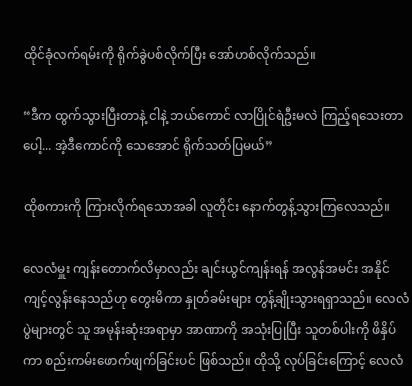ထိုင်ခုံလက်ရမ်းကို ရိုက်ခွဲပစ်လိုက်ပြီး အော်ဟစ်လိုက်သည်။

“ဒီက ထွက်သွားပြီးတာနဲ့ ငါနဲ့ ဘယ်ကောင် လာပြိုင်ရဲဦးမလဲ ကြည့်ရသေးတာပေါ့... အဲ့ဒီကောင်ကို သေအောင် ရိုက်သတ်ပြမယ်”

ထိုစကားကို ကြားလိုက်ရသောအခါ လူတိုင်း နောက်တွန့်သွားကြလေသည်။

လေလံမှူး ကျန်းတောက်လိမှာလည်း ချင်းယွင်ကျန်းရန် အလွန်အမင်း အနိုင်ကျင့်လွန်းနေသည်ဟု တွေးမိကာ နှုတ်ခမ်းများ တွန့်ချိုးသွားရရှာသည်။ လေလံပွဲများတွင် သူ အမုန်းဆုံးအရာမှာ အာဏာကို အသုံးပြုပြီး သူတစ်ပါးကို ဖိနှိပ်ကာ စည်းကမ်းဖောက်ဖျက်ခြင်းပင် ဖြစ်သည်။ ထိုသို့ လုပ်ခြင်းကြောင့် လေလံ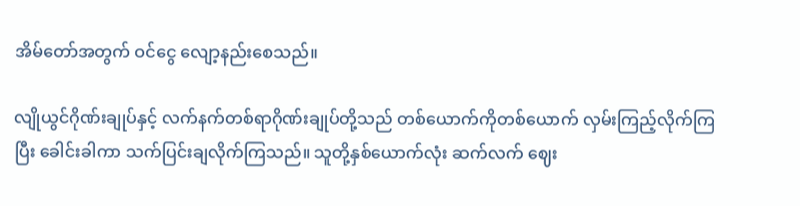အိမ်တော်အတွက် ဝင်ငွေ လျော့နည်းစေသည်။

လျိုယွင်ဂိုဏ်းချုပ်နှင့် လက်နက်တစ်ရာဂိုဏ်းချုပ်တို့သည် တစ်ယောက်ကိုတစ်ယောက် လှမ်းကြည့်လိုက်ကြပြီး ခေါင်းခါကာ သက်ပြင်းချလိုက်ကြသည်။ သူတို့နှစ်ယောက်လုံး ဆက်လက် ဈေး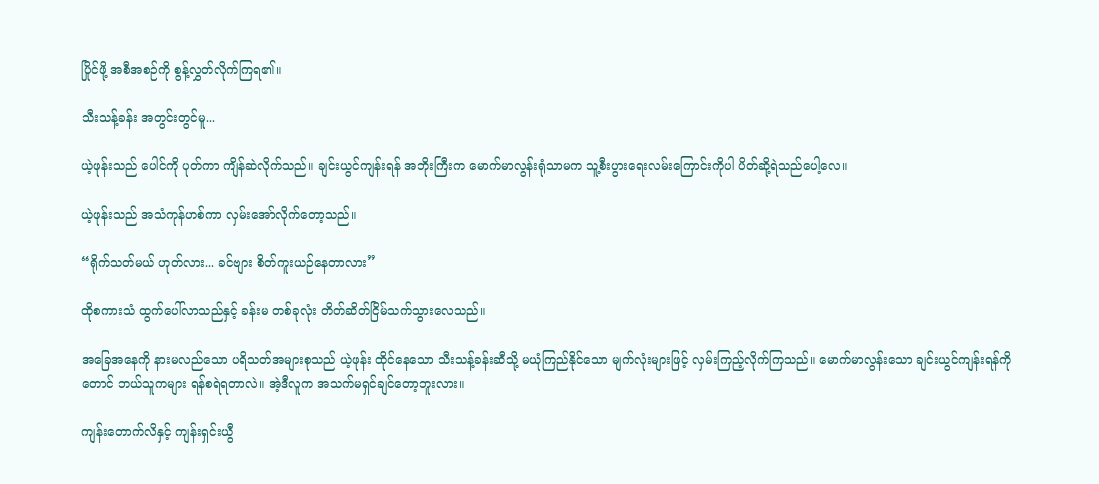ပြိုင်ဖို့ အစီအစဉ်ကို စွန့်လွှတ်လိုက်ကြရ၏။

သီးသန့်ခန်း အတွင်းတွင်မူ...

ယဲ့ဖုန်းသည် ပေါင်ကို ပုတ်ကာ ကျိန်ဆဲလိုက်သည်။ ချင်းယွင်ကျန်းရန် အဘိုးကြီးက မောက်မာလွန်းရုံသာမက သူ့စီးပွားရေးလမ်းကြောင်းကိုပါ ပိတ်ဆို့ရဲသည်ပေါ့လေ။

ယဲ့ဖုန်းသည် အသံကုန်ဟစ်ကာ လှမ်းအော်လိုက်တော့သည်။

“ရိုက်သတ်မယ် ဟုတ်လား... ခင်ဗျား စိတ်ကူးယဉ်နေတာလား”

ထိုစကားသံ ထွက်ပေါ်လာသည်နှင့် ခန်းမ တစ်ခုလုံး တိတ်ဆိတ်ငြိမ်သက်သွားလေသည်။

အခြေအနေကို နားမလည်သော ပရိသတ်အများစုသည် ယဲ့ဖုန်း ထိုင်နေသော သီးသန့်ခန်းဆီသို့ မယုံကြည်နိုင်သော မျက်လုံးများဖြင့် လှမ်းကြည့်လိုက်ကြသည်။ မောက်မာလွန်းသော ချင်းယွင်ကျန်းရန်ကိုတောင် ဘယ်သူကများ ရန်စရဲရတာလဲ။ အဲ့ဒီလူက အသက်မရှင်ချင်တော့ဘူးလား။

ကျန်းတောက်လိနှင့် ကျန်းရှင်းယွီ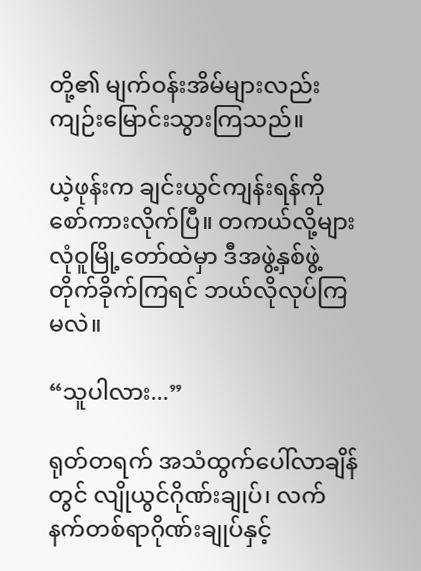တို့၏ မျက်ဝန်းအိမ်များလည်း ကျဉ်းမြောင်းသွားကြသည်။

ယဲ့ဖုန်းက ချင်းယွင်ကျန်းရန်ကို စော်ကားလိုက်ပြီ။ တကယ်လို့များ လုံဝူမြို့တော်ထဲမှာ ဒီအဖွဲ့နှစ်ဖွဲ့ တိုက်ခိုက်ကြရင် ဘယ်လိုလုပ်ကြမလဲ။

“သူပါလား...”

ရုတ်တရက် အသံထွက်ပေါ်လာချိန်တွင် လျိုယွင်ဂိုဏ်းချုပ်၊ လက်နက်တစ်ရာဂိုဏ်းချုပ်နှင့်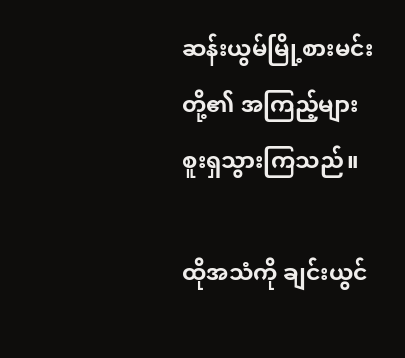ဆန်းယွမ်မြို့စားမင်းတို့၏ အကြည့်များ စူးရှသွားကြသည်။

ထိုအသံကို ချင်းယွင်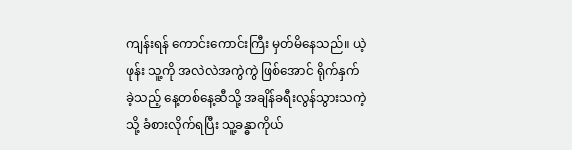ကျန်းရန် ကောင်းကောင်းကြီး မှတ်မိနေသည်။ ယဲ့ဖုန်း သူ့ကို အလဲလဲအကွဲကွဲ ဖြစ်အောင် ရိုက်နှက်ခဲ့သည့် နေ့တစ်နေ့ဆီသို့ အချိန်ခရီးလွန်သွားသကဲ့သို့ ခံစားလိုက်ရပြီး သူ့ခန္ဓာကိုယ်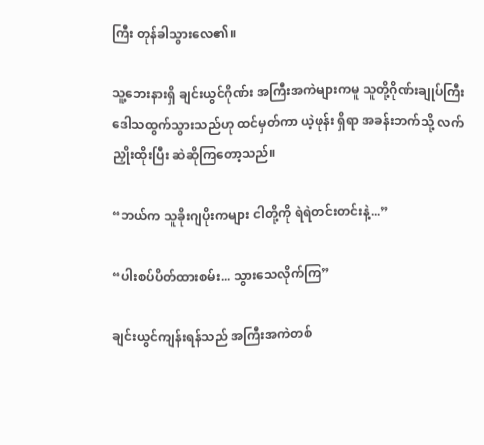ကြီး တုန်ခါသွားလေ၏။

သူ့ဘေးနားရှိ ချင်းယွင်ဂိုဏ်း အကြီးအကဲများကမူ သူတို့ဂိုဏ်းချုပ်ကြီး ဒေါသထွက်သွားသည်ဟု ထင်မှတ်ကာ ယဲ့ဖုန်း ရှိရာ အခန်းဘက်သို့ လက်ညှိုးထိုးပြီး ဆဲဆိုကြတော့သည်။

“ဘယ်က သူခိုးဂျပိုးကများ ငါတို့ကို ရဲရဲတင်းတင်းနဲ့...”

“ပါးစပ်ပိတ်ထားစမ်း... သွားသေလိုက်ကြ”

ချင်းယွင်ကျန်းရန်သည် အကြီးအကဲတစ်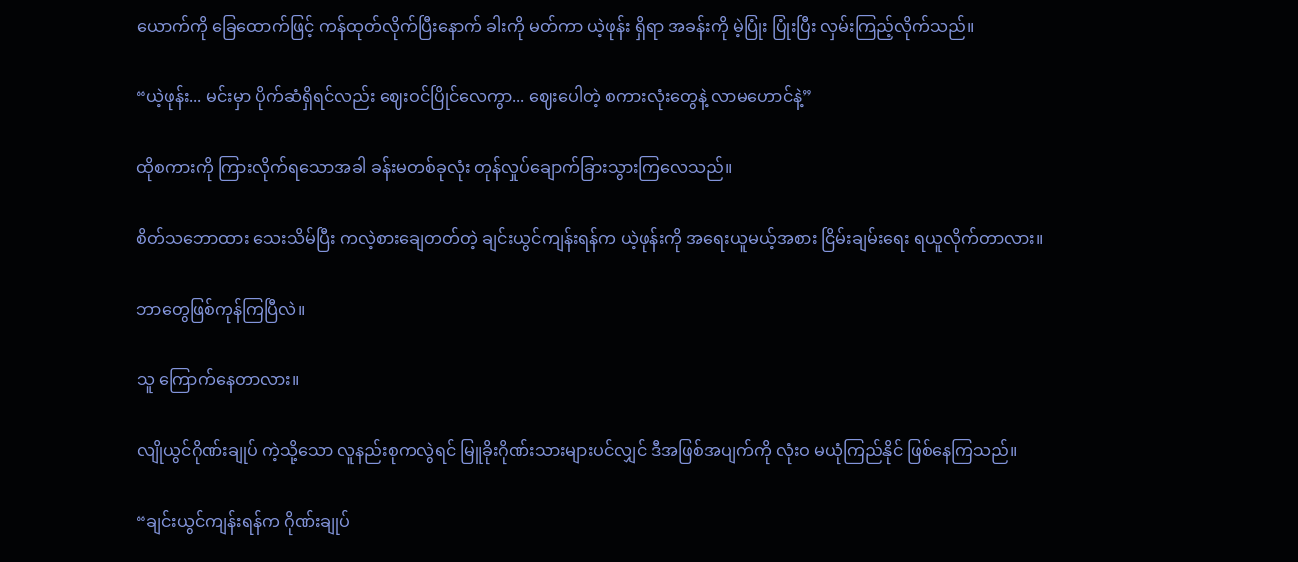ယောက်ကို ခြေထောက်ဖြင့် ကန်ထုတ်လိုက်ပြီးနောက် ခါးကို မတ်ကာ ယဲ့ဖုန်း ရှိရာ အခန်းကို မဲ့ပြုံး ပြုံးပြီး လှမ်းကြည့်လိုက်သည်။

“ယဲ့ဖုန်း... မင်းမှာ ပိုက်ဆံရှိရင်လည်း ဈေးဝင်ပြိုင်လေကွာ... ဈေးပေါတဲ့ စကားလုံးတွေနဲ့ လာမဟောင်နဲ့”

ထိုစကားကို ကြားလိုက်ရသောအခါ ခန်းမတစ်ခုလုံး တုန်လှုပ်ချောက်ခြားသွားကြလေသည်။

စိတ်သဘောထား သေးသိမ်ပြီး ကလဲ့စားချေတတ်တဲ့ ချင်းယွင်ကျန်းရန်က ယဲ့ဖုန်းကို အရေးယူမယ့်အစား ငြိမ်းချမ်းရေး ရယူလိုက်တာလား။

ဘာတွေဖြစ်ကုန်ကြပြီလဲ။

သူ ကြောက်နေတာလား။

လျိုယွင်ဂိုဏ်းချုပ် ကဲ့သို့သော လူနည်းစုကလွဲရင် မြူခိုးဂိုဏ်းသားများပင်လျှင် ဒီအဖြစ်အပျက်ကို လုံးဝ မယုံကြည်နိုင် ဖြစ်နေကြသည်။

“ချင်းယွင်ကျန်းရန်က ဂိုဏ်းချုပ်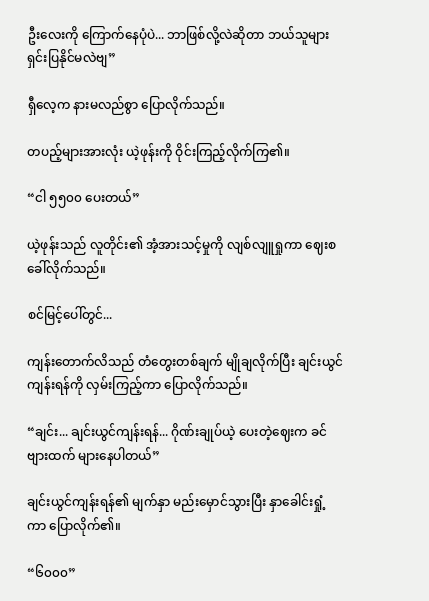ဦးလေးကို ကြောက်နေပုံပဲ... ဘာဖြစ်လို့လဲဆိုတာ ဘယ်သူများ ရှင်းပြနိုင်မလဲဗျ”

ရှီလေ့က နားမလည်စွာ ပြောလိုက်သည်။

တပည့်များအားလုံး ယဲ့ဖုန်းကို ဝိုင်းကြည့်လိုက်ကြ၏။

“ငါ ၅၅၀၀ ပေးတယ်”

ယဲ့ဖုန်းသည် လူတိုင်း၏ အံ့အားသင့်မှုကို လျစ်လျူရှုကာ ဈေးစခေါ်လိုက်သည်။

စင်မြင့်ပေါ်တွင်...

ကျန်းတောက်လိသည် တံတွေးတစ်ချက် မျိုချလိုက်ပြီး ချင်းယွင်ကျန်းရန်ကို လှမ်းကြည့်ကာ ပြောလိုက်သည်။

“ချင်း... ချင်းယွင်ကျန်းရန်... ဂိုဏ်းချုပ်ယဲ့ ပေးတဲ့ဈေးက ခင်ဗျားထက် များနေပါတယ်”

ချင်းယွင်ကျန်းရန်၏ မျက်နှာ မည်းမှောင်သွားပြီး နှာခေါင်းရှုံ့ကာ ပြောလိုက်၏။

“၆၀၀၀”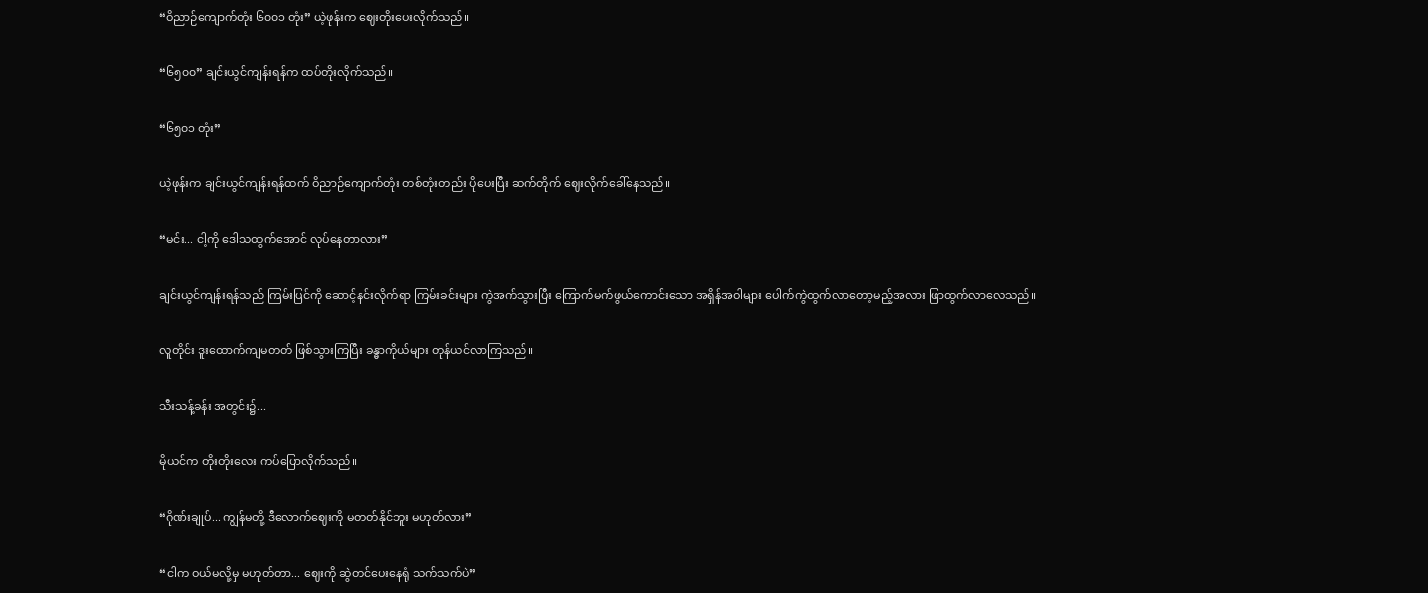“ဝိညာဉ်ကျောက်တုံး ၆၀၀၁ တုံး” ယဲ့ဖုန်းက ဈေးတိုးပေးလိုက်သည်။

“၆၅၀၀” ချင်းယွင်ကျန်းရန်က ထပ်တိုးလိုက်သည်။

“၆၅၀၁ တုံး”

ယဲ့ဖုန်းက ချင်းယွင်ကျန်းရန်ထက် ဝိညာဉ်ကျောက်တုံး တစ်တုံးတည်း ပိုပေးပြီး ဆက်တိုက် ဈေးလိုက်ခေါ်နေသည်။

“မင်း... ငါ့ကို ဒေါသထွက်အောင် လုပ်နေတာလား”

ချင်းယွင်ကျန်းရန်သည် ကြမ်းပြင်ကို ဆောင့်နင်းလိုက်ရာ ကြမ်းခင်းများ ကွဲအက်သွားပြီး ကြောက်မက်ဖွယ်ကောင်းသော အရှိန်အဝါများ ပေါက်ကွဲထွက်လာတော့မည့်အလား ဖြာထွက်လာလေသည်။

လူတိုင်း ဒူးထောက်ကျမတတ် ဖြစ်သွားကြပြီး ခန္ဓာကိုယ်များ တုန်ယင်လာကြသည်။

သီးသန့်ခန်း အတွင်း၌...

မိုယင်က တိုးတိုးလေး ကပ်ပြောလိုက်သည်။

“ဂိုဏ်းချုပ်... ကျွန်မတို့ ဒီလောက်ဈေးကို မတတ်နိုင်ဘူး မဟုတ်လား”

“ငါက ဝယ်မလို့မှ မဟုတ်တာ... ဈေးကို ဆွဲတင်ပေးနေရုံ သက်သက်ပဲ”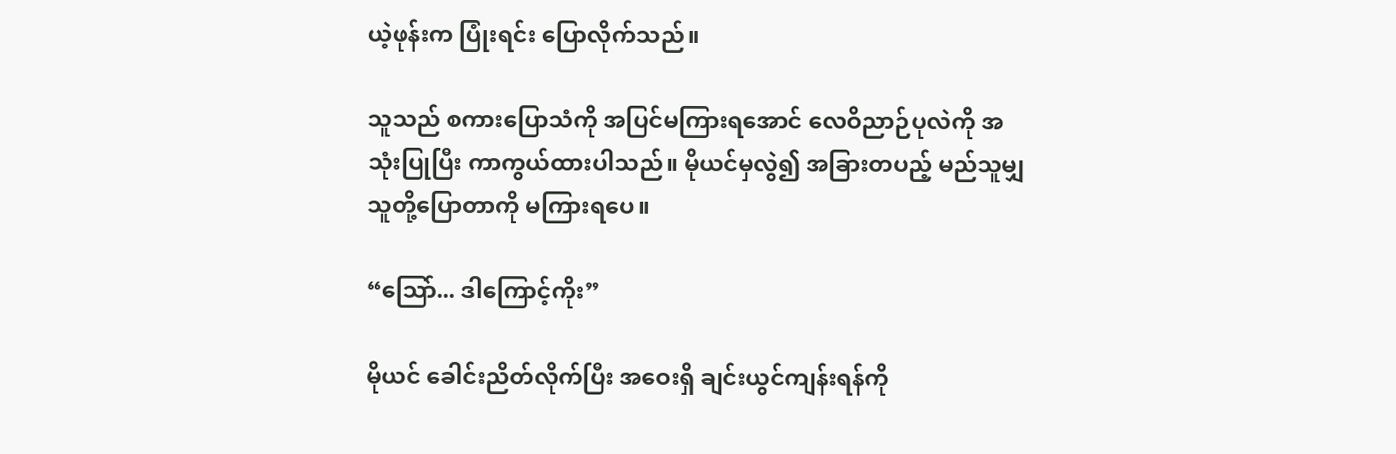ယဲ့ဖုန်းက ပြုံးရင်း ပြောလိုက်သည်။

သူသည် စကားပြောသံကို အပြင်မကြားရအောင် လေဝိညာဉ်ပုလဲကို အသုံးပြုပြီး ကာကွယ်ထားပါသည်။ မိုယင်မှလွဲ၍ အခြားတပည့် မည်သူမျှ သူတို့ပြောတာကို မကြားရပေ။

“သြော်... ဒါကြောင့်ကိုး”

မိုယင် ခေါင်းညိတ်လိုက်ပြီး အဝေးရှိ ချင်းယွင်ကျန်းရန်ကို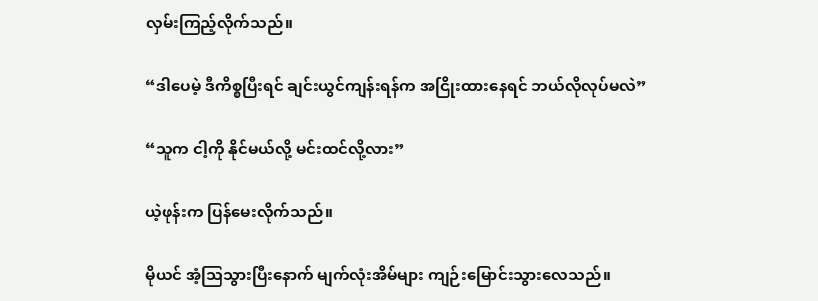လှမ်းကြည့်လိုက်သည်။

“ဒါပေမဲ့ ဒီကိစ္စပြီးရင် ချင်းယွင်ကျန်းရန်က အငြိုးထားနေရင် ဘယ်လိုလုပ်မလဲ”

“သူက ငါ့ကို နိုင်မယ်လို့ မင်းထင်လို့လား”

ယဲ့ဖုန်းက ပြန်မေးလိုက်သည်။

မိုယင် အံ့သြသွားပြီးနောက် မျက်လုံးအိမ်များ ကျဉ်းမြောင်းသွားလေသည်။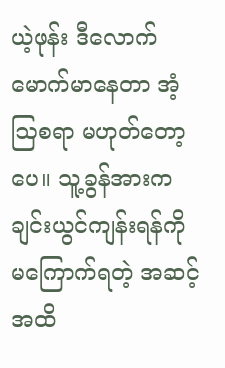ယဲ့ဖုန်း ဒီလောက် မောက်မာနေတာ အံ့ဩစရာ မဟုတ်တော့ပေ။ သူ့ခွန်အားက ချင်းယွင်ကျန်းရန်ကို မကြောက်ရတဲ့ အဆင့်အထိ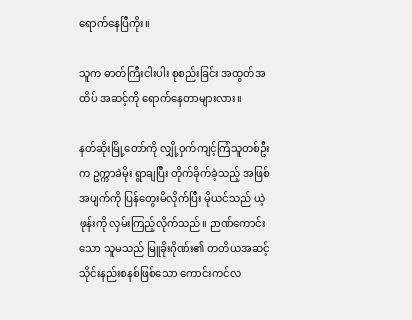ရောက်နေပြီကိုး။

သူက ဓာတ်ကြီးငါးပါး စုစည်းခြင်း အထွတ်အထိပ် အဆင့်ကို ရောက်နေတာများလား။

နတ်ဆိုးမြို့တော်ကို လျှို့ဝှက်ကျင့်ကြံသူတစ်ဦးက ဥက္ကာခဲမိုး ရွာချပြီး တိုက်ခိုက်ခဲ့သည့် အဖြစ်အပျက်ကို ပြန်တွေးမိလိုက်ပြီး မိုယင်သည် ယဲ့ဖုန်းကို လှမ်းကြည့်လိုက်သည်။ ဉာဏ်ကောင်းသော သူမသည် မြူခိုးဂိုဏ်း၏ တတိယအဆင့် သိုင်းနည်းစနစ်ဖြစ်သော ကောင်းကင်လ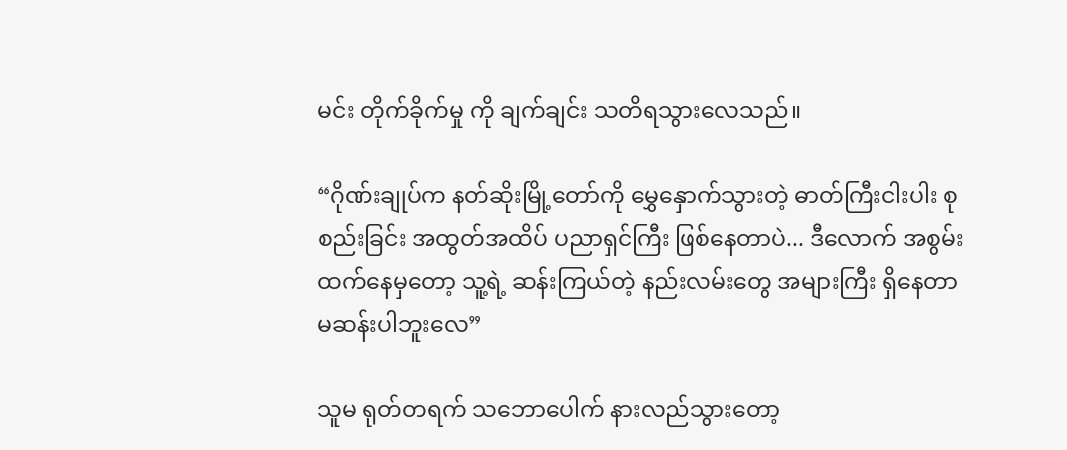မင်း တိုက်ခိုက်မှု ကို ချက်ချင်း သတိရသွားလေသည်။

“ဂိုဏ်းချုပ်က နတ်ဆိုးမြို့တော်ကို မွှေနှောက်သွားတဲ့ ဓာတ်ကြီးငါးပါး စုစည်းခြင်း အထွတ်အထိပ် ပညာရှင်ကြီး ဖြစ်နေတာပဲ... ဒီလောက် အစွမ်းထက်နေမှတော့ သူ့ရဲ့ ဆန်းကြယ်တဲ့ နည်းလမ်းတွေ အများကြီး ရှိနေတာ မဆန်းပါဘူးလေ”

သူမ ရုတ်တရက် သဘောပေါက် နားလည်သွားတော့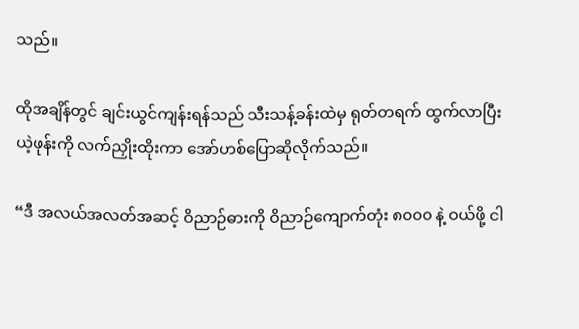သည်။

ထိုအချိန်တွင် ချင်းယွင်ကျန်းရန်သည် သီးသန့်ခန်းထဲမှ ရုတ်တရက် ထွက်လာပြီး ယဲ့ဖုန်းကို လက်ညှိုးထိုးကာ အော်ဟစ်ပြောဆိုလိုက်သည်။

“ဒီ အလယ်အလတ်အဆင့် ဝိညာဉ်ဓားကို ဝိညာဉ်ကျောက်တုံး ၈၀၀၀ နဲ့ ဝယ်ဖို့ ငါ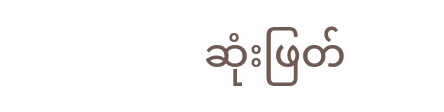ဆုံးဖြတ်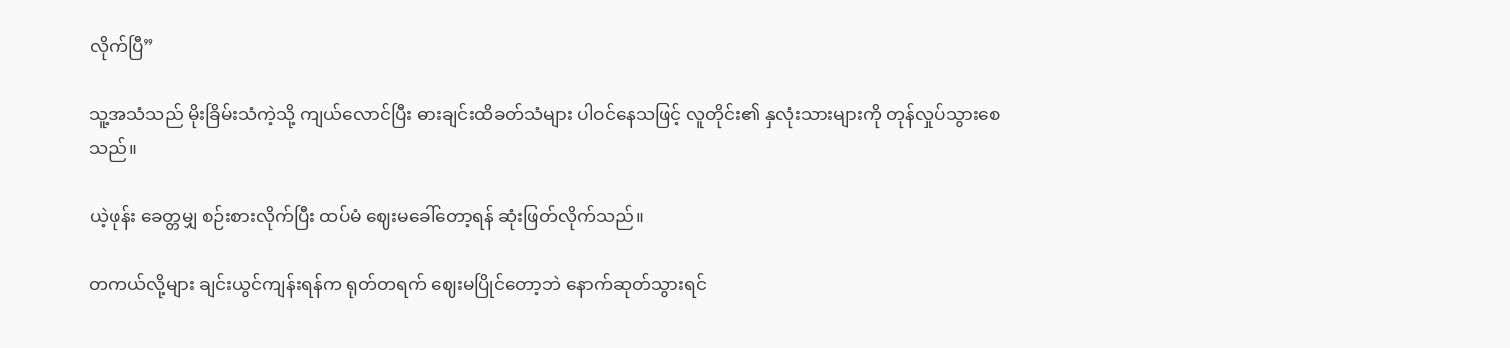လိုက်ပြီ”

သူ့အသံသည် မိုးခြိမ်းသံကဲ့သို့ ကျယ်လောင်ပြီး ဓားချင်းထိခတ်သံများ ပါဝင်နေသဖြင့် လူတိုင်း၏ နှလုံးသားများကို တုန်လှုပ်သွားစေသည်။

ယဲ့ဖုန်း ခေတ္တမျှ စဉ်းစားလိုက်ပြီး ထပ်မံ ဈေးမခေါ်တော့ရန် ဆုံးဖြတ်လိုက်သည်။

တကယ်လို့များ ချင်းယွင်ကျန်းရန်က ရုတ်တရက် ဈေးမပြိုင်တော့ဘဲ နောက်ဆုတ်သွားရင်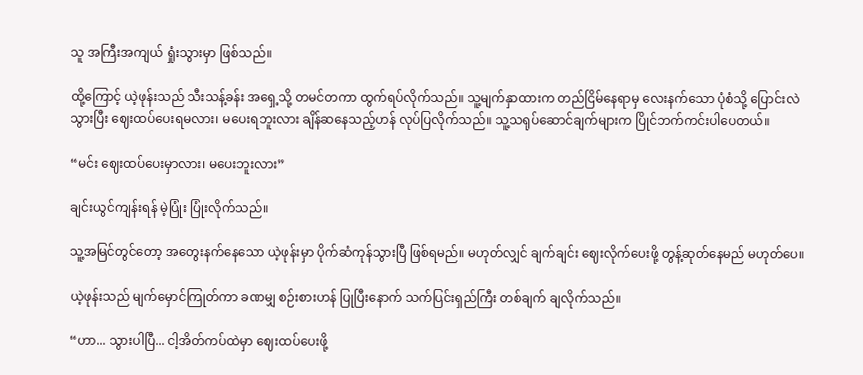သူ အကြီးအကျယ် ရှုံးသွားမှာ ဖြစ်သည်။

ထို့ကြောင့် ယဲ့ဖုန်းသည် သီးသန့်ခန်း အရှေ့သို့ တမင်တကာ ထွက်ရပ်လိုက်သည်။ သူ့မျက်နှာထားက တည်ငြိမ်နေရာမှ လေးနက်သော ပုံစံသို့ ပြောင်းလဲသွားပြီး ဈေးထပ်ပေးရမလား၊ မပေးရဘူးလား ချိန်ဆနေသည့်ဟန် လုပ်ပြလိုက်သည်။ သူ့သရုပ်ဆောင်ချက်များက ပြိုင်ဘက်ကင်းပါပေတယ်။

“မင်း ဈေးထပ်ပေးမှာလား၊ မပေးဘူးလား”

ချင်းယွင်ကျန်းရန် မဲ့ပြုံး ပြုံးလိုက်သည်။

သူ့အမြင်တွင်တော့ အတွေးနက်နေသော ယဲ့ဖုန်းမှာ ပိုက်ဆံကုန်သွားပြီ ဖြစ်ရမည်။ မဟုတ်လျှင် ချက်ချင်း ဈေးလိုက်ပေးဖို့ တွန့်ဆုတ်နေမည် မဟုတ်ပေ။

ယဲ့ဖုန်းသည် မျက်မှောင်ကြုတ်ကာ ခဏမျှ စဉ်းစားဟန် ပြုပြီးနောက် သက်ပြင်းရှည်ကြီး တစ်ချက် ချလိုက်သည်။

“ဟာ... သွားပါပြီ... ငါ့အိတ်ကပ်ထဲမှာ ဈေးထပ်ပေးဖို့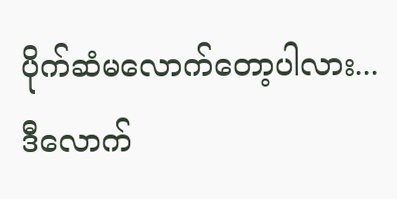ပိုက်ဆံမလောက်တော့ပါလား... ဒီလောက်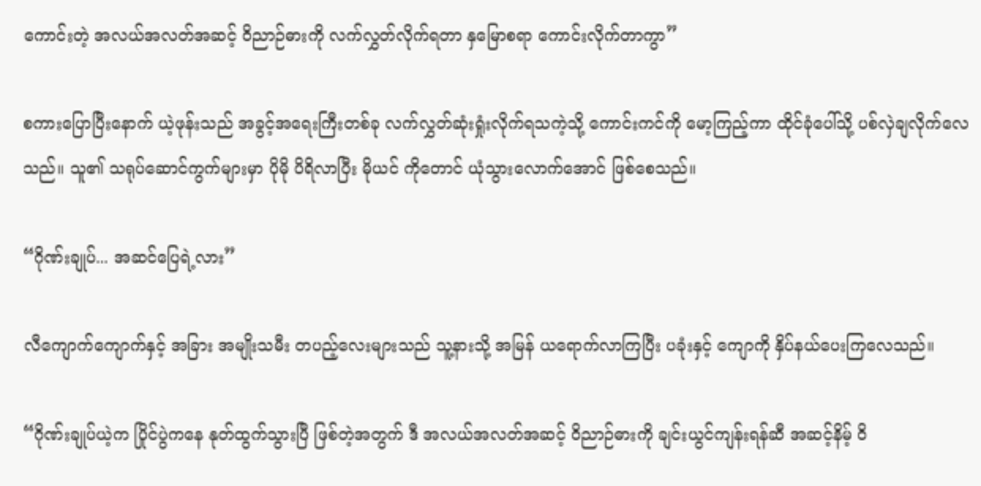ကောင်းတဲ့ အလယ်အလတ်အဆင့် ဝိညာဉ်ဓားကို လက်လွှတ်လိုက်ရတာ နှမြောစရာ ကောင်းလိုက်တာကွာ”

စကားပြောပြီးနောက် ယဲ့ဖုန်းသည် အခွင့်အရေးကြီးတစ်ခု လက်လွှတ်ဆုံးရှုံးလိုက်ရသကဲ့သို့ ကောင်းကင်ကို မော့ကြည့်ကာ ထိုင်ခုံပေါ်သို့ ပစ်လှဲချလိုက်လေသည်။ သူ၏ သရုပ်ဆောင်ကွက်များမှာ ပိုမို ပိရိလာပြီး မိုယင် ကိုတောင် ယုံသွားလောက်အောင် ဖြစ်စေသည်။

“ဂိုဏ်းချုပ်... အဆင်ပြေရဲ့လား”

လီကျောက်ကျောက်နှင့် အခြား အမျိုးသမီး တပည့်လေးများသည် သူ့နားသို့ အမြန် ယရောက်လာကြပြီး ပခုံးနှင့် ကျောကို နှိပ်နယ်ပေးကြလေသည်။

“ဂိုဏ်းချုပ်ယဲ့က ပြိုင်ပွဲကနေ နုတ်ထွက်သွားပြီ ဖြစ်တဲ့အတွက် ဒီ အလယ်အလတ်အဆင့် ဝိညာဉ်ဓားကို ချင်းယွင်ကျန်းရန်ဆီ အဆင့်နိမ့် ဝိ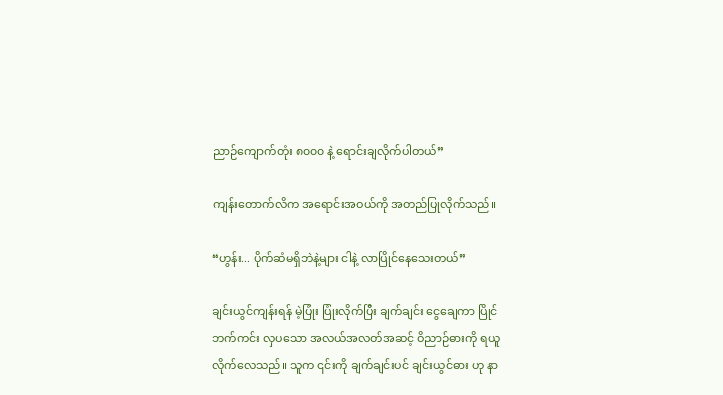ညာဉ်ကျောက်တုံး ၈၀၀၀ နဲ့ ရောင်းချလိုက်ပါတယ်”

ကျန်းတောက်လိက အရောင်းအဝယ်ကို အတည်ပြုလိုက်သည်။

“ဟွန်း... ပိုက်ဆံမရှိဘဲနဲ့များ ငါနဲ့ လာပြိုင်နေသေးတယ်”

ချင်းယွင်ကျန်းရန် မဲ့ပြုံး ပြုံးလိုက်ပြီး ချက်ချင်း ငွေချေကာ ပြိုင်ဘက်ကင်း လှပသော အလယ်အလတ်အဆင့် ဝိညာဉ်ဓားကို ရယူလိုက်လေသည်။ သူက ၎င်းကို ချက်ချင်းပင် ချင်းယွင်ဓား ဟု နာ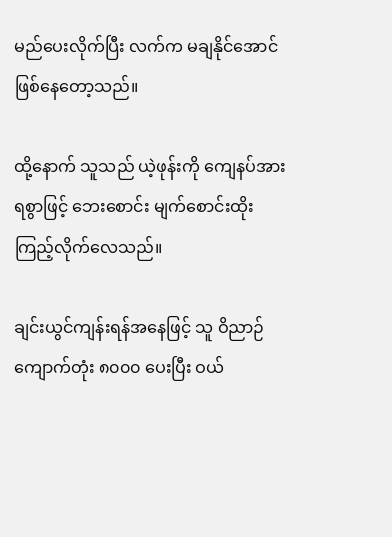မည်ပေးလိုက်ပြီး လက်က မချနိုင်အောင် ဖြစ်နေတော့သည်။

ထို့နောက် သူသည် ယဲ့ဖုန်းကို ကျေနပ်အားရစွာဖြင့် ဘေးစောင်း မျက်စောင်းထိုး ကြည့်လိုက်လေသည်။

ချင်းယွင်ကျန်းရန်အနေဖြင့် သူ ဝိညာဉ်ကျောက်တုံး ၈၀၀၀ ပေးပြီး ဝယ်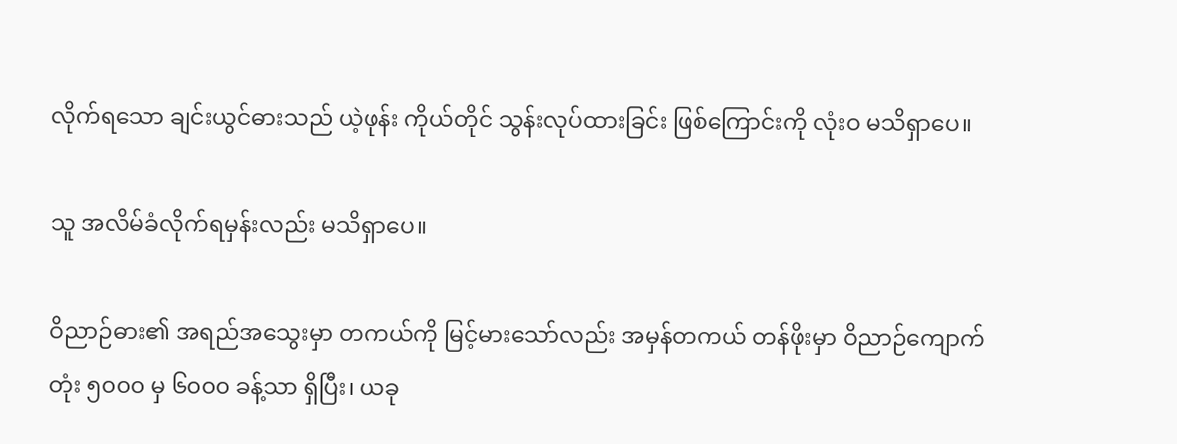လိုက်ရသော ချင်းယွင်ဓားသည် ယဲ့ဖုန်း ကိုယ်တိုင် သွန်းလုပ်ထားခြင်း ဖြစ်ကြောင်းကို လုံးဝ မသိရှာပေ။

သူ အလိမ်ခံလိုက်ရမှန်းလည်း မသိရှာပေ။

ဝိညာဉ်ဓား၏ အရည်အသွေးမှာ တကယ်ကို မြင့်မားသော်လည်း အမှန်တကယ် တန်ဖိုးမှာ ဝိညာဉ်ကျောက်တုံး ၅၀၀၀ မှ ၆၀၀၀ ခန့်သာ ရှိပြီး၊ ယခု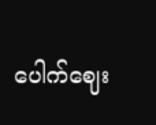ပေါက်ဈေး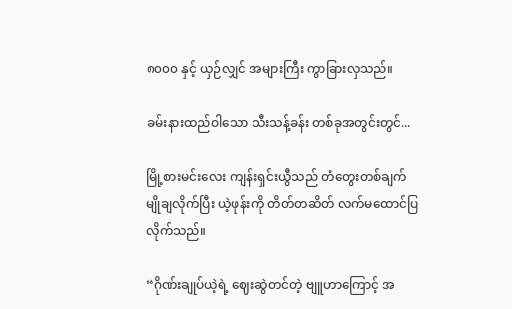၈၀၀၀ နှင့် ယှဉ်လျှင် အများကြီး ကွာခြားလှသည်။

ခမ်းနားထည်ဝါသော သီးသန့်ခန်း တစ်ခုအတွင်းတွင်...

မြို့စားမင်းလေး ကျန်းရှင်းယွီသည် တံတွေးတစ်ချက် မျိုချလိုက်ပြီး ယဲ့ဖုန်းကို တိတ်တဆိတ် လက်မထောင်ပြလိုက်သည်။

“ဂိုဏ်းချုပ်ယဲ့ရဲ့ ဈေးဆွဲတင်တဲ့ ဗျူဟာကြောင့် အ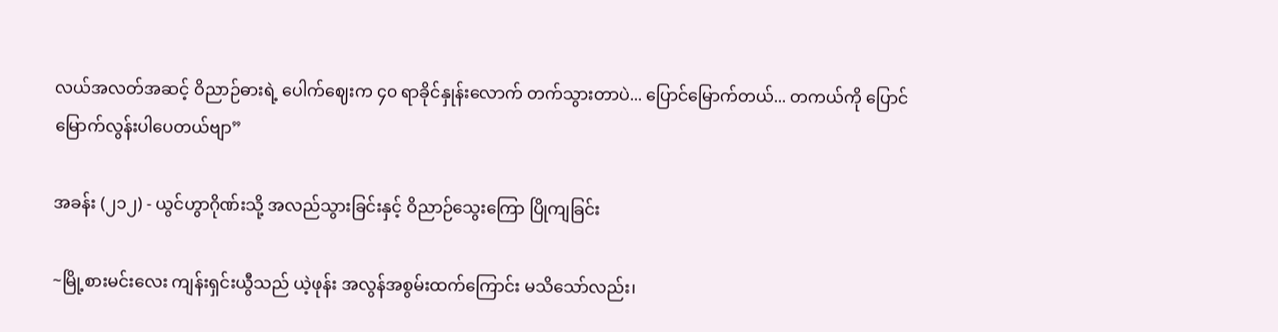လယ်အလတ်အဆင့် ဝိညာဉ်ဓားရဲ့ ပေါက်ဈေးက ၄၀ ရာခိုင်နှုန်းလောက် တက်သွားတာပဲ... ပြောင်မြောက်တယ်... တကယ်ကို ပြောင်မြောက်လွန်းပါပေတယ်ဗျာ”

အခန်း (၂၁၂) - ယွင်ဟွာဂိုဏ်းသို့ အလည်သွားခြင်းနှင့် ဝိညာဉ်သွေးကြော ပြိုကျခြင်း

~မြို့စားမင်းလေး ကျန်းရှင်းယွီသည် ယဲ့ဖုန်း အလွန်အစွမ်းထက်ကြောင်း မသိသော်လည်း၊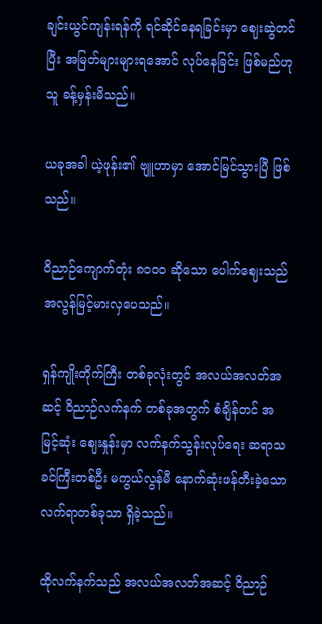ချင်းယွင်ကျန်းရန်ကို ရင်ဆိုင်နေရခြင်းမှာ ဈေးဆွဲတင်ပြီး အမြတ်များများရအောင် လုပ်နေခြင်း ဖြစ်မည်ဟု သူ ခန့်မှန်းမိသည်။

ယခုအခါ ယဲ့ဖုန်း၏ ဗျူဟာမှာ အောင်မြင်သွားပြီ ဖြစ်သည်။

ဝိညာဉ်ကျောက်တုံး ၈၀၀၀ ဆိုသော ပေါက်ဈေးသည် အလွန်မြင့်မားလှပေသည်။

ရှန်ကျိုးတိုက်ကြီး တစ်ခုလုံးတွင် အလယ်အလတ်အဆင့် ဝိညာဉ်လက်နက် တစ်ခုအတွက် စံချိန်တင် အမြင့်ဆုံး ဈေးနှုန်းမှာ လက်နက်သွန်းလုပ်ရေး ဆရာသခင်ကြီးတစ်ဦး မကွယ်လွန်မီ နောက်ဆုံးဖန်တီးခဲ့သော လက်ရာတစ်ခုသာ ရှိခဲ့သည်။

ထိုလက်နက်သည် အလယ်အလတ်အဆင့် ဝိညာဉ်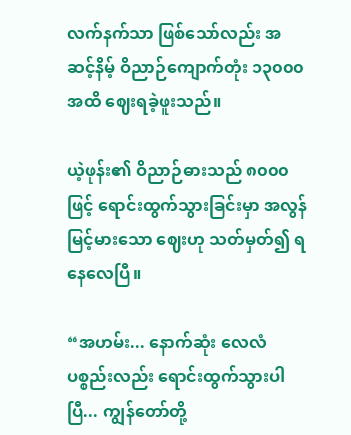လက်နက်သာ ဖြစ်သော်လည်း အဆင့်နိမ့် ဝိညာဉ်ကျောက်တုံး ၁၃၀၀၀ အထိ ဈေးရခဲ့ဖူးသည်။

ယဲ့ဖုန်း၏ ဝိညာဉ်ဓားသည် ၈၀၀၀ ဖြင့် ရောင်းထွက်သွားခြင်းမှာ အလွန်မြင့်မားသော ဈေးဟု သတ်မှတ်၍ ရနေလေပြီ။

“အဟမ်း... နောက်ဆုံး လေလံပစ္စည်းလည်း ရောင်းထွက်သွားပါပြီ... ကျွန်တော်တို့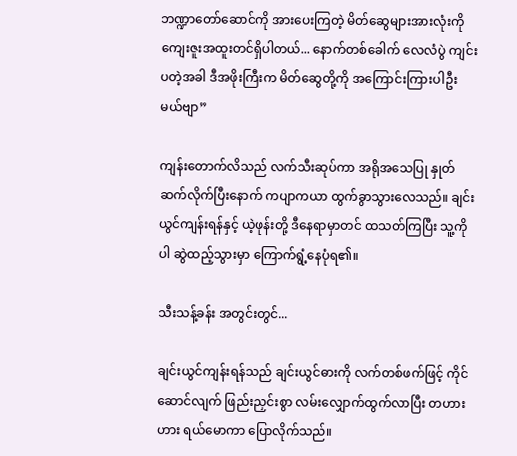ဘဏ္ဍာတော်ဆောင်ကို အားပေးကြတဲ့ မိတ်ဆွေများအားလုံးကို ကျေးဇူးအထူးတင်ရှိပါတယ်... နောက်တစ်ခေါက် လေလံပွဲ ကျင်းပတဲ့အခါ ဒီအဖိုးကြီးက မိတ်ဆွေတို့ကို အကြောင်းကြားပါဦးမယ်ဗျာ”

ကျန်းတောက်လိသည် လက်သီးဆုပ်ကာ အရိုအသေပြု နှုတ်ဆက်လိုက်ပြီးနောက် ကပျာကယာ ထွက်ခွာသွားလေသည်။ ချင်းယွင်ကျန်းရန်နှင့် ယဲ့ဖုန်းတို့ ဒီနေရာမှာတင် ထသတ်ကြပြီး သူ့ကိုပါ ဆွဲထည့်သွားမှာ ကြောက်ရွံ့နေပုံရ၏။

သီးသန့်ခန်း အတွင်းတွင်...

ချင်းယွင်ကျန်းရန်သည် ချင်းယွင်ဓားကို လက်တစ်ဖက်ဖြင့် ကိုင်ဆောင်လျက် ဖြည်းညှင်းစွာ လမ်းလျှောက်ထွက်လာပြီး တဟားဟား ရယ်မောကာ ပြောလိုက်သည်။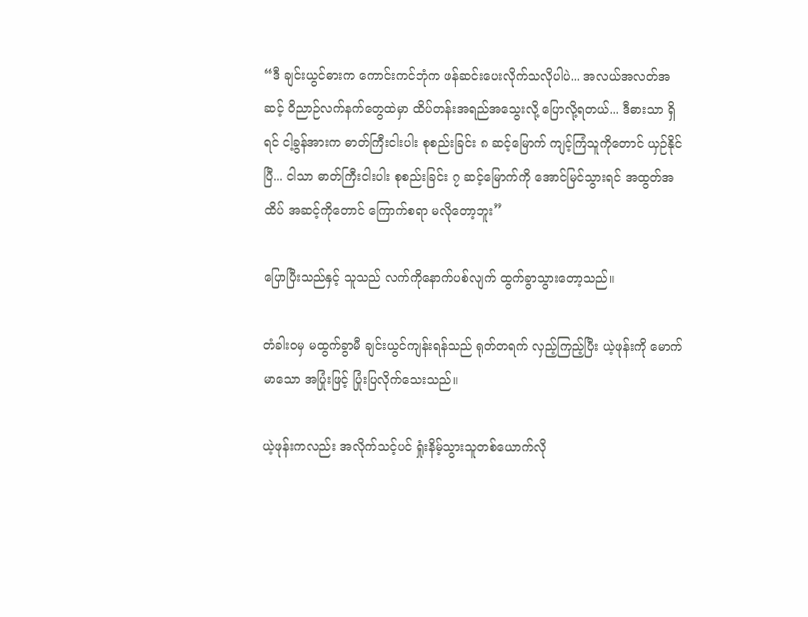“ဒီ ချင်းယွင်ဓားက ကောင်းကင်ဘုံက ဖန်ဆင်းပေးလိုက်သလိုပါပဲ... အလယ်အလတ်အဆင့် ဝိညာဉ်လက်နက်တွေထဲမှာ ထိပ်တန်းအရည်အသွေးလို့ ပြောလို့ရတယ်... ဒီဓားသာ ရှိရင် ငါ့ခွန်အားက ဓာတ်ကြီးငါးပါး စုစည်းခြင်း ၈ ဆင့်မြောက် ကျင့်ကြံသူကိုတောင် ယှဉ်နိုင်ပြီ... ငါသာ ဓာတ်ကြီးငါးပါး စုစည်းခြင်း ၇ ဆင့်မြောက်ကို အောင်မြင်သွားရင် အထွတ်အထိပ် အဆင့်ကိုတောင် ကြောက်စရာ မလိုတော့ဘူး”

ပြောပြီးသည်နှင့် သူသည် လက်ကိုနောက်ပစ်လျက် ထွက်ခွာသွားတော့သည်။

တံခါးဝမှ မထွက်ခွာမီ ချင်းယွင်ကျန်းရန်သည် ရုတ်တရက် လှည့်ကြည့်ပြီး ယဲ့ဖုန်းကို မောက်မာသော အပြုံးဖြင့် ပြုံးပြလိုက်သေးသည်။

ယဲ့ဖုန်းကလည်း အလိုက်သင့်ပင် ရှုံးနိမ့်သွားသူတစ်ယောက်လို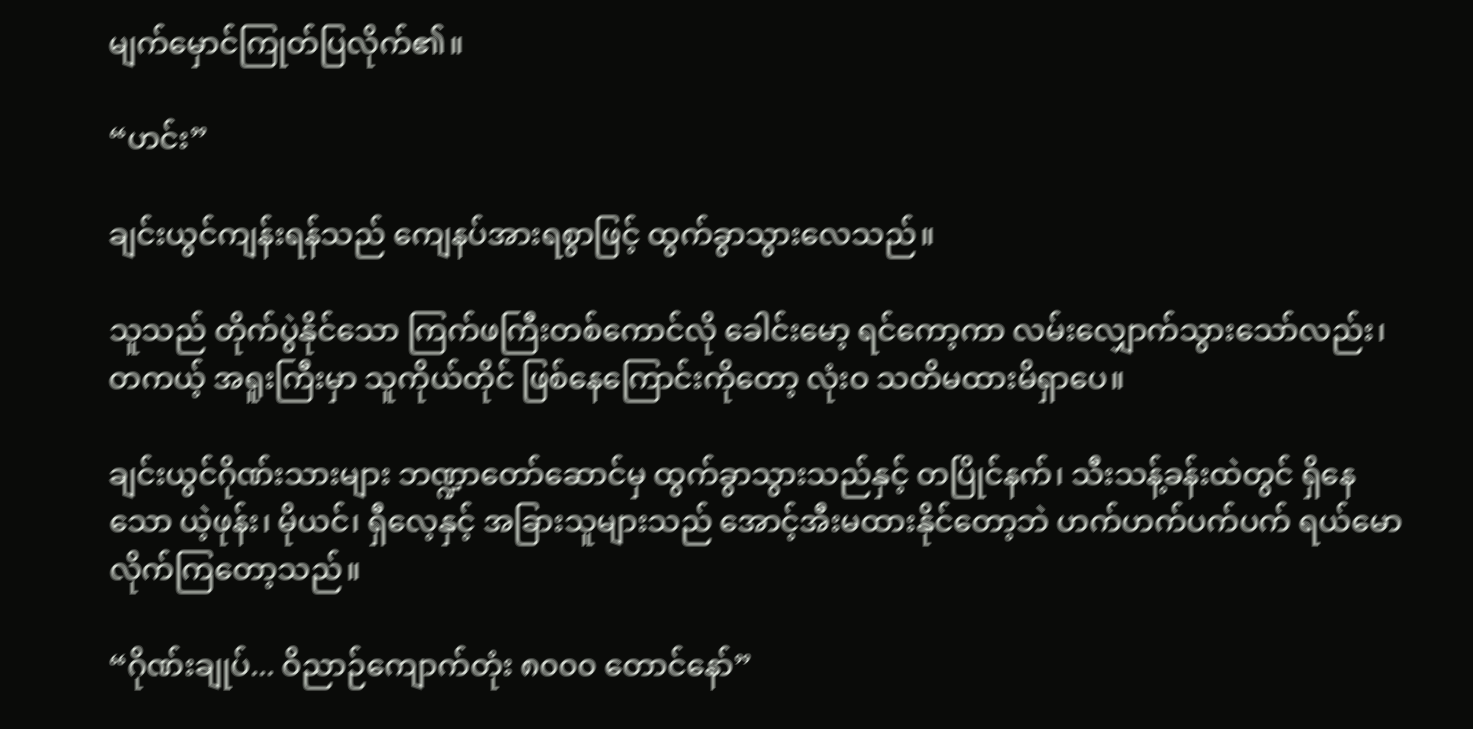မျက်မှောင်ကြုတ်ပြလိုက်၏။

“ဟင်း”

ချင်းယွင်ကျန်းရန်သည် ကျေနပ်အားရစွာဖြင့် ထွက်ခွာသွားလေသည်။

သူသည် တိုက်ပွဲနိုင်သော ကြက်ဖကြီးတစ်ကောင်လို ခေါင်းမော့ ရင်ကော့ကာ လမ်းလျှောက်သွားသော်လည်း၊ တကယ့် အရူးကြီးမှာ သူကိုယ်တိုင် ဖြစ်နေကြောင်းကိုတော့ လုံးဝ သတိမထားမိရှာပေ။

ချင်းယွင်ဂိုဏ်းသားများ ဘဏ္ဍာတော်ဆောင်မှ ထွက်ခွာသွားသည်နှင့် တပြိုင်နက်၊ သီးသန့်ခန်းထဲတွင် ရှိနေသော ယဲ့ဖုန်း၊ မိုယင်၊ ရှီလေ့နှင့် အခြားသူများသည် အောင့်အီးမထားနိုင်တော့ဘဲ ဟက်ဟက်ပက်ပက် ရယ်မောလိုက်ကြတော့သည်။

“ဂိုဏ်းချုပ်... ဝိညာဉ်ကျောက်တုံး ၈၀၀၀ တောင်နော်”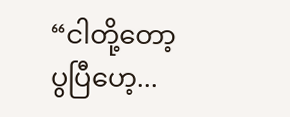“ငါတို့တော့ ပွပြီဟေ့...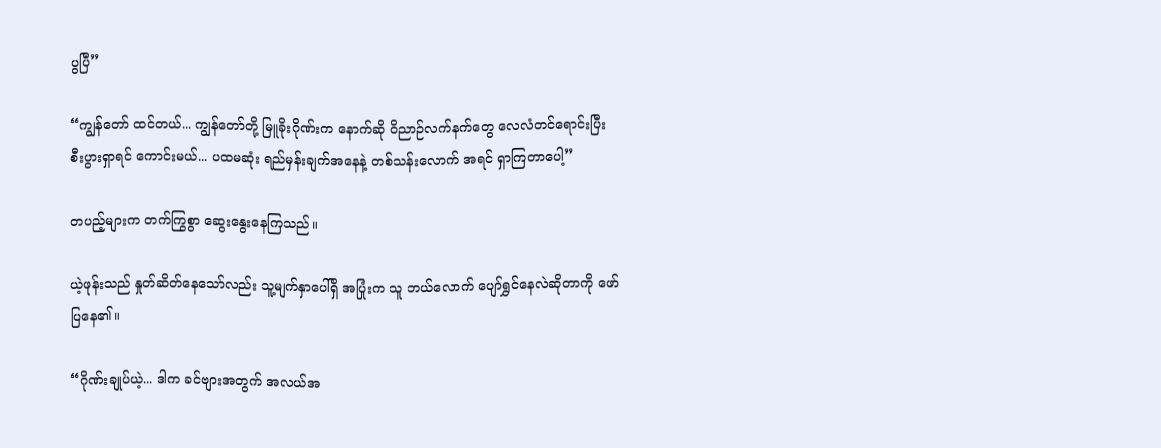ပွပြီ”

“ကျွန်တော် ထင်တယ်... ကျွန်တော်တို့ မြူခိုးဂိုဏ်းက နောက်ဆို ဝိညာဉ်လက်နက်တွေ လေလံတင်ရောင်းပြီး စီးပွားရှာရင် ကောင်းမယ်... ပထမဆုံး ရည်မှန်းချက်အနေနဲ့ တစ်သန်းလောက် အရင် ရှာကြတာပေါ့”

တပည့်များက တက်ကြွစွာ ဆွေးနွေးနေကြသည်။

ယဲ့ဖုန်းသည် နှုတ်ဆိတ်နေသော်လည်း သူ့မျက်နှာပေါ်ရှိ အပြုံးက သူ ဘယ်လောက် ပျော်ရွှင်နေလဲဆိုတာကို ဖော်ပြနေ၏။

“ဂိုဏ်းချုပ်ယဲ့... ဒါက ခင်ဗျားအတွက် အလယ်အ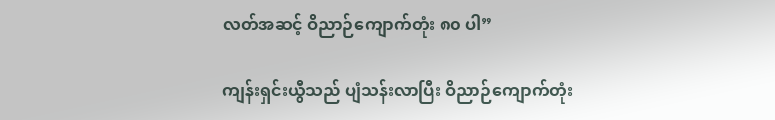လတ်အဆင့် ဝိညာဉ်ကျောက်တုံး ၈၀ ပါ”

ကျန်းရှင်းယွီသည် ပျံသန်းလာပြီး ဝိညာဉ်ကျောက်တုံး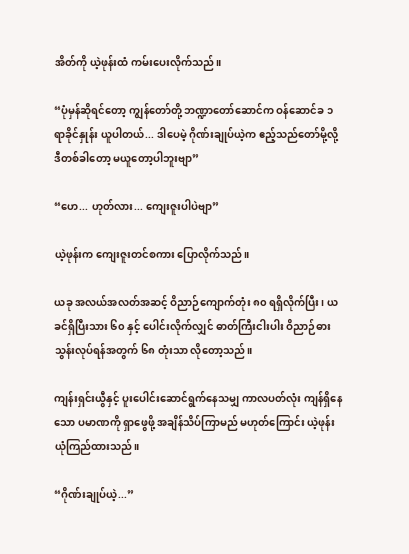အိတ်ကို ယဲ့ဖုန်းထံ ကမ်းပေးလိုက်သည်။

“ပုံမှန်ဆိုရင်တော့ ကျွန်တော်တို့ ဘဏ္ဍာတော်ဆောင်က ဝန်ဆောင်ခ ၁ ရာခိုင်နှုန်း ယူပါတယ်... ဒါပေမဲ့ ဂိုဏ်းချုပ်ယဲ့က ဧည့်သည်တော်မို့လို့ ဒီတစ်ခါတော့ မယူတော့ပါဘူးဗျာ”

“ဟေ... ဟုတ်လား... ကျေးဇူးပါပဲဗျာ”

ယဲ့ဖုန်းက ကျေးဇူးတင်စကား ပြောလိုက်သည်။

ယခု အလယ်အလတ်အဆင့် ဝိညာဉ်ကျောက်တုံး ၈၀ ရရှိလိုက်ပြီး၊ ယခင်ရှိပြီးသား ၆၀ နှင့် ပေါင်းလိုက်လျှင် ဓာတ်ကြီးငါးပါး ဝိညာဉ်ဓား သွန်းလုပ်ရန်အတွက် ၆၈ တုံးသာ လိုတော့သည်။

ကျန်းရှင်းယွီနှင့် ပူးပေါင်းဆောင်ရွက်နေသမျှ ကာလပတ်လုံး ကျန်ရှိနေသော ပမာဏကို ရှာဖွေဖို့ အချိန်သိပ်ကြာမည် မဟုတ်ကြောင်း ယဲ့ဖုန်း ယုံကြည်ထားသည်။

“ဂိုဏ်းချုပ်ယဲ့...”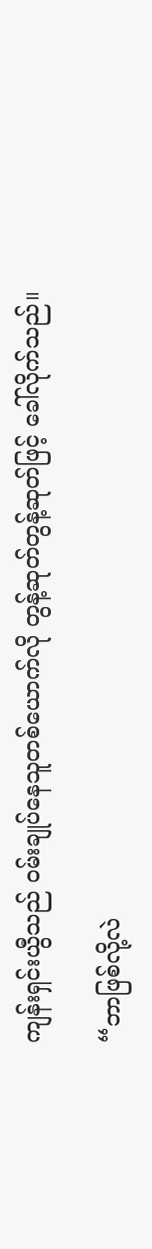ကျန်းရှင်းယွီသည် ဝမ်းချုပ်နေသူတစ်ယောက်လို တွန့်ဆုတ်တွန့်ဆုတ်ဖြင့် ခေါ်လိုက်သည်။

“ဘာဖြစ်လို့လဲ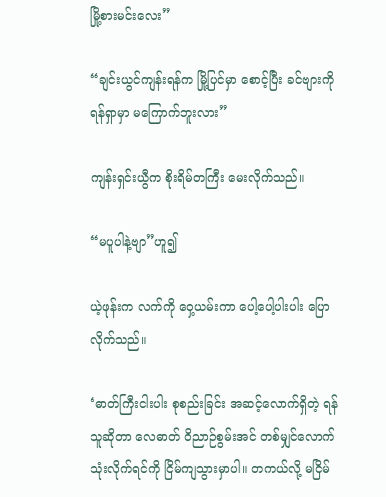မြို့စားမင်းလေး”

“ချင်းယွင်ကျန်းရန်က မြို့ပြင်မှာ စောင့်ပြီး ခင်ဗျားကို ရန်ရှာမှာ မကြောက်ဘူးလား”

ကျန်းရှင်းယွီက စိုးရိမ်တကြီး မေးလိုက်သည်။

“မပူပါနဲ့ဗျာ”ဟူ၍

ယဲ့ဖုန်းက လက်ကို ဝှေ့ယမ်းကာ ပေါ့ပေါ့ပါးပါး ပြောလိုက်သည်။

‘ဓာတ်ကြီးငါးပါး စုစည်းခြင်း အဆင့်လောက်ရှိတဲ့ ရန်သူဆိုတာ လေဓာတ် ဝိညာဉ်စွမ်းအင် တစ်မျှင်လောက် သုံးလိုက်ရင်ကို ငြိမ်ကျသွားမှာပါ။ တကယ်လို့ မငြိမ်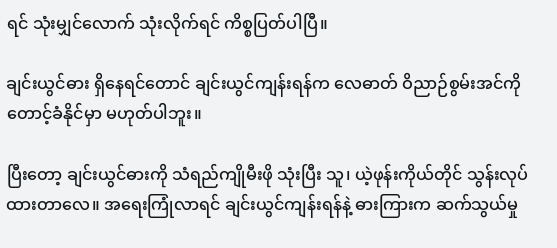ရင် သုံးမျှင်လောက် သုံးလိုက်ရင် ကိစ္စပြတ်ပါပြီ။

ချင်းယွင်ဓား ရှိနေရင်တောင် ချင်းယွင်ကျန်းရန်က လေဓာတ် ဝိညာဉ်စွမ်းအင်ကို တောင့်ခံနိုင်မှာ မဟုတ်ပါဘူး။

ပြီးတော့ ချင်းယွင်ဓားကို သံရည်ကျိုမီးဖို သုံးပြီး သူ၊ ယဲ့ဖုန်းကိုယ်တိုင် သွန်းလုပ်ထားတာလေ။ အရေးကြုံလာရင် ချင်းယွင်ကျန်းရန်နဲ့ ဓားကြားက ဆက်သွယ်မှု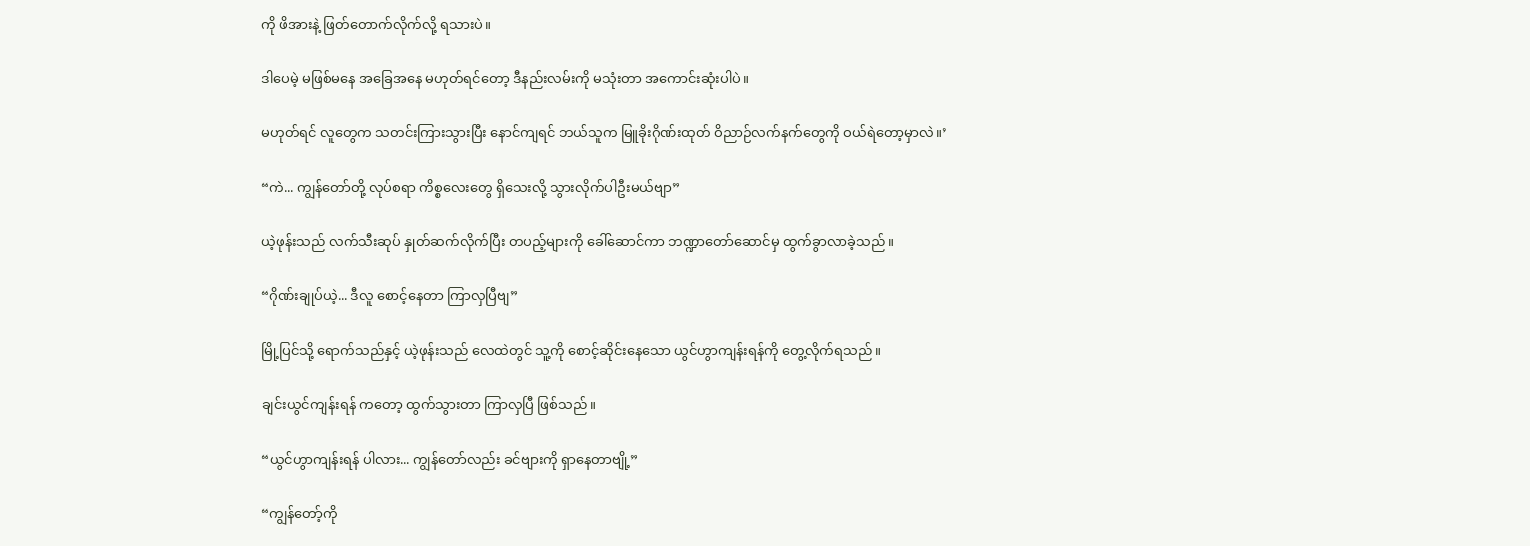ကို ဖိအားနဲ့ ဖြတ်တောက်လိုက်လို့ ရသားပဲ။

ဒါပေမဲ့ မဖြစ်မနေ အခြေအနေ မဟုတ်ရင်တော့ ဒီနည်းလမ်းကို မသုံးတာ အကောင်းဆုံးပါပဲ။

မဟုတ်ရင် လူတွေက သတင်းကြားသွားပြီး နောင်ကျရင် ဘယ်သူက မြူခိုးဂိုဏ်းထုတ် ဝိညာဉ်လက်နက်တွေကို ဝယ်ရဲတော့မှာလဲ။’

“ကဲ... ကျွန်တော်တို့ လုပ်စရာ ကိစ္စလေးတွေ ရှိသေးလို့ သွားလိုက်ပါဦးမယ်ဗျာ”

ယဲ့ဖုန်းသည် လက်သီးဆုပ် နှုတ်ဆက်လိုက်ပြီး တပည့်များကို ခေါ်ဆောင်ကာ ဘဏ္ဍာတော်ဆောင်မှ ထွက်ခွာလာခဲ့သည်။

“ဂိုဏ်းချုပ်ယဲ့... ဒီလူ စောင့်နေတာ ကြာလှပြီဗျ”

မြို့ပြင်သို့ ရောက်သည်နှင့် ယဲ့ဖုန်းသည် လေထဲတွင် သူ့ကို စောင့်ဆိုင်းနေသော ယွင်ဟွာကျန်းရန်ကို တွေ့လိုက်ရသည်။

ချင်းယွင်ကျန်းရန် ကတော့ ထွက်သွားတာ ကြာလှပြီ ဖြစ်သည်။

“ယွင်ဟွာကျန်းရန် ပါလား... ကျွန်တော်လည်း ခင်ဗျားကို ရှာနေတာဗျို့”

“ကျွန်တော့်ကို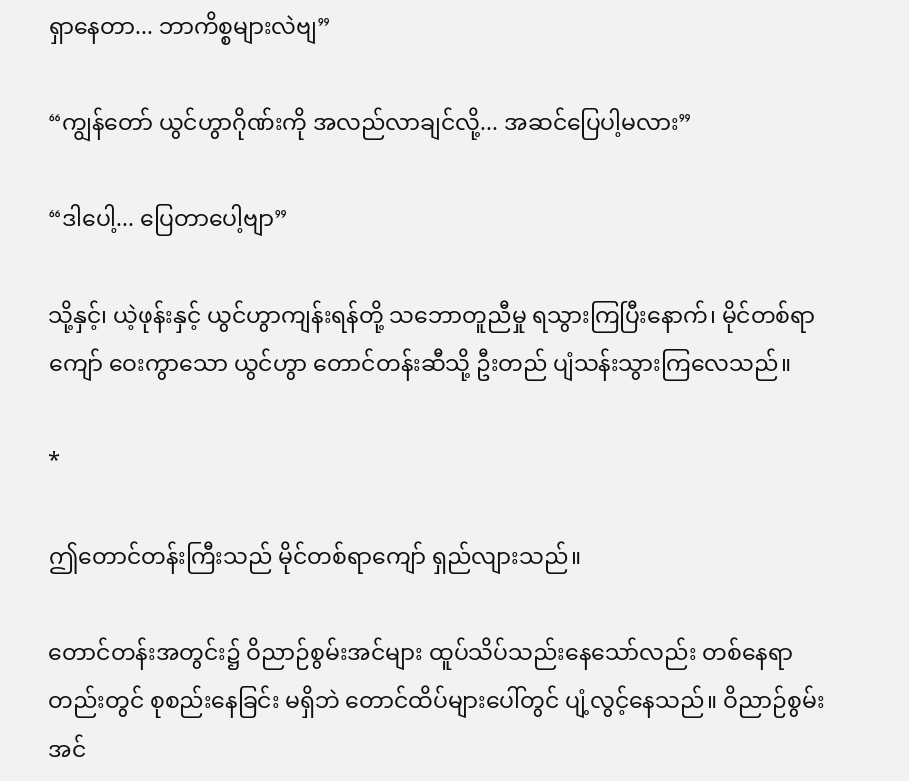ရှာနေတာ... ဘာကိစ္စများလဲဗျ”

“ကျွန်တော် ယွင်ဟွာဂိုဏ်းကို အလည်လာချင်လို့... အဆင်ပြေပါ့မလား”

“ဒါပေါ့... ပြေတာပေါ့ဗျာ”

သို့နှင့်၊ ယဲ့ဖုန်းနှင့် ယွင်ဟွာကျန်းရန်တို့ သဘောတူညီမှု ရသွားကြပြီးနောက်၊ မိုင်တစ်ရာကျော် ဝေးကွာသော ယွင်ဟွာ တောင်တန်းဆီသို့ ဦးတည် ပျံသန်းသွားကြလေသည်။

*

ဤတောင်တန်းကြီးသည် မိုင်တစ်ရာကျော် ရှည်လျားသည်။

တောင်တန်းအတွင်း၌ ဝိညာဉ်စွမ်းအင်များ ထူပ်သိပ်သည်းနေသော်လည်း တစ်နေရာတည်းတွင် စုစည်းနေခြင်း မရှိဘဲ တောင်ထိပ်များပေါ်တွင် ပျံ့လွင့်နေသည်။ ဝိညာဉ်စွမ်းအင်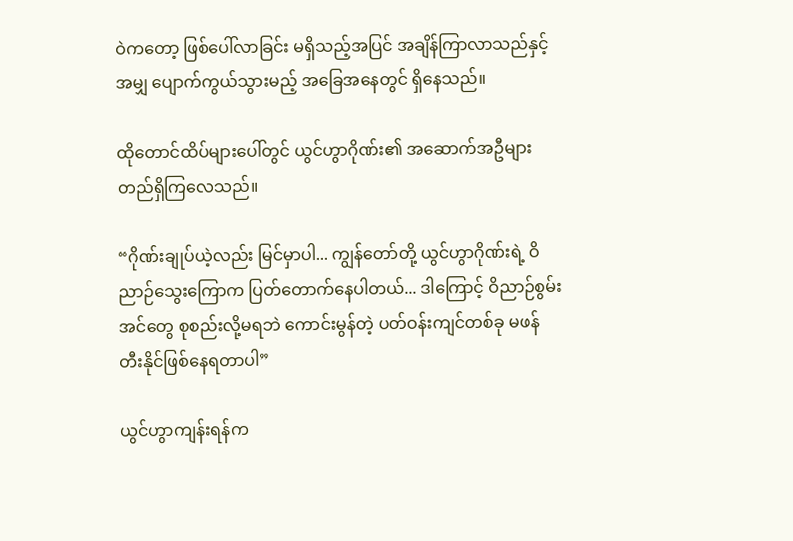ဝဲကတော့ ဖြစ်ပေါ်လာခြင်း မရှိသည့်အပြင် အချိန်ကြာလာသည်နှင့်အမျှ ပျောက်ကွယ်သွားမည့် အခြေအနေတွင် ရှိနေသည်။

ထိုတောင်ထိပ်များပေါ်တွင် ယွင်ဟွာဂိုဏ်း၏ အဆောက်အဦများ တည်ရှိကြလေသည်။

“ဂိုဏ်းချုပ်ယဲ့လည်း မြင်မှာပါ... ကျွန်တော်တို့ ယွင်ဟွာဂိုဏ်းရဲ့ ဝိညာဉ်သွေးကြောက ပြတ်တောက်နေပါတယ်... ဒါကြောင့် ဝိညာဉ်စွမ်းအင်တွေ စုစည်းလို့မရဘဲ ကောင်းမွန်တဲ့ ပတ်ဝန်းကျင်တစ်ခု မဖန်တီးနိုင်ဖြစ်နေရတာပါ”

ယွင်ဟွာကျန်းရန်က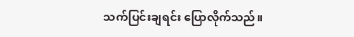သက်ပြင်းချရင်း ပြောလိုက်သည်။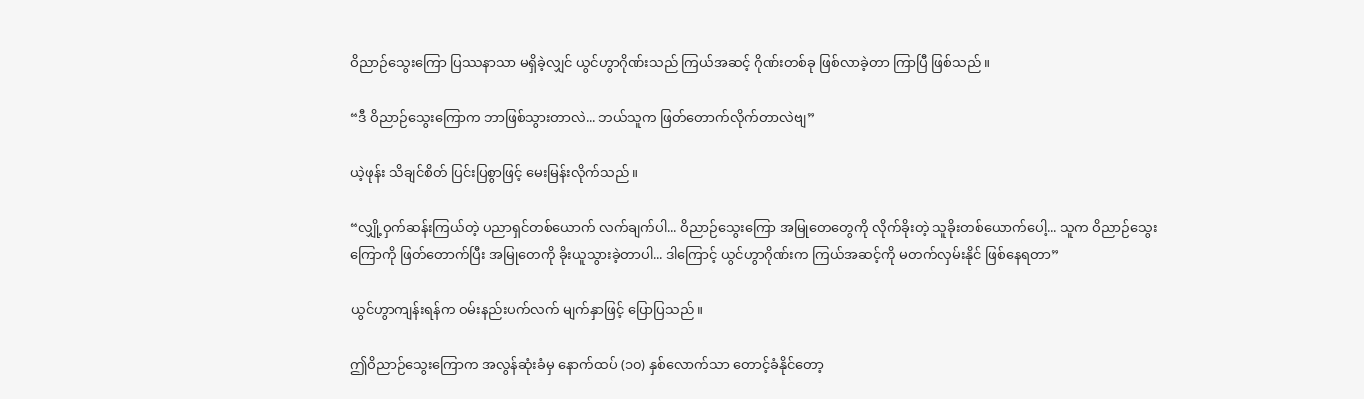ဝိညာဉ်သွေးကြော ပြဿနာသာ မရှိခဲ့လျှင် ယွင်ဟွာဂိုဏ်းသည် ကြယ်အဆင့် ဂိုဏ်းတစ်ခု ဖြစ်လာခဲ့တာ ကြာပြီ ဖြစ်သည်။

“ဒီ ဝိညာဉ်သွေးကြောက ဘာဖြစ်သွားတာလဲ... ဘယ်သူက ဖြတ်တောက်လိုက်တာလဲဗျ”

ယဲ့ဖုန်း သိချင်စိတ် ပြင်းပြစွာဖြင့် မေးမြန်းလိုက်သည်။

“လျှို့ဝှက်ဆန်းကြယ်တဲ့ ပညာရှင်တစ်ယောက် လက်ချက်ပါ... ဝိညာဉ်သွေးကြော အမြုတေတွေကို လိုက်ခိုးတဲ့ သူခိုးတစ်ယောက်ပေါ့... သူက ဝိညာဉ်သွေးကြောကို ဖြတ်တောက်ပြီး အမြုတေကို ခိုးယူသွားခဲ့တာပါ... ဒါကြောင့် ယွင်ဟွာဂိုဏ်းက ကြယ်အဆင့်ကို မတက်လှမ်းနိုင် ဖြစ်နေရတာ”

ယွင်ဟွာကျန်းရန်က ဝမ်းနည်းပက်လက် မျက်နှာဖြင့် ပြောပြသည်။

ဤဝိညာဉ်သွေးကြောက အလွန်ဆုံးခံမှ နောက်ထပ် (၁၀) နှစ်လောက်သာ တောင့်ခံနိုင်တော့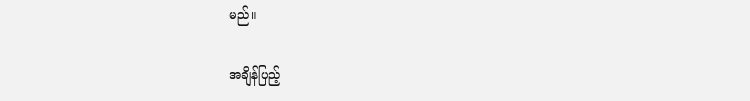မည်။

အချိန်ပြည့်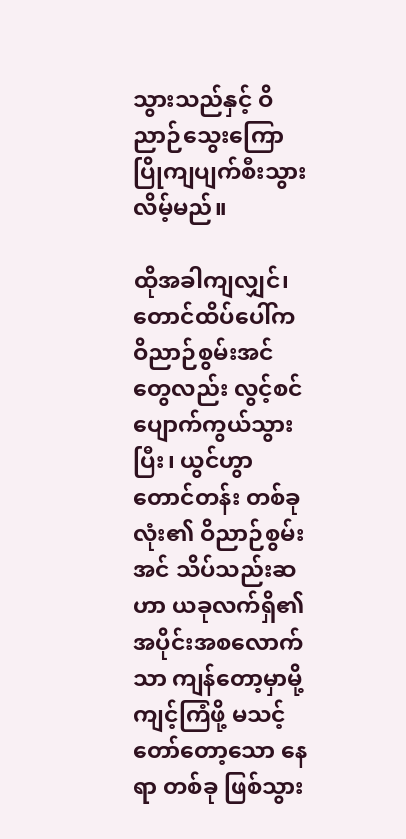သွားသည်နှင့် ဝိညာဉ်သွေးကြော ပြိုကျပျက်စီးသွားလိမ့်မည်။

ထိုအခါကျလျှင်၊ တောင်ထိပ်ပေါ်က ဝိညာဉ်စွမ်းအင်တွေလည်း လွင့်စင်ပျောက်ကွယ်သွားပြီး၊ ယွင်ဟွာတောင်တန်း တစ်ခုလုံး၏ ဝိညာဉ်စွမ်းအင် သိပ်သည်းဆဟာ ယခုလက်ရှိ၏ အပိုင်းအစလောက်သာ ကျန်တော့မှာမို့ ကျင့်ကြံဖို့ မသင့်တော်တော့သော နေရာ တစ်ခု ဖြစ်သွား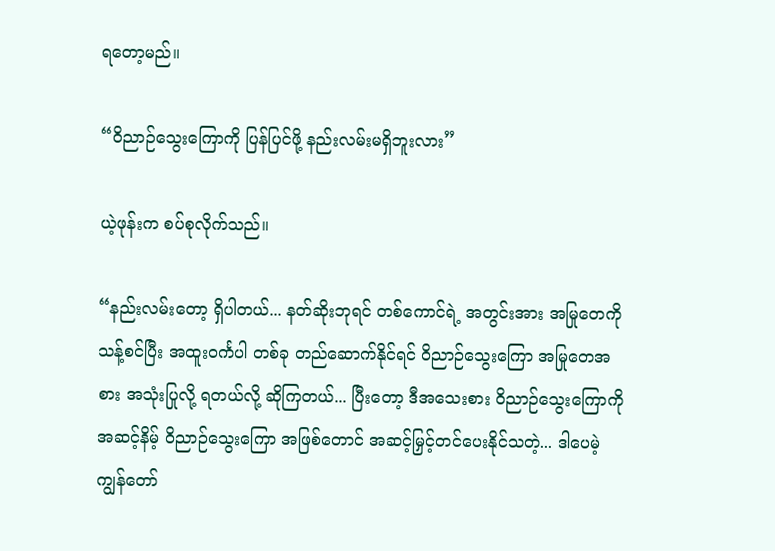ရတော့မည်။

“ဝိညာဉ်သွေးကြောကို ပြန်ပြင်ဖို့ နည်းလမ်းမရှိဘူးလား”

ယဲ့ဖုန်းက စပ်စုလိုက်သည်။

“နည်းလမ်းတော့ ရှိပါတယ်... နတ်ဆိုးဘုရင် တစ်ကောင်ရဲ့ အတွင်းအား အမြုတေကို သန့်စင်ပြီး အထူးဝင်္ကပါ တစ်ခု တည်ဆောက်နိုင်ရင် ဝိညာဉ်သွေးကြော အမြုတေအစား အသုံးပြုလို့ ရတယ်လို့ ဆိုကြတယ်... ပြီးတော့ ဒီအသေးစား ဝိညာဉ်သွေးကြောကို အဆင့်နိမ့် ဝိညာဉ်သွေးကြော အဖြစ်တောင် အဆင့်မြှင့်တင်ပေးနိုင်သတဲ့... ဒါပေမဲ့ ကျွန်တော်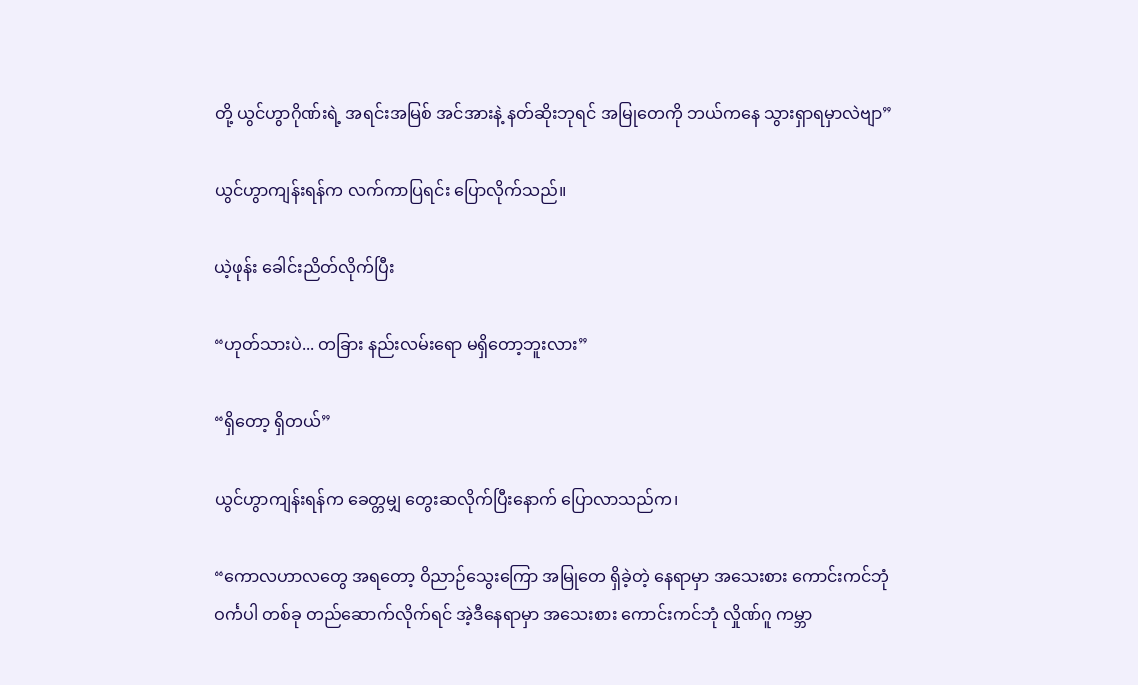တို့ ယွင်ဟွာဂိုဏ်းရဲ့ အရင်းအမြစ် အင်အားနဲ့ နတ်ဆိုးဘုရင် အမြုတေကို ဘယ်ကနေ သွားရှာရမှာလဲဗျာ”

ယွင်ဟွာကျန်းရန်က လက်ကာပြရင်း ပြောလိုက်သည်။

ယဲ့ဖုန်း ခေါင်းညိတ်လိုက်ပြီး

“ဟုတ်သားပဲ... တခြား နည်းလမ်းရော မရှိတော့ဘူးလား”

“ရှိတော့ ရှိတယ်”

ယွင်ဟွာကျန်းရန်က ခေတ္တမျှ တွေးဆလိုက်ပြီးနောက် ပြောလာသည်က၊

“ကောလဟာလတွေ အရတော့ ဝိညာဉ်သွေးကြော အမြုတေ ရှိခဲ့တဲ့ နေရာမှာ အသေးစား ကောင်းကင်ဘုံ ဝင်္ကပါ တစ်ခု တည်ဆောက်လိုက်ရင် အဲ့ဒီနေရာမှာ အသေးစား ကောင်းကင်ဘုံ လှိုဏ်ဂူ ကမ္ဘာ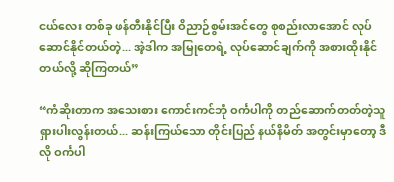ငယ်လေး တစ်ခု ဖန်တီးနိုင်ပြီး ဝိညာဉ်စွမ်းအင်တွေ စုစည်းလာအောင် လုပ်ဆောင်နိုင်တယ်တဲ့... အဲ့ဒါက အမြုတေရဲ့ လုပ်ဆောင်ချက်ကို အစားထိုးနိုင်တယ်လို့ ဆိုကြတယ်”

“ကံဆိုးတာက အသေးစား ကောင်းကင်ဘုံ ဝင်္ကပါကို တည်ဆောက်တတ်တဲ့သူ ရှားပါးလွန်းတယ်... ဆန်းကြယ်သော တိုင်းပြည် နယ်နိမိတ် အတွင်းမှာတော့ ဒီလို ဝင်္ကပါ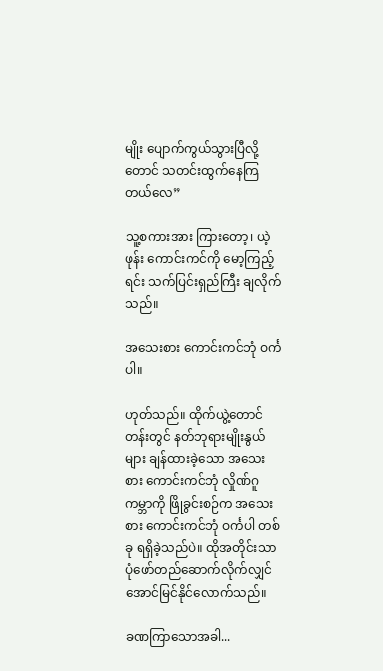မျိုး ပျောက်ကွယ်သွားပြီလို့တောင် သတင်းထွက်နေကြတယ်လေ”

သူ့စကားအား ကြားတော့၊ ယဲ့ဖုန်း ကောင်းကင်ကို မော့ကြည့်ရင်း သက်ပြင်းရှည်ကြီး ချလိုက်သည်။

အသေးစား ကောင်းကင်ဘုံ ဝင်္ကပါ။

ဟုတ်သည်။ ထိုက်ယွဲ့တောင်တန်းတွင် နတ်ဘုရားမျိုးနွယ်များ ချန်ထားခဲ့သော အသေးစား ကောင်းကင်ဘုံ လှိုဏ်ဂူ ကမ္ဘာကို ဖြိုခွင်းစဉ်က အသေးစား ကောင်းကင်ဘုံ ဝင်္ကပါ တစ်ခု ရရှိခဲ့သည်ပဲ။ ထိုအတိုင်းသာ ပုံဖော်တည်ဆောက်လိုက်လျှင် အောင်မြင်နိုင်လောက်သည်။

ခဏကြာသောအခါ...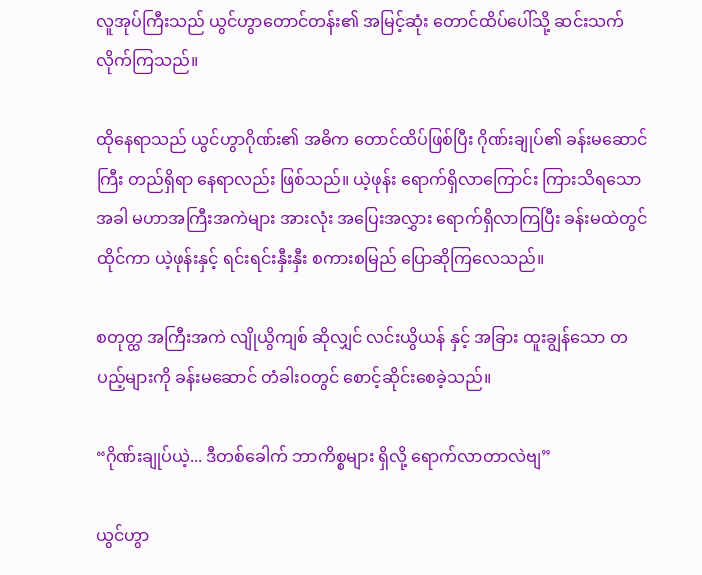လူအုပ်ကြီးသည် ယွင်ဟွာတောင်တန်း၏ အမြင့်ဆုံး တောင်ထိပ်ပေါ်သို့ ဆင်းသက်လိုက်ကြသည်။

ထိုနေရာသည် ယွင်ဟွာဂိုဏ်း၏ အဓိက တောင်ထိပ်ဖြစ်ပြီး ဂိုဏ်းချုပ်၏ ခန်းမဆောင်ကြီး တည်ရှိရာ နေရာလည်း ဖြစ်သည်။ ယဲ့ဖုန်း ရောက်ရှိလာကြောင်း ကြားသိရသောအခါ မဟာအကြီးအကဲများ အားလုံး အပြေးအလွှား ရောက်ရှိလာကြပြီး ခန်းမထဲတွင် ထိုင်ကာ ယဲ့ဖုန်းနှင့် ရင်းရင်းနှီးနှီး စကားစမြည် ပြောဆိုကြလေသည်။

စတုတ္ထ အကြီးအကဲ လျိုယွိကျစ် ဆိုလျှင် လင်းယွိယန် နှင့် အခြား ထူးချွန်သော တပည့်များကို ခန်းမဆောင် တံခါးဝတွင် စောင့်ဆိုင်းစေခဲ့သည်။

“ဂိုဏ်းချုပ်ယဲ့... ဒီတစ်ခေါက် ဘာကိစ္စများ ရှိလို့ ရောက်လာတာလဲဗျ”

ယွင်ဟွာ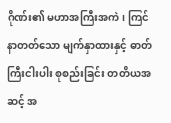ဂိုဏ်း၏ မဟာအကြီးအကဲ၊ ကြင်နာတတ်သော မျက်နှာထားနှင့် ဓာတ်ကြီးငါးပါး စုစည်းခြင်း တတိယအဆင့် အ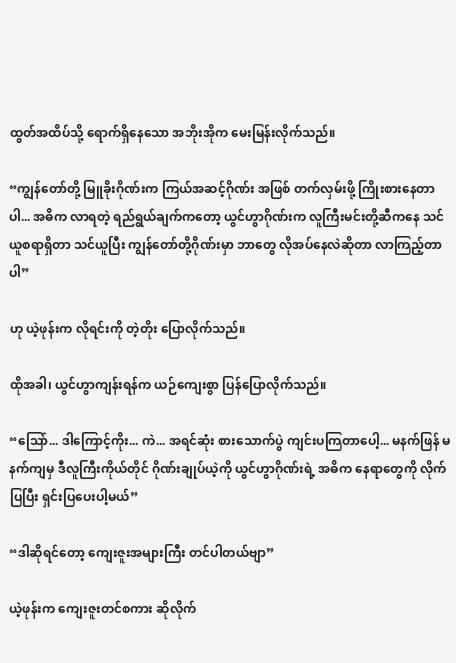ထွတ်အထိပ်သို့ ရောက်ရှိနေသော အဘိုးအိုက မေးမြန်းလိုက်သည်။

“ကျွန်တော်တို့ မြူခိုးဂိုဏ်းက ကြယ်အဆင့်ဂိုဏ်း အဖြစ် တက်လှမ်းဖို့ ကြိုးစားနေတာပါ... အဓိက လာရတဲ့ ရည်ရွယ်ချက်ကတော့ ယွင်ဟွာဂိုဏ်းက လူကြီးမင်းတို့ဆီကနေ သင်ယူစရာရှိတာ သင်ယူပြီး ကျွန်တော်တို့ဂိုဏ်းမှာ ဘာတွေ လိုအပ်နေလဲဆိုတာ လာကြည့်တာပါ”

ဟု ယဲ့ဖုန်းက လိုရင်းကို တဲ့တိုး ပြောလိုက်သည်။

ထိုအခါ၊ ယွင်ဟွာကျန်းရန်က ယဉ်ကျေးစွာ ပြန်ပြောလိုက်သည်။

“သြော်... ဒါကြောင့်ကိုး... ကဲ... အရင်ဆုံး စားသောက်ပွဲ ကျင်းပကြတာပေါ့... မနက်ဖြန် မနက်ကျမှ ဒီလူကြီးကိုယ်တိုင် ဂိုဏ်းချုပ်ယဲ့ကို ယွင်ဟွာဂိုဏ်းရဲ့ အဓိက နေရာတွေကို လိုက်ပြပြီး ရှင်းပြပေးပါ့မယ်”

“ဒါဆိုရင်တော့ ကျေးဇူးအများကြီး တင်ပါတယ်ဗျာ”

ယဲ့ဖုန်းက ကျေးဇူးတင်စကား ဆိုလိုက်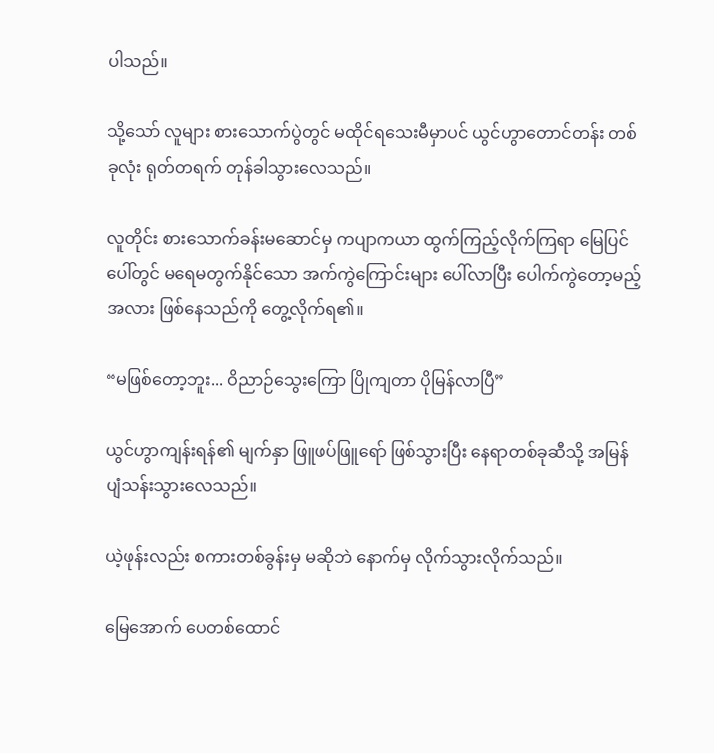ပါသည်။

သို့သော် လူများ စားသောက်ပွဲတွင် မထိုင်ရသေးမီမှာပင် ယွင်ဟွာတောင်တန်း တစ်ခုလုံး ရုတ်တရက် တုန်ခါသွားလေသည်။

လူတိုင်း စားသောက်ခန်းမဆောင်မှ ကပျာကယာ ထွက်ကြည့်လိုက်ကြရာ မြေပြင်ပေါ်တွင် မရေမတွက်နိုင်သော အက်ကွဲကြောင်းများ ပေါ်လာပြီး ပေါက်ကွဲတော့မည့်အလား ဖြစ်နေသည်ကို တွေ့လိုက်ရ၏။

“မဖြစ်တော့ဘူး... ဝိညာဉ်သွေးကြော ပြိုကျတာ ပိုမြန်လာပြီ”

ယွင်ဟွာကျန်းရန်၏ မျက်နှာ ဖြူဖပ်ဖြူရော် ဖြစ်သွားပြီး နေရာတစ်ခုဆီသို့ အမြန် ပျံသန်းသွားလေသည်။

ယဲ့ဖုန်းလည်း စကားတစ်ခွန်းမှ မဆိုဘဲ နောက်မှ လိုက်သွားလိုက်သည်။

မြေအောက် ပေတစ်ထောင်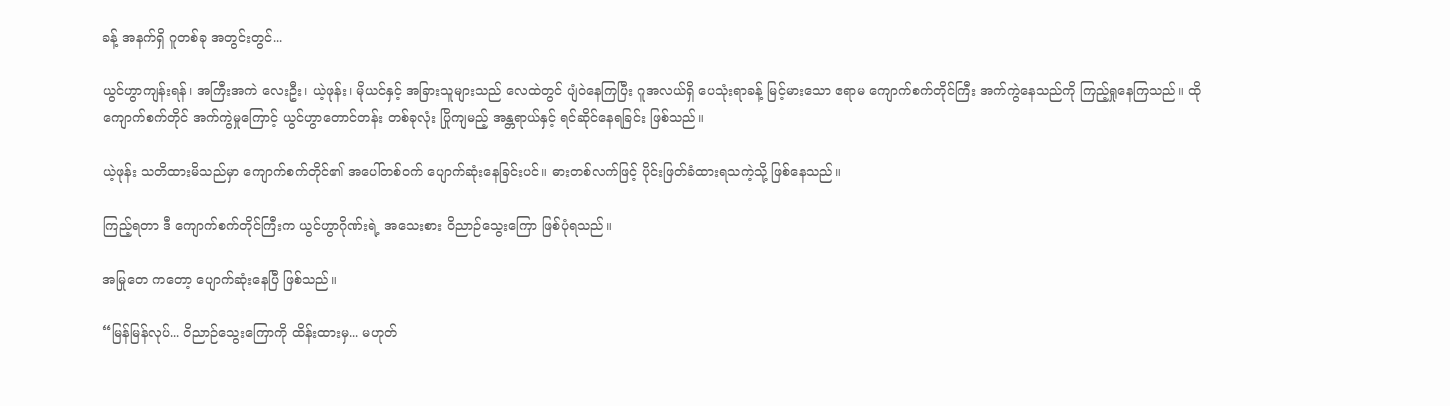ခန့် အနက်ရှိ ဂူတစ်ခု အတွင်းတွင်...

ယွင်ဟွာကျန်းရန်၊ အကြီးအကဲ လေးဦး၊ ယဲ့ဖုန်း၊ မိုယင်နှင့် အခြားသူများသည် လေထဲတွင် ပျံဝဲနေကြပြီး ဂူအလယ်ရှိ ပေသုံးရာခန့် မြင့်မားသော ဧရာမ ကျောက်စက်တိုင်ကြီး အက်ကွဲနေသည်ကို ကြည့်ရှုနေကြသည်။ ထိုကျောက်စက်တိုင် အက်ကွဲမှုကြောင့် ယွင်ဟွာတောင်တန်း တစ်ခုလုံး ပြိုကျမည့် အန္တရာယ်နှင့် ရင်ဆိုင်နေရခြင်း ဖြစ်သည်။

ယဲ့ဖုန်း သတိထားမိသည်မှာ ကျောက်စက်တိုင်၏ အပေါ်တစ်ဝက် ပျောက်ဆုံးနေခြင်းပင်။ ဓားတစ်လက်ဖြင့် ပိုင်းဖြတ်ခံထားရသကဲ့သို့ ဖြစ်နေသည်။

ကြည့်ရတာ ဒီ ကျောက်စက်တိုင်ကြီးက ယွင်ဟွာဂိုဏ်းရဲ့ အသေးစား ဝိညာဉ်သွေးကြော ဖြစ်ပုံရသည်။

အမြုတေ ကတော့ ပျောက်ဆုံးနေပြီ ဖြစ်သည်။

“မြန်မြန်လုပ်... ဝိညာဉ်သွေးကြောကို ထိန်းထားမှ... မဟုတ်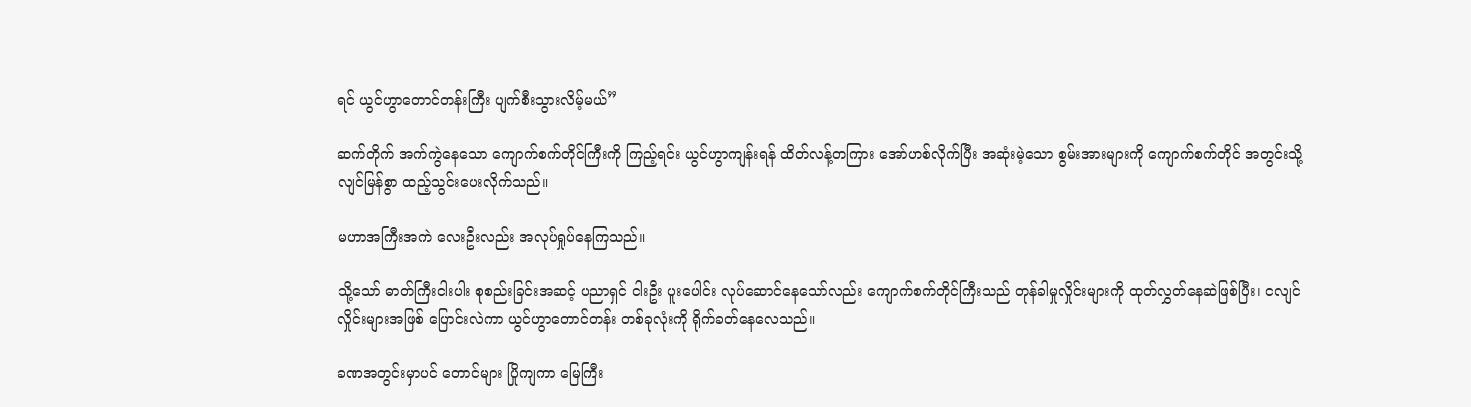ရင် ယွင်ဟွာတောင်တန်းကြီး ပျက်စီးသွားလိမ့်မယ်”

ဆက်တိုက် အက်ကွဲနေသော ကျောက်စက်တိုင်ကြီးကို ကြည့်ရင်း ယွင်ဟွာကျန်းရန် ထိတ်လန့်တကြား အော်ဟစ်လိုက်ပြီး အဆုံးမဲ့သော စွမ်းအားများကို ကျောက်စက်တိုင် အတွင်းသို့ လျင်မြန်စွာ ထည့်သွင်းပေးလိုက်သည်။

မဟာအကြီးအကဲ လေးဦးလည်း အလုပ်ရှုပ်နေကြသည်။

သို့သော် ဓာတ်ကြီးငါးပါး စုစည်းခြင်းအဆင့် ပညာရှင် ငါးဦး ပူးပေါင်း လုပ်ဆောင်နေသော်လည်း ကျောက်စက်တိုင်ကြီးသည် တုန်ခါမှုလှိုင်းများကို ထုတ်လွှတ်နေဆဲဖြစ်ပြီး၊ ငလျင်လှိုင်းများအဖြစ် ပြောင်းလဲကာ ယွင်ဟွာတောင်တန်း တစ်ခုလုံးကို ရိုက်ခတ်နေလေသည်။

ခဏအတွင်းမှာပင် တောင်များ ပြိုကျကာ မြေကြီး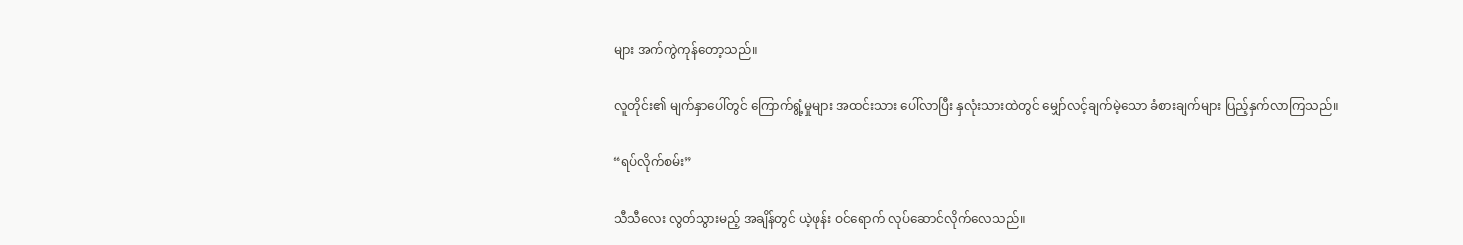များ အက်ကွဲကုန်တော့သည်။

လူတိုင်း၏ မျက်နှာပေါ်တွင် ကြောက်ရွံ့မှုများ အထင်းသား ပေါ်လာပြီး နှလုံးသားထဲတွင် မျှော်လင့်ချက်မဲ့သော ခံစားချက်များ ပြည့်နှက်လာကြသည်။

“ရပ်လိုက်စမ်း”

သီသီလေး လွတ်သွားမည့် အချိန်တွင် ယဲ့ဖုန်း ဝင်ရောက် လုပ်ဆောင်လိုက်လေသည်။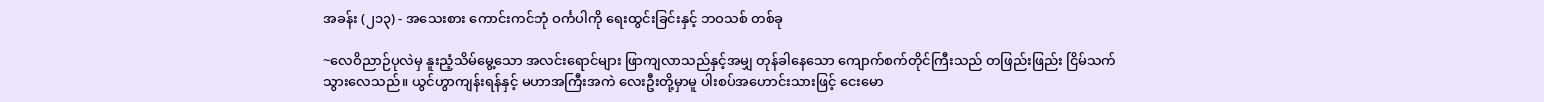အခန်း (၂၁၃) - အသေးစား ကောင်းကင်ဘုံ ဝင်္ကပါကို ရေးထွင်းခြင်းနှင့် ဘဝသစ် တစ်ခု

~လေဝိညာဉ်ပုလဲမှ နူးညံ့သိမ်မွေ့သော အလင်းရောင်များ ဖြာကျလာသည်နှင့်အမျှ တုန်ခါနေသော ကျောက်စက်တိုင်ကြီးသည် တဖြည်းဖြည်း ငြိမ်သက်သွားလေသည်။ ယွင်ဟွာကျန်းရန်နှင့် မဟာအကြီးအကဲ လေးဦးတို့မှာမူ ပါးစပ်အဟောင်းသားဖြင့် ငေးမော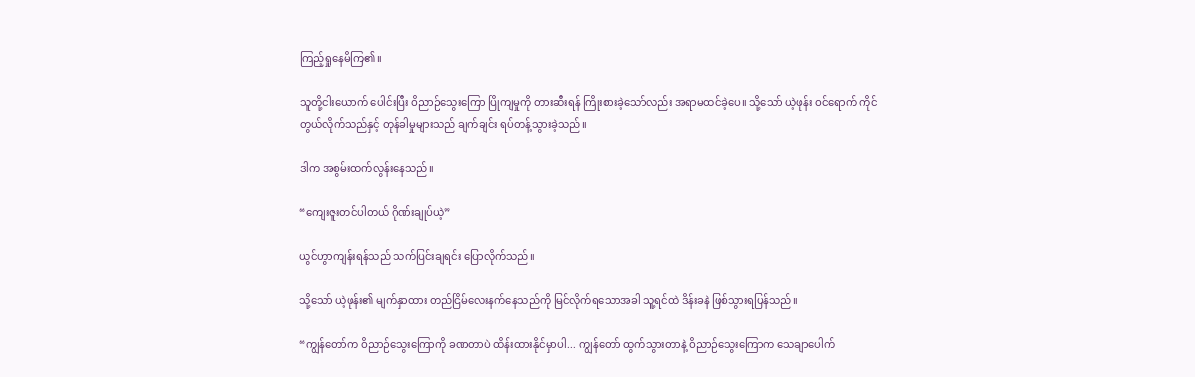ကြည့်ရှုနေမိကြ၏။

သူတို့ငါးယောက် ပေါင်းပြီး ဝိညာဉ်သွေးကြော ပြိုကျမှုကို တားဆီးရန် ကြိုးစားခဲ့သော်လည်း အရာမထင်ခဲ့ပေ။ သို့သော် ယဲ့ဖုန်း ဝင်ရောက် ကိုင်တွယ်လိုက်သည်နှင့် တုန်ခါမှုများသည် ချက်ချင်း ရပ်တန့်သွားခဲ့သည်။

ဒါက အစွမ်းထက်လွန်းနေသည်။

“ကျေးဇူးတင်ပါတယ် ဂိုဏ်းချုပ်ယဲ့”

ယွင်ဟွာကျန်းရန်သည် သက်ပြင်းချရင်း ပြောလိုက်သည်။

သို့သော် ယဲ့ဖုန်း၏ မျက်နှာထား တည်ငြိမ်လေးနက်နေသည်ကို မြင်လိုက်ရသောအခါ သူ့ရင်ထဲ ဒိန်းခနဲ ဖြစ်သွားရပြန်သည်။

“ကျွန်တော်က ဝိညာဉ်သွေးကြောကို ခဏတာပဲ ထိန်းထားနိုင်မှာပါ... ကျွန်တော် ထွက်သွားတာနဲ့ ဝိညာဉ်သွေးကြောက သေချာပေါက်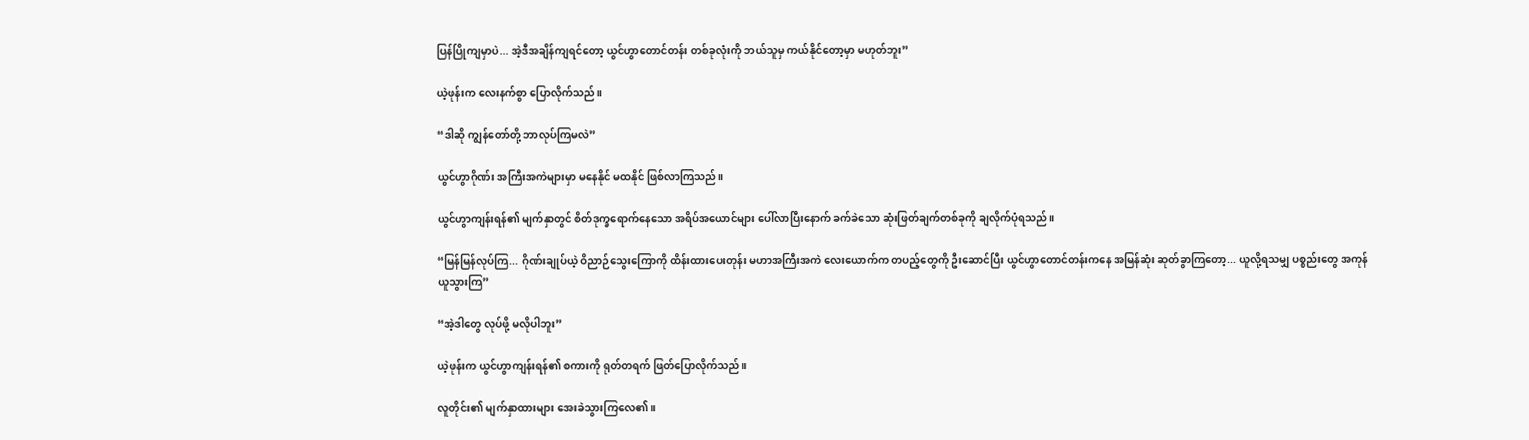ပြန်ပြိုကျမှာပဲ... အဲ့ဒီအချိန်ကျရင်တော့ ယွင်ဟွာတောင်တန်း တစ်ခုလုံးကို ဘယ်သူမှ ကယ်နိုင်တော့မှာ မဟုတ်ဘူး”

ယဲ့ဖုန်းက လေးနက်စွာ ပြောလိုက်သည်။

“ဒါဆို ကျွန်တော်တို့ ဘာလုပ်ကြမလဲ”

ယွင်ဟွာဂိုဏ်း အကြီးအကဲများမှာ မနေနိုင် မထနိုင် ဖြစ်လာကြသည်။

ယွင်ဟွာကျန်းရန်၏ မျက်နှာတွင် စိတ်ဒုက္ခရောက်နေသော အရိပ်အယောင်များ ပေါ်လာပြီးနောက် ခက်ခဲသော ဆုံးဖြတ်ချက်တစ်ခုကို ချလိုက်ပုံရသည်။

“မြန်မြန်လုပ်ကြ... ဂိုဏ်းချုပ်ယဲ့ ဝိညာဉ်သွေးကြောကို ထိန်းထားပေးတုန်း မဟာအကြီးအကဲ လေးယောက်က တပည့်တွေကို ဦးဆောင်ပြီး ယွင်ဟွာတောင်တန်းကနေ အမြန်ဆုံး ဆုတ်ခွာကြတော့... ယူလို့ရသမျှ ပစ္စည်းတွေ အကုန်ယူသွားကြ”

“အဲ့ဒါတွေ လုပ်ဖို့ မလိုပါဘူး”

ယဲ့ဖုန်းက ယွင်ဟွာကျန်းရန်၏ စကားကို ရုတ်တရက် ဖြတ်ပြောလိုက်သည်။

လူတိုင်း၏ မျက်နှာထားများ အေးခဲသွားကြလေ၏။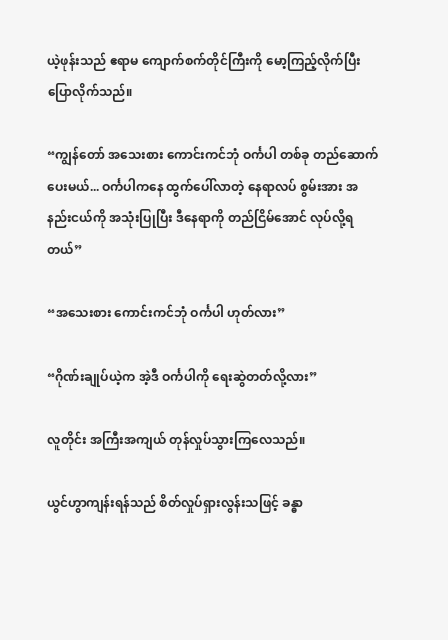ယဲ့ဖုန်းသည် ဧရာမ ကျောက်စက်တိုင်ကြီးကို မော့ကြည့်လိုက်ပြီး ပြောလိုက်သည်။

“ကျွန်တော် အသေးစား ကောင်းကင်ဘုံ ဝင်္ကပါ တစ်ခု တည်ဆောက်ပေးမယ်... ဝင်္ကပါကနေ ထွက်ပေါ်လာတဲ့ နေရာလပ် စွမ်းအား အနည်းငယ်ကို အသုံးပြုပြီး ဒီနေရာကို တည်ငြိမ်အောင် လုပ်လို့ရတယ်”

“အသေးစား ကောင်းကင်ဘုံ ဝင်္ကပါ ဟုတ်လား”

“ဂိုဏ်းချုပ်ယဲ့က အဲ့ဒီ ဝင်္ကပါကို ရေးဆွဲတတ်လို့လား”

လူတိုင်း အကြီးအကျယ် တုန်လှုပ်သွားကြလေသည်။

ယွင်ဟွာကျန်းရန်သည် စိတ်လှုပ်ရှားလွန်းသဖြင့် ခန္ဓာ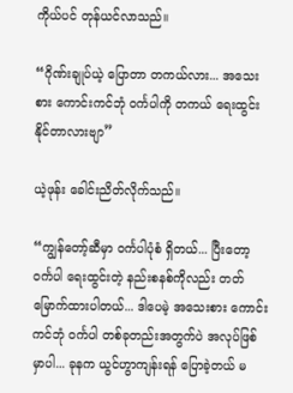ကိုယ်ပင် တုန်ယင်လာသည်။

“ဂိုဏ်းချုပ်ယဲ့ ပြောတာ တကယ်လား... အသေးစား ကောင်းကင်ဘုံ ဝင်္ကပါကို တကယ် ရေးထွင်းနိုင်တာလားဗျာ”

ယဲ့ဖုန်း ခေါင်းညိတ်လိုက်သည်။

“ကျွန်တော့်ဆီမှာ ဝင်္ကပါပုံစံ ရှိတယ်... ပြီးတော့ ဝင်္ကပါ ရေးထွင်းတဲ့ နည်းစနစ်ကိုလည်း တတ်မြောက်ထားပါတယ်... ဒါပေမဲ့ အသေးစား ကောင်းကင်ဘုံ ဝင်္ကပါ တစ်ခုတည်းအတွက်ပဲ အလုပ်ဖြစ်မှာပါ... ခုနက ယွင်ဟွာကျန်းရန် ပြောခဲ့တယ် မ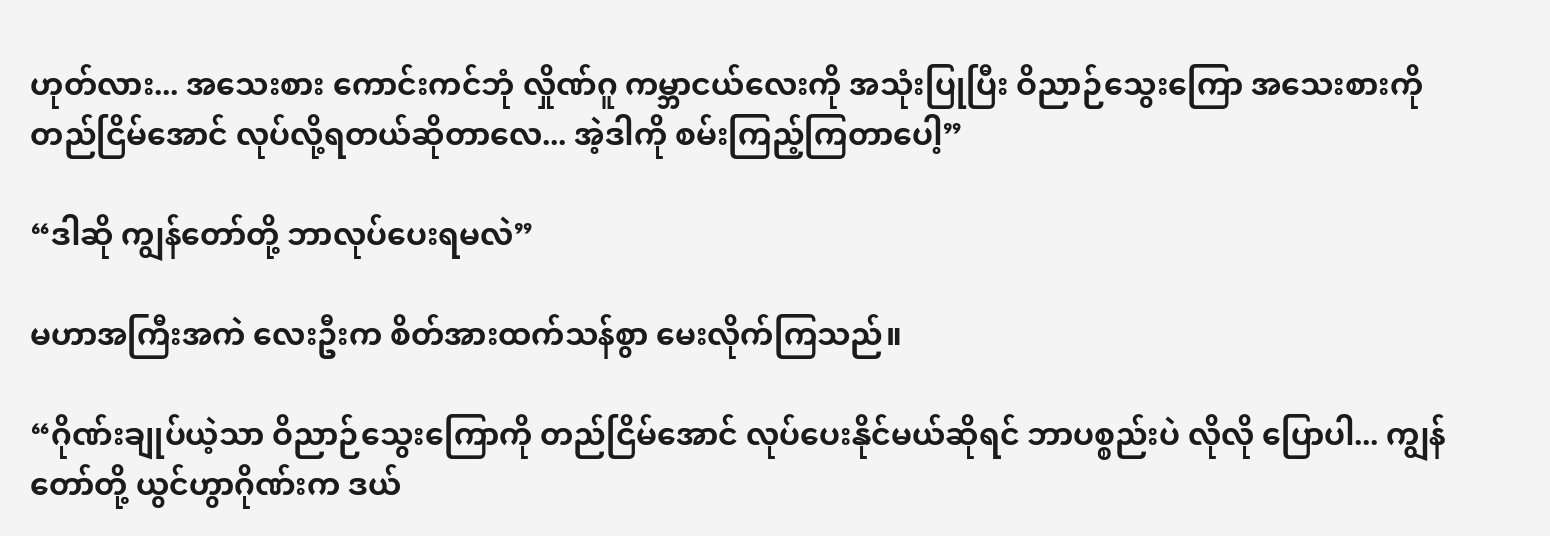ဟုတ်လား... အသေးစား ကောင်းကင်ဘုံ လှိုဏ်ဂူ ကမ္ဘာငယ်လေးကို အသုံးပြုပြီး ဝိညာဉ်သွေးကြော အသေးစားကို တည်ငြိမ်အောင် လုပ်လို့ရတယ်ဆိုတာလေ... အဲ့ဒါကို စမ်းကြည့်ကြတာပေါ့”

“ဒါဆို ကျွန်တော်တို့ ဘာလုပ်ပေးရမလဲ”

မဟာအကြီးအကဲ လေးဦးက စိတ်အားထက်သန်စွာ မေးလိုက်ကြသည်။

“ဂိုဏ်းချုပ်ယဲ့သာ ဝိညာဉ်သွေးကြောကို တည်ငြိမ်အောင် လုပ်ပေးနိုင်မယ်ဆိုရင် ဘာပစ္စည်းပဲ လိုလို ပြောပါ... ကျွန်တော်တို့ ယွင်ဟွာဂိုဏ်းက ဒယ်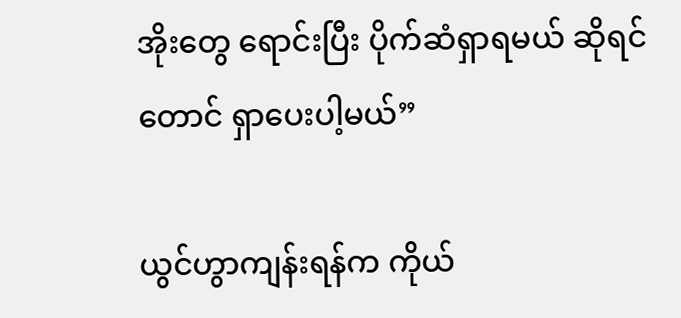အိုးတွေ ရောင်းပြီး ပိုက်ဆံရှာရမယ် ဆိုရင်တောင် ရှာပေးပါ့မယ်”

ယွင်ဟွာကျန်းရန်က ကိုယ်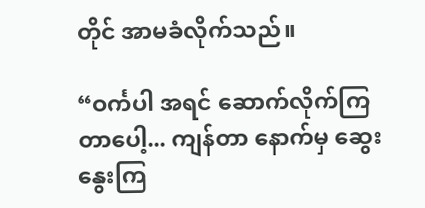တိုင် အာမခံလိုက်သည်။

“ဝင်္ကပါ အရင် ဆောက်လိုက်ကြတာပေါ့... ကျန်တာ နောက်မှ ဆွေးနွေးကြ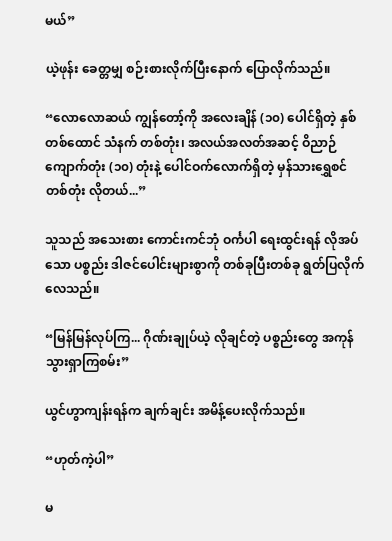မယ်”

ယဲ့ဖုန်း ခေတ္တမျှ စဉ်းစားလိုက်ပြီးနောက် ပြောလိုက်သည်။

“လောလောဆယ် ကျွန်တော့်ကို အလေးချိန် (၁၀) ပေါင်ရှိတဲ့ နှစ်တစ်ထောင် သံနက် တစ်တုံး၊ အလယ်အလတ်အဆင့် ဝိညာဉ်ကျောက်တုံး (၁၀) တုံးနဲ့ ပေါင်ဝက်လောက်ရှိတဲ့ မှန်သားရွှေစင် တစ်တုံး လိုတယ်...”

သူသည် အသေးစား ကောင်းကင်ဘုံ ဝင်္ကပါ ရေးထွင်းရန် လိုအပ်သော ပစ္စည်း ဒါဇင်ပေါင်းများစွာကို တစ်ခုပြီးတစ်ခု ရွတ်ပြလိုက်လေသည်။

“မြန်မြန်လုပ်ကြ... ဂိုဏ်းချုပ်ယဲ့ လိုချင်တဲ့ ပစ္စည်းတွေ အကုန် သွားရှာကြစမ်း”

ယွင်ဟွာကျန်းရန်က ချက်ချင်း အမိန့်ပေးလိုက်သည်။

“ဟုတ်ကဲ့ပါ”

မ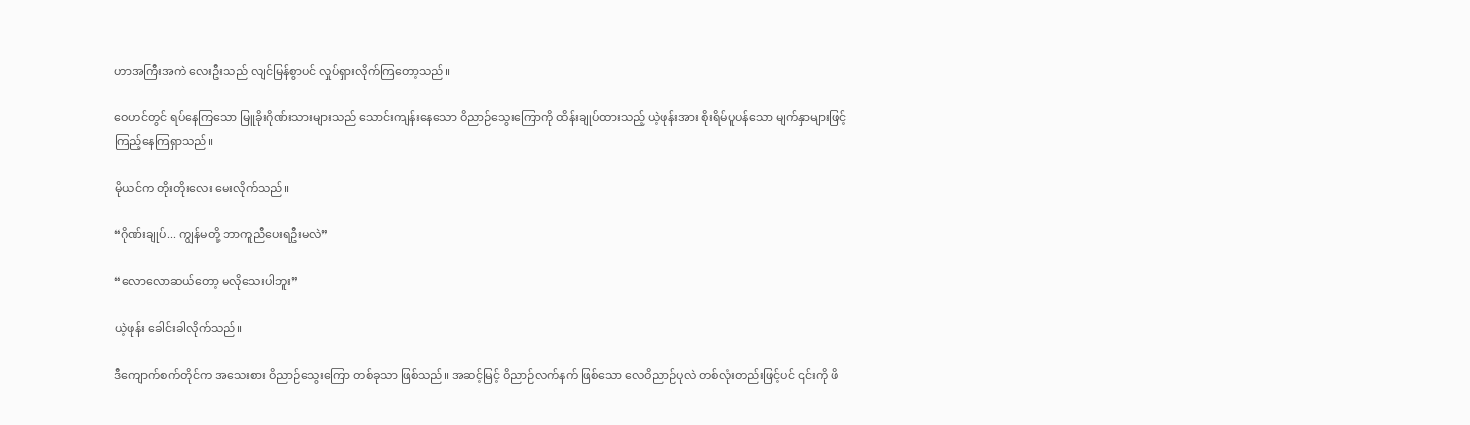ဟာအကြီးအကဲ လေးဦးသည် လျင်မြန်စွာပင် လှုပ်ရှားလိုက်ကြတော့သည်။

ဝေဟင်တွင် ရပ်နေကြသော မြူခိုးဂိုဏ်းသားများသည် သောင်းကျန်းနေသော ဝိညာဉ်သွေးကြောကို ထိန်းချုပ်ထားသည့် ယဲ့ဖုန်းအား စိုးရိမ်ပူပန်သော မျက်နှာများဖြင့် ကြည့်နေကြရှာသည်။

မိုယင်က တိုးတိုးလေး မေးလိုက်သည်။

“ဂိုဏ်းချုပ်... ကျွန်မတို့ ဘာကူညီပေးရဦးမလဲ”

“လောလောဆယ်တော့ မလိုသေးပါဘူး”

ယဲ့ဖုန်း ခေါင်းခါလိုက်သည်။

ဒီကျောက်စက်တိုင်က အသေးစား ဝိညာဉ်သွေးကြော တစ်ခုသာ ဖြစ်သည်။ အဆင့်မြင့် ဝိညာဉ်လက်နက် ဖြစ်သော လေဝိညာဉ်ပုလဲ တစ်လုံးတည်းဖြင့်ပင် ၎င်းကို ဖိ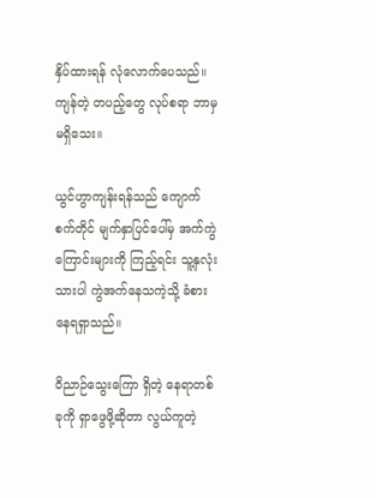နှိပ်ထားရန် လုံလောက်ပေသည်။ ကျန်တဲ့ တပည့်တွေ လုပ်စရာ ဘာမှ မရှိသေး။

ယွင်ဟွာကျန်းရန်သည် ကျောက်စက်တိုင် မျက်နှာပြင်ပေါ်မှ အက်ကွဲကြောင်းများကို ကြည့်ရင်း သူ့နှလုံးသားပါ ကွဲအက်နေသကဲ့သို့ ခံစားနေရရှာသည်။

ဝိညာဉ်သွေးကြော ရှိတဲ့ နေရာတစ်ခုကို ရှာဖွေဖို့ဆိုတာ လွယ်ကူတဲ့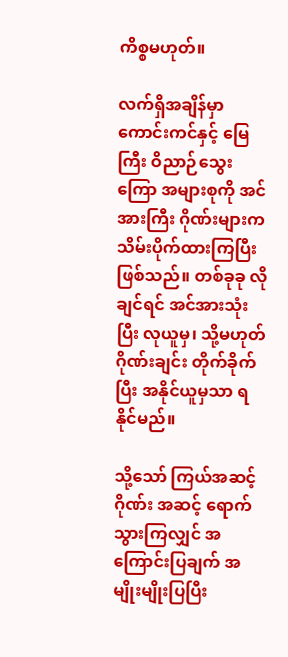ကိစ္စမဟုတ်။

လက်ရှိအချိန်မှာ ကောင်းကင်နှင့် မြေကြီး ဝိညာဉ်သွေးကြော အများစုကို အင်အားကြီး ဂိုဏ်းများက သိမ်းပိုက်ထားကြပြီး ဖြစ်သည်။ တစ်ခုခု လိုချင်ရင် အင်အားသုံးပြီး လုယူမှ၊ သို့မဟုတ် ဂိုဏ်းချင်း တိုက်ခိုက်ပြီး အနိုင်ယူမှသာ ရနိုင်မည်။

သို့သော် ကြယ်အဆင့်ဂိုဏ်း အဆင့် ရောက်သွားကြလျှင် အကြောင်းပြချက် အမျိုးမျိုးပြပြီး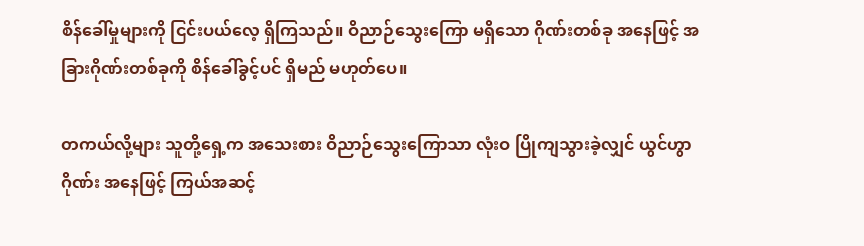စိန်ခေါ်မှုများကို ငြင်းပယ်လေ့ ရှိကြသည်။ ဝိညာဉ်သွေးကြော မရှိသော ဂိုဏ်းတစ်ခု အနေဖြင့် အခြားဂိုဏ်းတစ်ခုကို စိန်ခေါ်ခွင့်ပင် ရှိမည် မဟုတ်ပေ။

တကယ်လို့များ သူတို့ရှေ့က အသေးစား ဝိညာဉ်သွေးကြောသာ လုံးဝ ပြိုကျသွားခဲ့လျှင် ယွင်ဟွာဂိုဏ်း အနေဖြင့် ကြယ်အဆင့်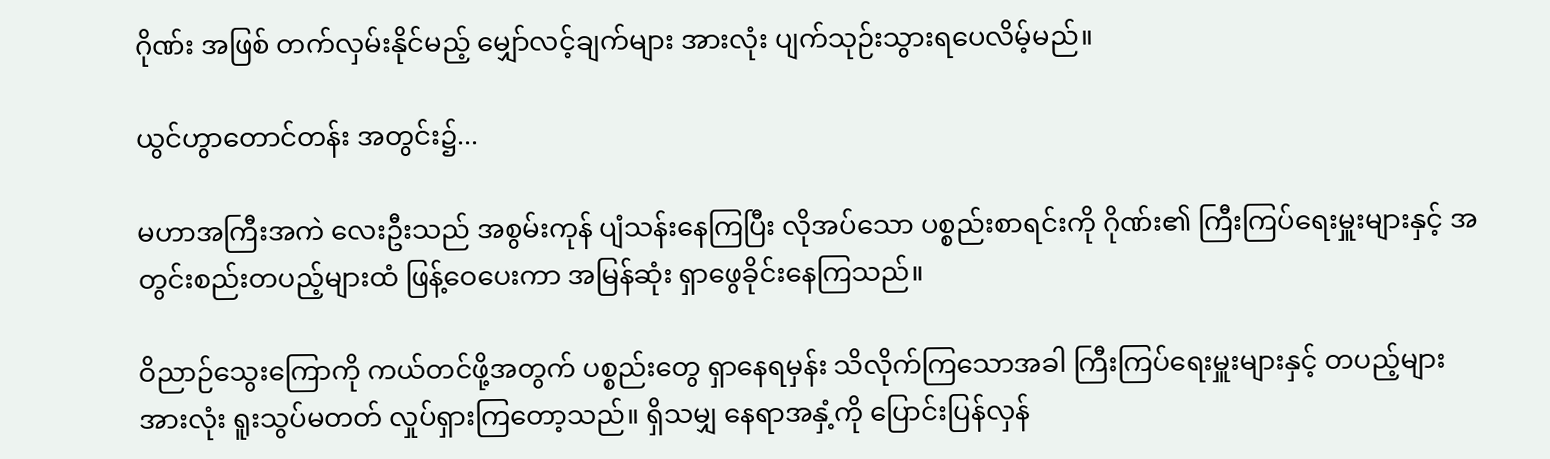ဂိုဏ်း အဖြစ် တက်လှမ်းနိုင်မည့် မျှော်လင့်ချက်များ အားလုံး ပျက်သုဉ်းသွားရပေလိမ့်မည်။

ယွင်ဟွာတောင်တန်း အတွင်း၌...

မဟာအကြီးအကဲ လေးဦးသည် အစွမ်းကုန် ပျံသန်းနေကြပြီး လိုအပ်သော ပစ္စည်းစာရင်းကို ဂိုဏ်း၏ ကြီးကြပ်ရေးမှူးများနှင့် အတွင်းစည်းတပည့်များထံ ဖြန့်ဝေပေးကာ အမြန်ဆုံး ရှာဖွေခိုင်းနေကြသည်။

ဝိညာဉ်သွေးကြောကို ကယ်တင်ဖို့အတွက် ပစ္စည်းတွေ ရှာနေရမှန်း သိလိုက်ကြသောအခါ ကြီးကြပ်ရေးမှူးများနှင့် တပည့်များအားလုံး ရူးသွပ်မတတ် လှုပ်ရှားကြတော့သည်။ ရှိသမျှ နေရာအနှံ့ကို ပြောင်းပြန်လှန်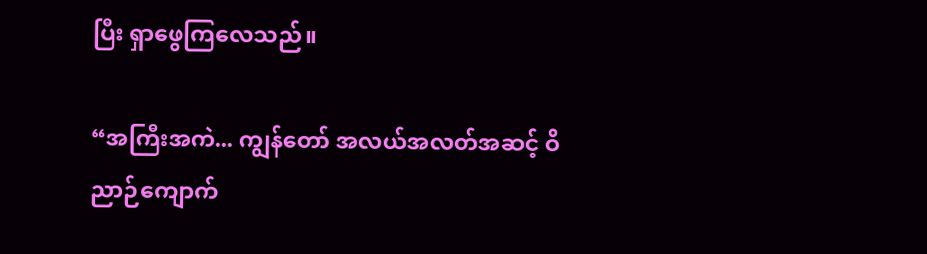ပြီး ရှာဖွေကြလေသည်။

“အကြီးအကဲ... ကျွန်တော် အလယ်အလတ်အဆင့် ဝိညာဉ်ကျောက်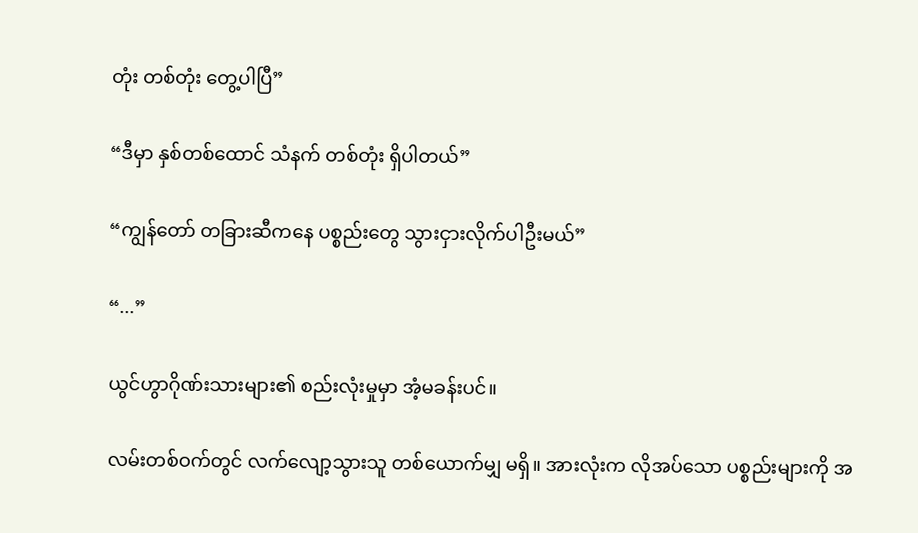တုံး တစ်တုံး တွေ့ပါပြီ”

“ဒီမှာ နှစ်တစ်ထောင် သံနက် တစ်တုံး ရှိပါတယ်”

“ကျွန်တော် တခြားဆီကနေ ပစ္စည်းတွေ သွားငှားလိုက်ပါဦးမယ်”

“...”

ယွင်ဟွာဂိုဏ်းသားများ၏ စည်းလုံးမှုမှာ အံ့မခန်းပင်။

လမ်းတစ်ဝက်တွင် လက်လျော့သွားသူ တစ်ယောက်မျှ မရှိ။ အားလုံးက လိုအပ်သော ပစ္စည်းများကို အ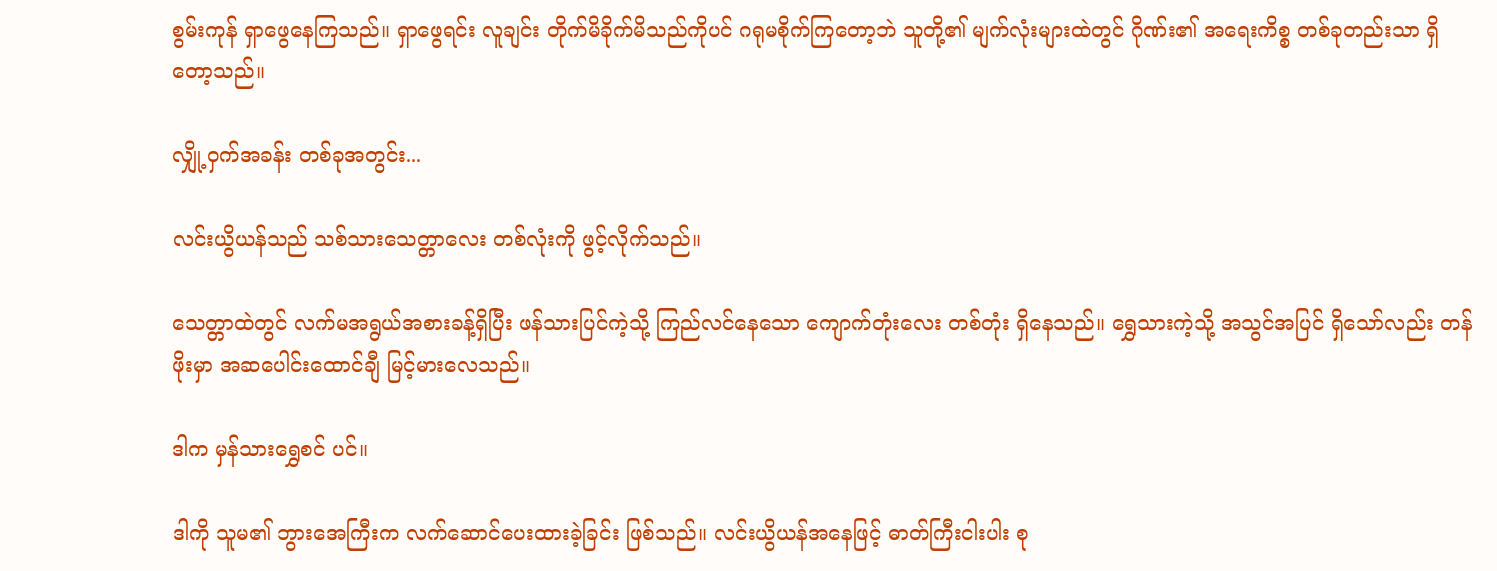စွမ်းကုန် ရှာဖွေနေကြသည်။ ရှာဖွေရင်း လူချင်း တိုက်မိခိုက်မိသည်ကိုပင် ဂရုမစိုက်ကြတော့ဘဲ သူတို့၏ မျက်လုံးများထဲတွင် ဂိုဏ်း၏ အရေးကိစ္စ တစ်ခုတည်းသာ ရှိတော့သည်။

လျှို့ဝှက်အခန်း တစ်ခုအတွင်း...

လင်းယွိယန်သည် သစ်သားသေတ္တာလေး တစ်လုံးကို ဖွင့်လိုက်သည်။

သေတ္တာထဲတွင် လက်မအရွယ်အစားခန့်ရှိပြီး ဖန်သားပြင်ကဲ့သို့ ကြည်လင်နေသော ကျောက်တုံးလေး တစ်တုံး ရှိနေသည်။ ရွှေသားကဲ့သို့ အသွင်အပြင် ရှိသော်လည်း တန်ဖိုးမှာ အဆပေါင်းထောင်ချီ မြင့်မားလေသည်။

ဒါက မှန်သားရွှေစင် ပင်။

ဒါကို သူမ၏ ဘွားအေကြီးက လက်ဆောင်ပေးထားခဲ့ခြင်း ဖြစ်သည်။ လင်းယွိယန်အနေဖြင့် ဓာတ်ကြီးငါးပါး စု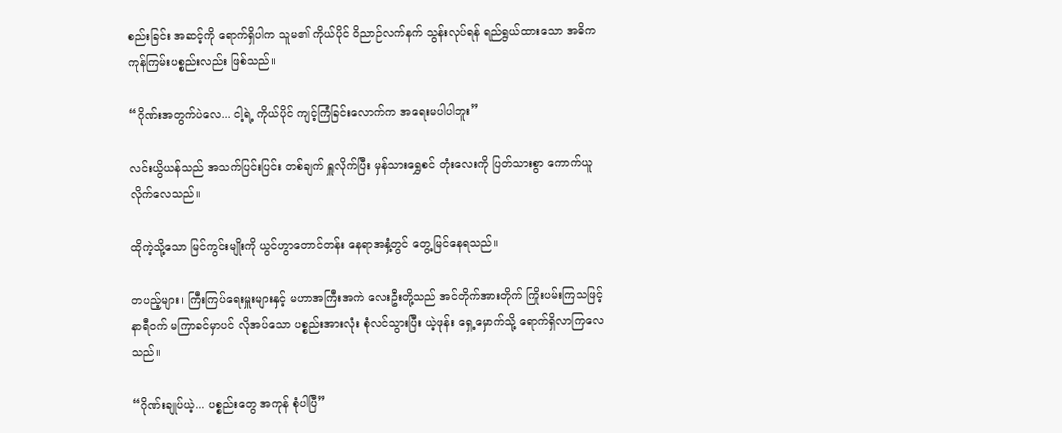စည်းခြင်း အဆင့်ကို ရောက်ရှိပါက သူမ၏ ကိုယ်ပိုင် ဝိညာဉ်လက်နက် သွန်းလုပ်ရန် ရည်ရွယ်ထားသော အဓိက ကုန်ကြမ်းပစ္စည်းလည်း ဖြစ်သည်။

“ဂိုဏ်းအတွက်ပဲလေ... ငါ့ရဲ့ ကိုယ်ပိုင် ကျင့်ကြံခြင်းလောက်က အရေးမပါပါဘူး”

လင်းယွိယန်သည် အသက်ပြင်းပြင်း တစ်ချက် ရှူလိုက်ပြီး မှန်သားရွှေစင် တုံးလေးကို ပြတ်သားစွာ ကောက်ယူလိုက်လေသည်။

ထိုကဲ့သို့သော မြင်ကွင်းမျိုးကို ယွင်ဟွာတောင်တန်း နေရာအနှံ့တွင် တွေ့မြင်နေရသည်။

တပည့်များ၊ ကြီးကြပ်ရေးမှူးများနှင့် မဟာအကြီးအကဲ လေးဦးတို့သည် အင်တိုက်အားတိုက် ကြိုးပမ်းကြသဖြင့် နာရီဝက် မကြာခင်မှာပင် လိုအပ်သော ပစ္စည်းအားလုံး စုံလင်သွားပြီး ယဲ့ဖုန်း ရှေ့မှောက်သို့ ရောက်ရှိလာကြလေသည်။

“ဂိုဏ်းချုပ်ယဲ့... ပစ္စည်းတွေ အကုန် စုံပါပြီ”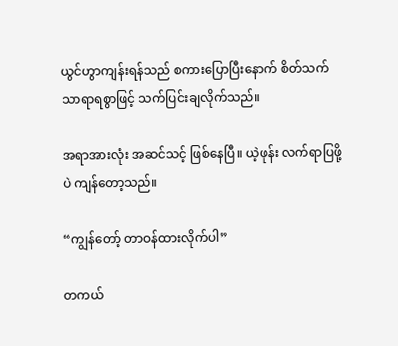ယွင်ဟွာကျန်းရန်သည် စကားပြောပြီးနောက် စိတ်သက်သာရာရစွာဖြင့် သက်ပြင်းချလိုက်သည်။

အရာအားလုံး အဆင်သင့် ဖြစ်နေပြီ။ ယဲ့ဖုန်း လက်ရာပြဖို့ပဲ ကျန်တော့သည်။

“ကျွန်တော့် တာဝန်ထားလိုက်ပါ”

တကယ်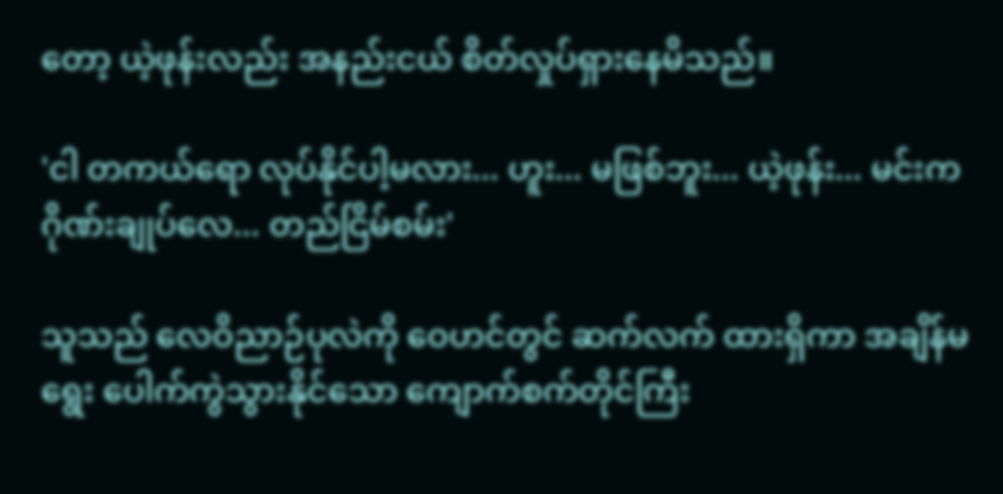တော့ ယဲ့ဖုန်းလည်း အနည်းငယ် စိတ်လှုပ်ရှားနေမိသည်။

'ငါ တကယ်ရော လုပ်နိုင်ပါ့မလား... ဟူး... မဖြစ်ဘူး... ယဲ့ဖုန်း... မင်းက ဂိုဏ်းချုပ်လေ... တည်ငြိမ်စမ်း'

သူသည် လေဝိညာဉ်ပုလဲကို ဝေဟင်တွင် ဆက်လက် ထားရှိကာ အချိန်မရွေး ပေါက်ကွဲသွားနိုင်သော ကျောက်စက်တိုင်ကြီး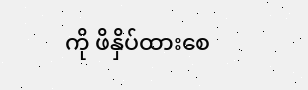ကို ဖိနှိပ်ထားစေ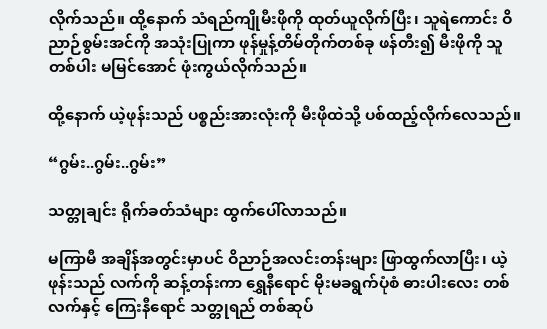လိုက်သည်။ ထို့နောက် သံရည်ကျိုမီးဖိုကို ထုတ်ယူလိုက်ပြီး၊ သူရဲကောင်း ဝိညာဉ်စွမ်းအင်ကို အသုံးပြုကာ ဖုန်မှုန့်တိမ်တိုက်တစ်ခု ဖန်တီး၍ မီးဖိုကို သူတစ်ပါး မမြင်အောင် ဖုံးကွယ်လိုက်သည်။

ထို့နောက် ယဲ့ဖုန်းသည် ပစ္စည်းအားလုံးကို မီးဖိုထဲသို့ ပစ်ထည့်လိုက်လေသည်။

“ဂွမ်း..ဂွမ်း..ဂွမ်း”

သတ္တုချင်း ရိုက်ခတ်သံများ ထွက်ပေါ်လာသည်။

မကြာမီ အချိန်အတွင်းမှာပင် ဝိညာဉ်အလင်းတန်းများ ဖြာထွက်လာပြီး၊ ယဲ့ဖုန်းသည် လက်ကို ဆန့်တန်းကာ ရွှေနီရောင် မိုးမခရွက်ပုံစံ ဓားပါးလေး တစ်လက်နှင့် ကြေးနီရောင် သတ္တုရည် တစ်ဆုပ်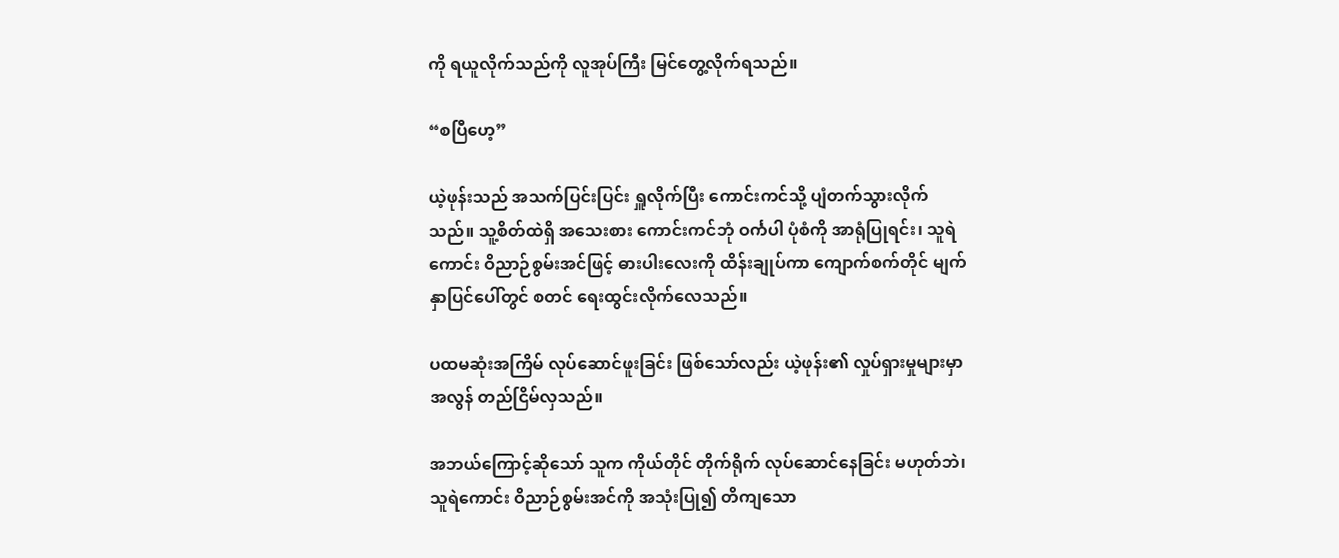ကို ရယူလိုက်သည်ကို လူအုပ်ကြီး မြင်တွေ့လိုက်ရသည်။

“စပြီဟေ့”

ယဲ့ဖုန်းသည် အသက်ပြင်းပြင်း ရှူလိုက်ပြီး ကောင်းကင်သို့ ပျံတက်သွားလိုက်သည်။ သူ့စိတ်ထဲရှိ အသေးစား ကောင်းကင်ဘုံ ဝင်္ကပါ ပုံစံကို အာရုံပြုရင်း၊ သူရဲကောင်း ဝိညာဉ်စွမ်းအင်ဖြင့် ဓားပါးလေးကို ထိန်းချုပ်ကာ ကျောက်စက်တိုင် မျက်နှာပြင်ပေါ်တွင် စတင် ရေးထွင်းလိုက်လေသည်။

ပထမဆုံးအကြိမ် လုပ်ဆောင်ဖူးခြင်း ဖြစ်သော်လည်း ယဲ့ဖုန်း၏ လှုပ်ရှားမှုများမှာ အလွန် တည်ငြိမ်လှသည်။

အဘယ်ကြောင့်ဆိုသော် သူက ကိုယ်တိုင် တိုက်ရိုက် လုပ်ဆောင်နေခြင်း မဟုတ်ဘဲ၊ သူရဲကောင်း ဝိညာဉ်စွမ်းအင်ကို အသုံးပြု၍ တိကျသော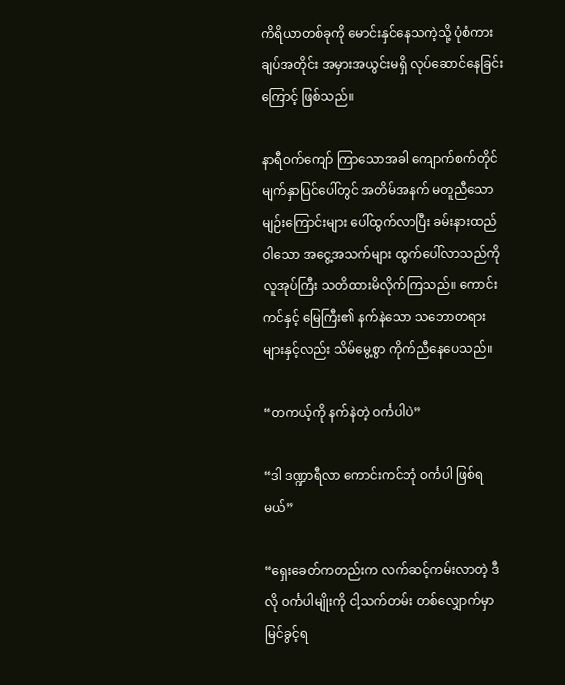ကိရိယာတစ်ခုကို မောင်းနှင်နေသကဲ့သို့ ပုံစံကားချပ်အတိုင်း အမှားအယွင်းမရှိ လုပ်ဆောင်နေခြင်းကြောင့် ဖြစ်သည်။

နာရီဝက်ကျော် ကြာသောအခါ ကျောက်စက်တိုင် မျက်နှာပြင်ပေါ်တွင် အတိမ်အနက် မတူညီသော မျဉ်းကြောင်းများ ပေါ်ထွက်လာပြီး ခမ်းနားထည်ဝါသော အငွေ့အသက်များ ထွက်ပေါ်လာသည်ကို လူအုပ်ကြီး သတိထားမိလိုက်ကြသည်။ ကောင်းကင်နှင့် မြေကြီး၏ နက်နဲသော သဘောတရားများနှင့်လည်း သိမ်မွေ့စွာ ကိုက်ညီနေပေသည်။

“တကယ့်ကို နက်နဲတဲ့ ဝင်္ကပါပဲ”

“ဒါ ဒဏ္ဍာရီလာ ကောင်းကင်ဘုံ ဝင်္ကပါ ဖြစ်ရမယ်”

“ရှေးခေတ်ကတည်းက လက်ဆင့်ကမ်းလာတဲ့ ဒီလို ဝင်္ကပါမျိုးကို ငါ့သက်တမ်း တစ်လျှောက်မှာ မြင်ခွင့်ရ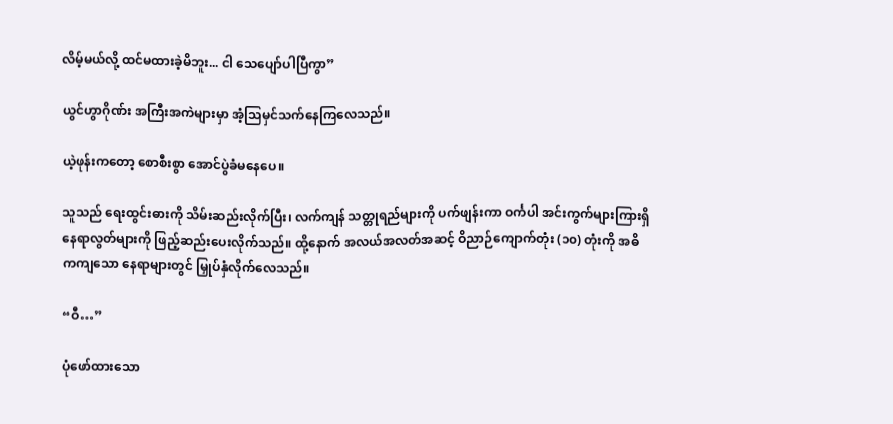လိမ့်မယ်လို့ ထင်မထားခဲ့မိဘူး... ငါ သေပျော်ပါပြီကွာ”

ယွင်ဟွာဂိုဏ်း အကြီးအကဲများမှာ အံ့သြမှင်သက်နေကြလေသည်။

ယဲ့ဖုန်းကတော့ စောစီးစွာ အောင်ပွဲခံမနေပေ။

သူသည် ရေးထွင်းဓားကို သိမ်းဆည်းလိုက်ပြီး၊ လက်ကျန် သတ္တုရည်များကို ပက်ဖျန်းကာ ဝင်္ကပါ အင်းကွက်များကြားရှိ နေရာလွတ်များကို ဖြည့်ဆည်းပေးလိုက်သည်။ ထို့နောက် အလယ်အလတ်အဆင့် ဝိညာဉ်ကျောက်တုံး (၁၀) တုံးကို အဓိကကျသော နေရာများတွင် မြှုပ်နှံလိုက်လေသည်။

“ဝီ…”

ပုံဖော်ထားသော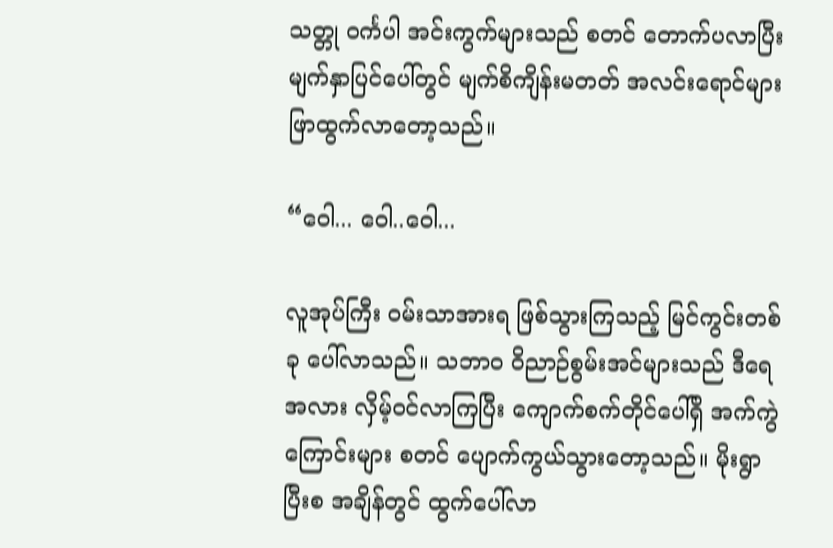သတ္တု ဝင်္ကပါ အင်းကွက်များသည် စတင် တောက်ပလာပြီး မျက်နှာပြင်ပေါ်တွင် မျက်စိကျိန်းမတတ် အလင်းရောင်များ ဖြာထွက်လာတော့သည်။

“ဝေါ... ဝေါ..ဝေါ...

လူအုပ်ကြီး ဝမ်းသာအားရ ဖြစ်သွားကြသည့် မြင်ကွင်းတစ်ခု ပေါ်လာသည်။ သဘာဝ ဝိညာဉ်စွမ်းအင်များသည် ဒီရေအလား လှိမ့်ဝင်လာကြပြီး ကျောက်စက်တိုင်ပေါ်ရှိ အက်ကွဲကြောင်းများ စတင် ပျောက်ကွယ်သွားတော့သည်။ မိုးရွာပြီးစ အချိန်တွင် ထွက်ပေါ်လာ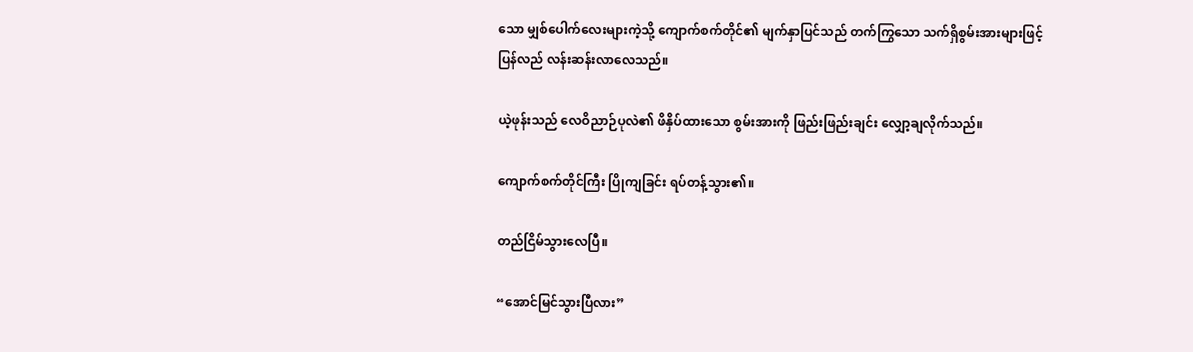သော မျှစ်ပေါက်လေးများကဲ့သို့ ကျောက်စက်တိုင်၏ မျက်နှာပြင်သည် တက်ကြွသော သက်ရှိစွမ်းအားများဖြင့် ပြန်လည် လန်းဆန်းလာလေသည်။

ယဲ့ဖုန်းသည် လေဝိညာဉ်ပုလဲ၏ ဖိနှိပ်ထားသော စွမ်းအားကို ဖြည်းဖြည်းချင်း လျှော့ချလိုက်သည်။

ကျောက်စက်တိုင်ကြီး ပြိုကျခြင်း ရပ်တန့်သွား၏။

တည်ငြိမ်သွားလေပြီ။

“အောင်မြင်သွားပြီလား”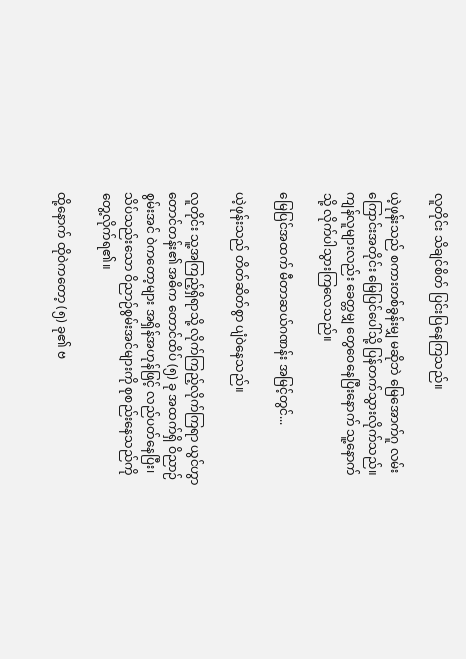လူတိုင်း သိချင်စိတ် ပြင်းပြနေကြသည်။

ယဲ့ဖုန်းသည် စကားတစ်ခွန်းမျှ မဆိုဘဲ မြေအောက်ဂူ လမ်းကြောင်းအတိုင်း မြေပြင်ပေါ်သို့ ပြန်တက်သွားလိုက်သည်။ ကျန်လူများလည်း ခေတ္တမျှ တွေဝေနေပြီးနောက် သူ့နောက်သို့ လိုက်ပါသွားကြလေသည်။

မြေပြင်အထက် မီတာဆယ်ဂဏန်း အမြင့်တွင်...

ယဲ့ဖုန်းသည် တိတ်ဆိတ်စွာ ပျံဝဲနေသည်။

လူတိုင်း သူ့အကြည့်ရှိရာသို့ လိုက်ကြည့်လိုက်ကြရာ ယွင်ဟွာတောင်တန်း၏ အဓိက တောင်ထိပ် (၅) ခု အထက်ရှိ ဝိညာဉ်စွမ်းအင် ဝဲကတော့များ အရှိန်အဟုန်ဖြင့် လည်ပတ်နေပြီး၊ သိပ်သည်းသော ဝိညာဉ်စွမ်းအင်များကို စုစည်းနေသည်ကို တွေ့လိုက်ရ၏။

ထို့နောက် ထိုဝဲကတော့ (၅) ခု၏ ဗ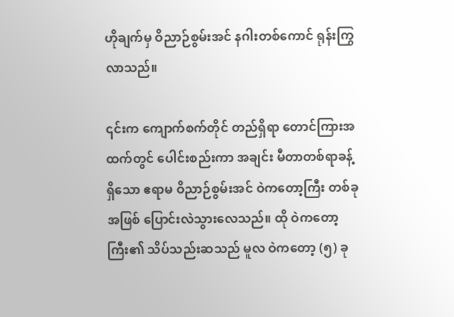ဟိုချက်မှ ဝိညာဉ်စွမ်းအင် နဂါးတစ်ကောင် ရုန်းကြွလာသည်။

၎င်းက ကျောက်စက်တိုင် တည်ရှိရာ တောင်ကြားအထက်တွင် ပေါင်းစည်းကာ အချင်း မီတာတစ်ရာခန့် ရှိသော ဧရာမ ဝိညာဉ်စွမ်းအင် ဝဲကတော့ကြီး တစ်ခုအဖြစ် ပြောင်းလဲသွားလေသည်။ ထို ဝဲကတော့ကြီး၏ သိပ်သည်းဆသည် မူလ ဝဲကတော့ (၅) ခု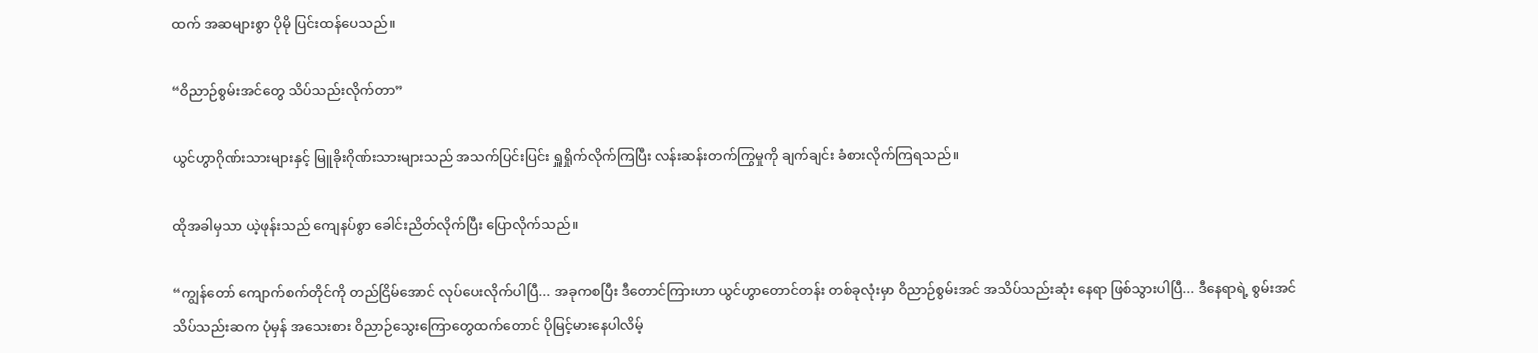ထက် အဆများစွာ ပိုမို ပြင်းထန်ပေသည်။

“ဝိညာဉ်စွမ်းအင်တွေ သိပ်သည်းလိုက်တာ”

ယွင်ဟွာဂိုဏ်းသားများနှင့် မြူခိုးဂိုဏ်းသားများသည် အသက်ပြင်းပြင်း ရှူရှိုက်လိုက်ကြပြီး လန်းဆန်းတက်ကြွမှုကို ချက်ချင်း ခံစားလိုက်ကြရသည်။

ထိုအခါမှသာ ယဲ့ဖုန်းသည် ကျေနပ်စွာ ခေါင်းညိတ်လိုက်ပြီး ပြောလိုက်သည်။

“ကျွန်တော် ကျောက်စက်တိုင်ကို တည်ငြိမ်အောင် လုပ်ပေးလိုက်ပါပြီ... အခုကစပြီး ဒီတောင်ကြားဟာ ယွင်ဟွာတောင်တန်း တစ်ခုလုံးမှာ ဝိညာဉ်စွမ်းအင် အသိပ်သည်းဆုံး နေရာ ဖြစ်သွားပါပြီ... ဒီနေရာရဲ့ စွမ်းအင် သိပ်သည်းဆက ပုံမှန် အသေးစား ဝိညာဉ်သွေးကြောတွေထက်တောင် ပိုမြင့်မားနေပါလိမ့်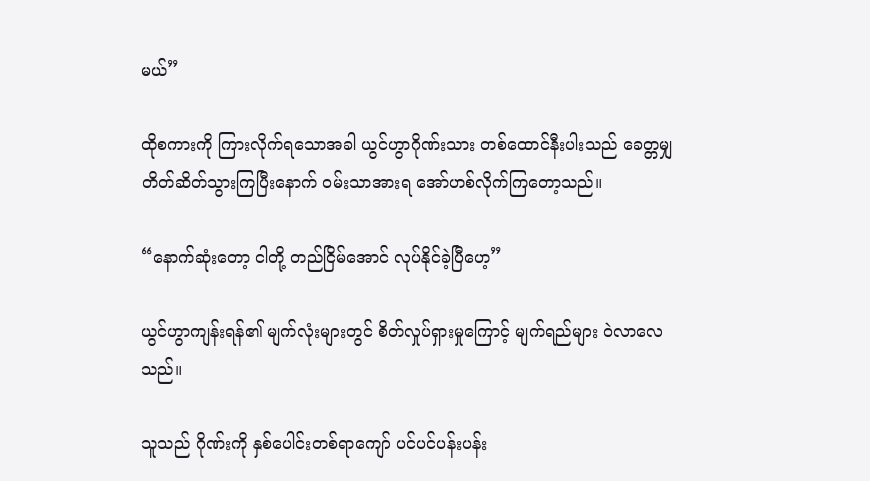မယ်”

ထိုစကားကို ကြားလိုက်ရသောအခါ ယွင်ဟွာဂိုဏ်းသား တစ်ထောင်နီးပါးသည် ခေတ္တမျှ တိတ်ဆိတ်သွားကြပြီးနောက် ဝမ်းသာအားရ အော်ဟစ်လိုက်ကြတော့သည်။

“နောက်ဆုံးတော့ ငါတို့ တည်ငြိမ်အောင် လုပ်နိုင်ခဲ့ပြီဟေ့”

ယွင်ဟွာကျန်းရန်၏ မျက်လုံးများတွင် စိတ်လှုပ်ရှားမှုကြောင့် မျက်ရည်များ ဝဲလာလေသည်။

သူသည် ဂိုဏ်းကို နှစ်ပေါင်းတစ်ရာကျော် ပင်ပင်ပန်းပန်း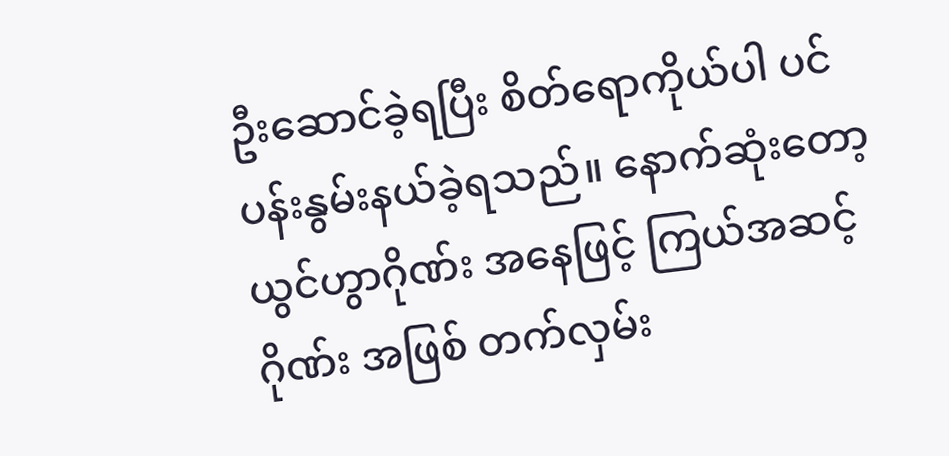ဦးဆောင်ခဲ့ရပြီး စိတ်ရောကိုယ်ပါ ပင်ပန်းနွမ်းနယ်ခဲ့ရသည်။ နောက်ဆုံးတော့ ယွင်ဟွာဂိုဏ်း အနေဖြင့် ကြယ်အဆင့်ဂိုဏ်း အဖြစ် တက်လှမ်း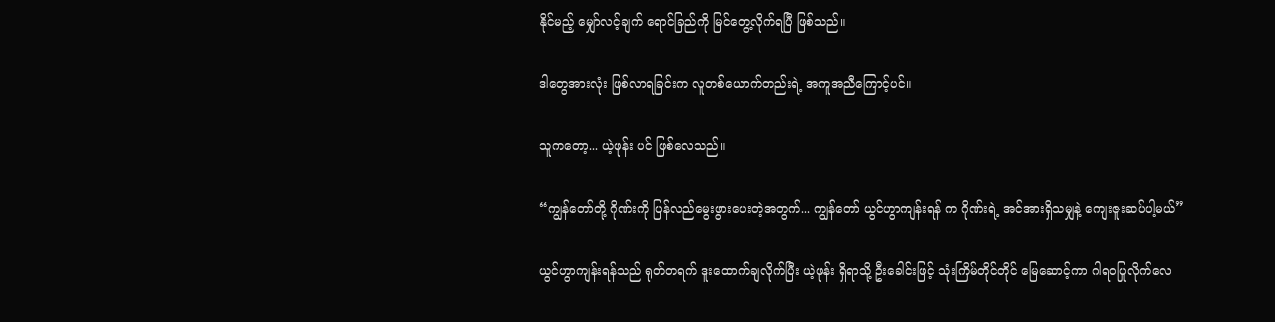နိုင်မည့် မျှော်လင့်ချက် ရောင်ခြည်ကို မြင်တွေ့လိုက်ရပြီ ဖြစ်သည်။

ဒါတွေအားလုံး ဖြစ်လာရခြင်းက လူတစ်ယောက်တည်းရဲ့ အကူအညီကြောင့်ပင်။

သူကတော့... ယဲ့ဖုန်း ပင် ဖြစ်လေသည်။

“ကျွန်တော်တို့ ဂိုဏ်းကို ပြန်လည်မွေးဖွားပေးတဲ့အတွက်... ကျွန်တော် ယွင်ဟွာကျန်းရန် က ဂိုဏ်းရဲ့ အင်အားရှိသမျှနဲ့ ကျေးဇူးဆပ်ပါ့မယ်”

ယွင်ဟွာကျန်းရန်သည် ရုတ်တရက် ဒူးထောက်ချလိုက်ပြီး ယဲ့ဖုန်း ရှိရာသို့ ဦးခေါင်းဖြင့် သုံးကြိမ်တိုင်တိုင် မြေဆောင့်ကာ ဂါရဝပြုလိုက်လေ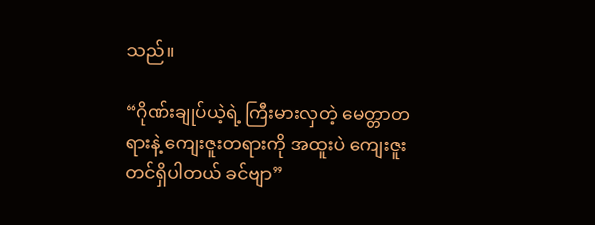သည်။

“ဂိုဏ်းချုပ်ယဲ့ရဲ့ ကြီးမားလှတဲ့ မေတ္တာတရားနဲ့ ကျေးဇူးတရားကို အထူးပဲ ကျေးဇူးတင်ရှိပါတယ် ခင်ဗျာ”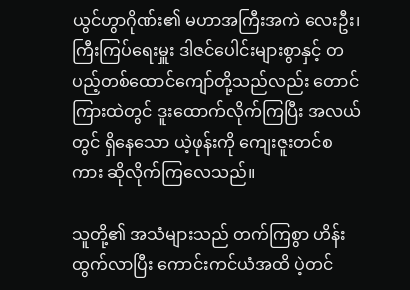ယွင်ဟွာဂိုဏ်း၏ မဟာအကြီးအကဲ လေးဦး၊ ကြီးကြပ်ရေးမှူး ဒါဇင်ပေါင်းများစွာနှင့် တပည့်တစ်ထောင်ကျော်တို့သည်လည်း တောင်ကြားထဲတွင် ဒူးထောက်လိုက်ကြပြီး အလယ်တွင် ရှိနေသော ယဲ့ဖုန်းကို ကျေးဇူးတင်စကား ဆိုလိုက်ကြလေသည်။

သူတို့၏ အသံများသည် တက်ကြစွာ ဟိန်းထွက်လာပြီး ကောင်းကင်ယံအထိ ပဲ့တင်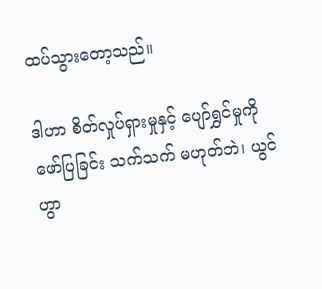ထပ်သွားတော့သည်။

ဒါဟာ စိတ်လှုပ်ရှားမှုနှင့် ပျော်ရွှင်မှုကို ဖော်ပြခြင်း သက်သက် မဟုတ်ဘဲ၊ ယွင်ဟွာ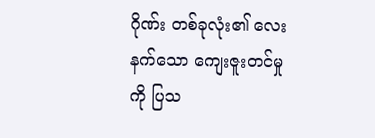ဂိုဏ်း တစ်ခုလုံး၏ လေးနက်သော ကျေးဇူးတင်မှုကို ပြသ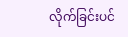လိုက်ခြင်းပင်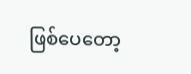ဖြစ်ပေတော့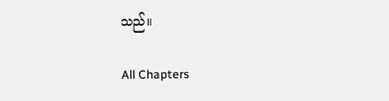သည်။

All Chapters